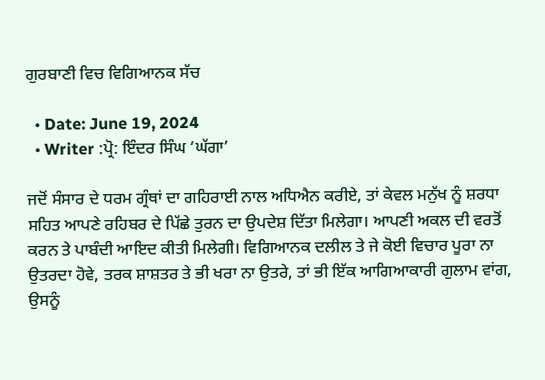ਗੁਰਬਾਣੀ ਵਿਚ ਵਿਗਿਆਨਕ ਸੱਚ

  • Date: June 19, 2024
  • Writer :ਪ੍ਰੋ: ਇੰਦਰ ਸਿੰਘ ‘ਘੱਗਾ’

ਜਦੋਂ ਸੰਸਾਰ ਦੇ ਧਰਮ ਗ੍ਰੰਥਾਂ ਦਾ ਗਹਿਰਾਈ ਨਾਲ ਅਧਿਐਨ ਕਰੀਏ, ਤਾਂ ਕੇਵਲ ਮਨੁੱਖ ਨੂੰ ਸ਼ਰਧਾ ਸਹਿਤ ਆਪਣੇ ਰਹਿਬਰ ਦੇ ਪਿੱਛੇ ਤੁਰਨ ਦਾ ਉਪਦੇਸ਼ ਦਿੱਤਾ ਮਿਲੇਗਾ। ਆਪਣੀ ਅਕਲ ਦੀ ਵਰਤੋਂ ਕਰਨ ਤੇ ਪਾਬੰਦੀ ਆਇਦ ਕੀਤੀ ਮਿਲੇਗੀ। ਵਿਗਿਆਨਕ ਦਲੀਲ ਤੇ ਜੇ ਕੋਈ ਵਿਚਾਰ ਪੂਰਾ ਨਾ ਉਤਰਦਾ ਹੋਵੇ, ਤਰਕ ਸ਼ਾਸ਼ਤਰ ਤੇ ਭੀ ਖਰਾ ਨਾ ਉਤਰੇ, ਤਾਂ ਭੀ ਇੱਕ ਆਗਿਆਕਾਰੀ ਗੁਲਾਮ ਵਾਂਗ, ਉਸਨੂੰ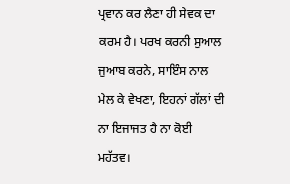ਪ੍ਰਵਾਨ ਕਰ ਲੈਣਾ ਹੀ ਸੇਵਕ ਦਾ ਕਰਮ ਹੈ। ਪਰਖ ਕਰਨੀ ਸੁਆਲ ਜੁਆਬ ਕਰਨੇ, ਸਾਇੰਸ ਨਾਲ ਮੇਲ ਕੇ ਵੇਖਣਾ, ਇਹਨਾਂ ਗੱਲਾਂ ਦੀ ਨਾ ਇਜਾਜਤ ਹੈ ਨਾ ਕੋਈ ਮਹੱਤਵ।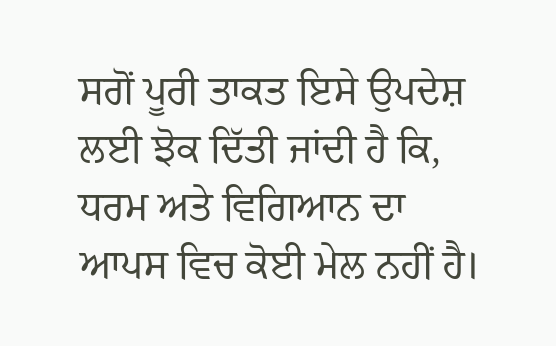ਸਗੋਂ ਪੂਰੀ ਤਾਕਤ ਇਸੇ ਉਪਦੇਸ਼ ਲਈ ਝੋਕ ਦਿੱਤੀ ਜਾਂਦੀ ਹੈ ਕਿ, ਧਰਮ ਅਤੇ ਵਿਗਿਆਨ ਦਾ ਆਪਸ ਵਿਚ ਕੋਈ ਮੇਲ ਨਹੀਂ ਹੈ।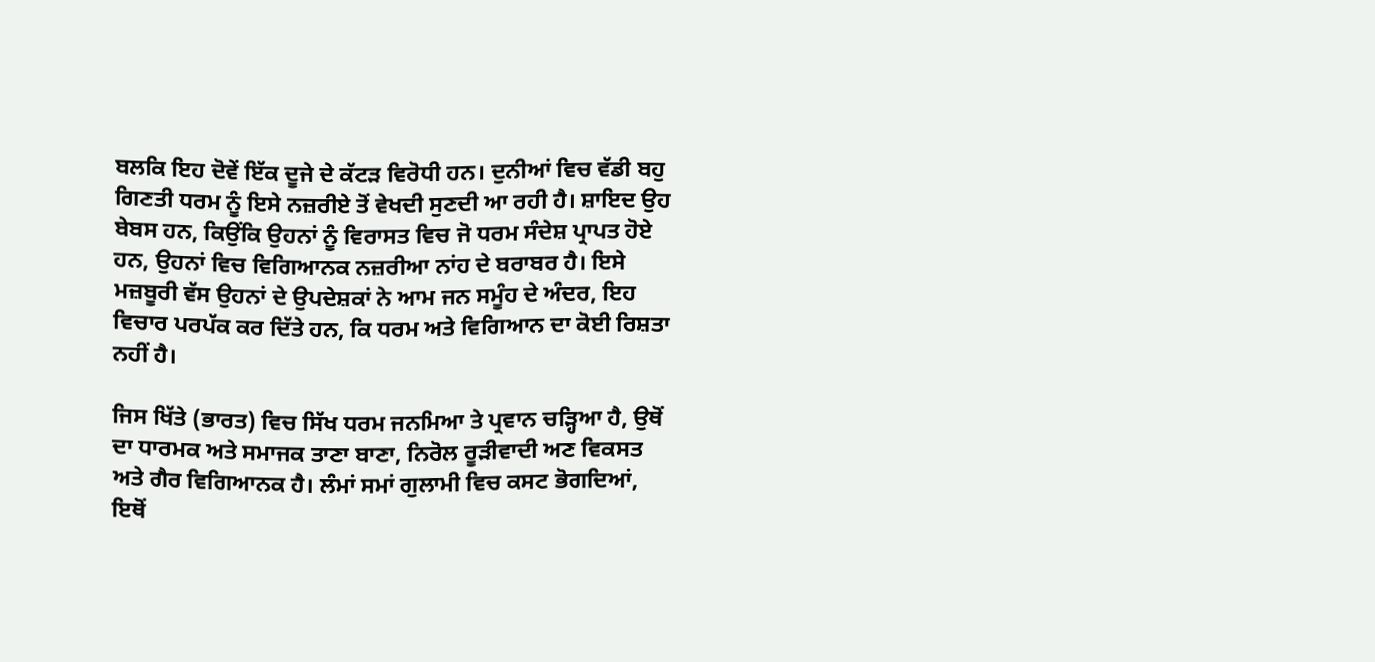ਬਲਕਿ ਇਹ ਦੋਵੇਂ ਇੱਕ ਦੂਜੇ ਦੇ ਕੱਟੜ ਵਿਰੋਧੀ ਹਨ। ਦੁਨੀਆਂ ਵਿਚ ਵੱਡੀ ਬਹੁ ਗਿਣਤੀ ਧਰਮ ਨੂੰ ਇਸੇ ਨਜ਼ਰੀਏ ਤੋਂ ਵੇਖਦੀ ਸੁਣਦੀ ਆ ਰਹੀ ਹੈ। ਸ਼ਾਇਦ ਉਹ ਬੇਬਸ ਹਨ, ਕਿਉਂਕਿ ਉਹਨਾਂ ਨੂੰ ਵਿਰਾਸਤ ਵਿਚ ਜੋ ਧਰਮ ਸੰਦੇਸ਼ ਪ੍ਰਾਪਤ ਹੋਏ ਹਨ, ਉਹਨਾਂ ਵਿਚ ਵਿਗਿਆਨਕ ਨਜ਼ਰੀਆ ਨਾਂਹ ਦੇ ਬਰਾਬਰ ਹੈ। ਇਸੇ ਮਜ਼ਬੂਰੀ ਵੱਸ ਉਹਨਾਂ ਦੇ ਉਪਦੇਸ਼ਕਾਂ ਨੇ ਆਮ ਜਨ ਸਮੂੰਹ ਦੇ ਅੰਦਰ, ਇਹ ਵਿਚਾਰ ਪਰਪੱਕ ਕਰ ਦਿੱਤੇ ਹਨ, ਕਿ ਧਰਮ ਅਤੇ ਵਿਗਿਆਨ ਦਾ ਕੋਈ ਰਿਸ਼ਤਾ ਨਹੀਂ ਹੈ।

ਜਿਸ ਖਿੱਤੇ (ਭਾਰਤ) ਵਿਚ ਸਿੱਖ ਧਰਮ ਜਨਮਿਆ ਤੇ ਪ੍ਰਵਾਨ ਚੜ੍ਹਿਆ ਹੈ, ਉਥੋਂ ਦਾ ਧਾਰਮਕ ਅਤੇ ਸਮਾਜਕ ਤਾਣਾ ਬਾਣਾ, ਨਿਰੋਲ ਰੂੜੀਵਾਦੀ ਅਣ ਵਿਕਸਤ ਅਤੇ ਗੈਰ ਵਿਗਿਆਨਕ ਹੈ। ਲੰਮਾਂ ਸਮਾਂ ਗੁਲਾਮੀ ਵਿਚ ਕਸਟ ਭੋਗਦਿਆਂ, ਇਥੋਂ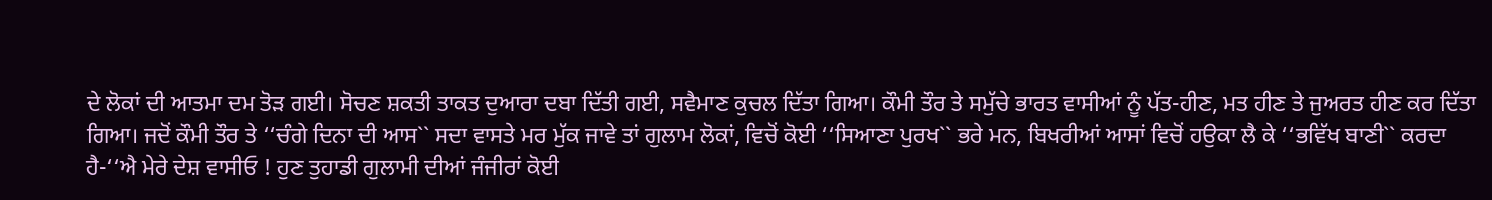ਦੇ ਲੋਕਾਂ ਦੀ ਆਤਮਾ ਦਮ ਤੋੜ ਗਈ। ਸੋਚਣ ਸ਼ਕਤੀ ਤਾਕਤ ਦੁਆਰਾ ਦਬਾ ਦਿੱਤੀ ਗਈ, ਸਵੈਮਾਣ ਕੁਚਲ ਦਿੱਤਾ ਗਿਆ। ਕੌਮੀ ਤੌਰ ਤੇ ਸਮੁੱਚੇ ਭਾਰਤ ਵਾਸੀਆਂ ਨੂੰ ਪੱਤ-ਹੀਣ, ਮਤ ਹੀਣ ਤੇ ਜੁਅਰਤ ਹੀਣ ਕਰ ਦਿੱਤਾ ਗਿਆ। ਜਦੋਂ ਕੌਮੀ ਤੌਰ ਤੇ ‘‘ਚੰਗੇ ਦਿਨਾ ਦੀ ਆਸ`` ਸਦਾ ਵਾਸਤੇ ਮਰ ਮੁੱਕ ਜਾਵੇ ਤਾਂ ਗੁਲਾਮ ਲੋਕਾਂ, ਵਿਚੋਂ ਕੋਈ ‘‘ਸਿਆਣਾ ਪੁਰਖ`` ਭਰੇ ਮਨ, ਬਿਖਰੀਆਂ ਆਸਾਂ ਵਿਚੋਂ ਹਉਕਾ ਲੈ ਕੇ ‘‘ਭਵਿੱਖ ਬਾਣੀ`` ਕਰਦਾ ਹੈ-‘‘ਐ ਮੇਰੇ ਦੇਸ਼ ਵਾਸੀਓ ! ਹੁਣ ਤੁਹਾਡੀ ਗੁਲਾਮੀ ਦੀਆਂ ਜੰਜੀਰਾਂ ਕੋਈ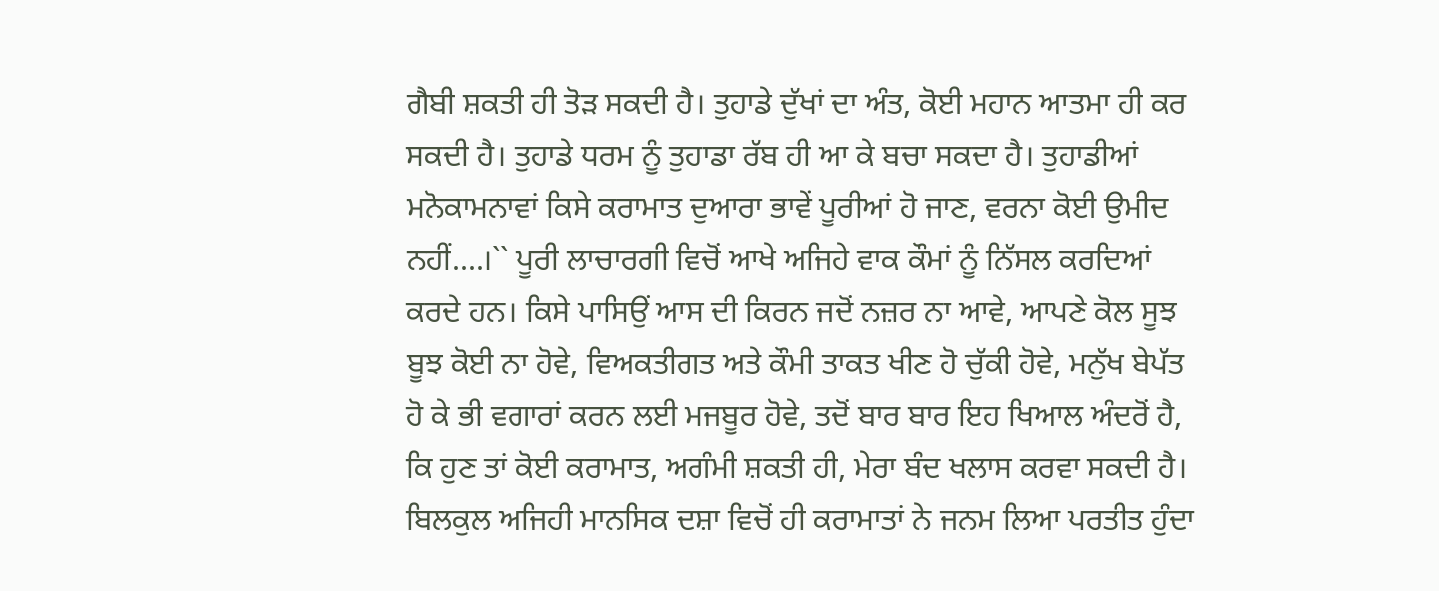ਗੈਬੀ ਸ਼ਕਤੀ ਹੀ ਤੋੜ ਸਕਦੀ ਹੈ। ਤੁਹਾਡੇ ਦੁੱਖਾਂ ਦਾ ਅੰਤ, ਕੋਈ ਮਹਾਨ ਆਤਮਾ ਹੀ ਕਰ ਸਕਦੀ ਹੈ। ਤੁਹਾਡੇ ਧਰਮ ਨੂੰ ਤੁਹਾਡਾ ਰੱਬ ਹੀ ਆ ਕੇ ਬਚਾ ਸਕਦਾ ਹੈ। ਤੁਹਾਡੀਆਂ ਮਨੋਕਾਮਨਾਵਾਂ ਕਿਸੇ ਕਰਾਮਾਤ ਦੁਆਰਾ ਭਾਵੇਂ ਪੂਰੀਆਂ ਹੋ ਜਾਣ, ਵਰਨਾ ਕੋਈ ਉਮੀਦ ਨਹੀਂ....।`` ਪੂਰੀ ਲਾਚਾਰਗੀ ਵਿਚੋਂ ਆਖੇ ਅਜਿਹੇ ਵਾਕ ਕੌਮਾਂ ਨੂੰ ਨਿੱਸਲ ਕਰਦਿਆਂ ਕਰਦੇ ਹਨ। ਕਿਸੇ ਪਾਸਿਉਂ ਆਸ ਦੀ ਕਿਰਨ ਜਦੋਂ ਨਜ਼ਰ ਨਾ ਆਵੇ, ਆਪਣੇ ਕੋਲ ਸੂਝ ਬੂਝ ਕੋਈ ਨਾ ਹੋਵੇ, ਵਿਅਕਤੀਗਤ ਅਤੇ ਕੌਮੀ ਤਾਕਤ ਖੀਣ ਹੋ ਚੁੱਕੀ ਹੋਵੇ, ਮਨੁੱਖ ਬੇਪੱਤ ਹੋ ਕੇ ਭੀ ਵਗਾਰਾਂ ਕਰਨ ਲਈ ਮਜਬੂਰ ਹੋਵੇ, ਤਦੋਂ ਬਾਰ ਬਾਰ ਇਹ ਖਿਆਲ ਅੰਦਰੋਂ ਹੈ, ਕਿ ਹੁਣ ਤਾਂ ਕੋਈ ਕਰਾਮਾਤ, ਅਗੰਮੀ ਸ਼ਕਤੀ ਹੀ, ਮੇਰਾ ਬੰਦ ਖਲਾਸ ਕਰਵਾ ਸਕਦੀ ਹੈ। ਬਿਲਕੁਲ ਅਜਿਹੀ ਮਾਨਸਿਕ ਦਸ਼ਾ ਵਿਚੋਂ ਹੀ ਕਰਾਮਾਤਾਂ ਨੇ ਜਨਮ ਲਿਆ ਪਰਤੀਤ ਹੁੰਦਾ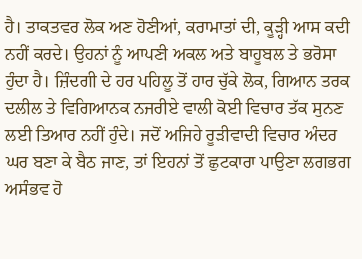ਹੈ। ਤਾਕਤਵਰ ਲੋਕ ਅਣ ਹੋਣੀਆਂ, ਕਰਾਮਾਤਾਂ ਦੀ, ਕੂੜ੍ਹੀ ਆਸ ਕਦੀ ਨਹੀਂ ਕਰਦੇ। ਉਹਨਾਂ ਨੂੰ ਆਪਣੀ ਅਕਲ ਅਤੇ ਬਾਹੂਬਲ ਤੇ ਭਰੋਸਾ ਹੁੰਦਾ ਹੈ। ਜ਼ਿੰਦਗੀ ਦੇ ਹਰ ਪਹਿਲੂ ਤੋਂ ਹਾਰ ਚੁੱਕੇ ਲੋਕ, ਗਿਆਨ ਤਰਕ ਦਲੀਲ ਤੇ ਵਿਗਿਆਨਕ ਨਜਰੀਏ ਵਾਲੀ ਕੋਈ ਵਿਚਾਰ ਤੱਕ ਸੁਨਣ ਲਈ ਤਿਆਰ ਨਹੀਂ ਹੁੰਦੇ। ਜਦੋਂ ਅਜਿਹੇ ਰੂੜੀਵਾਦੀ ਵਿਚਾਰ ਅੰਦਰ ਘਰ ਬਣਾ ਕੇ ਬੈਠ ਜਾਣ, ਤਾਂ ਇਹਨਾਂ ਤੋਂ ਛੁਟਕਾਰਾ ਪਾਉਣਾ ਲਗਭਗ ਅਸੰਭਵ ਹੋ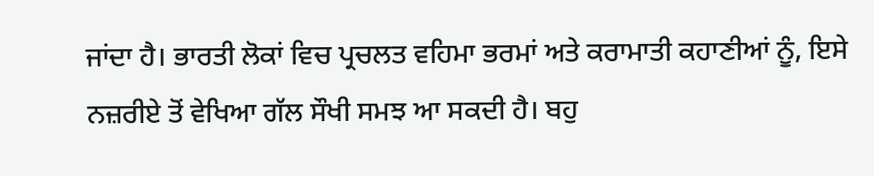ਜਾਂਦਾ ਹੈ। ਭਾਰਤੀ ਲੋਕਾਂ ਵਿਚ ਪ੍ਰਚਲਤ ਵਹਿਮਾ ਭਰਮਾਂ ਅਤੇ ਕਰਾਮਾਤੀ ਕਹਾਣੀਆਂ ਨੂੰ, ਇਸੇ ਨਜ਼ਰੀਏ ਤੋਂ ਵੇਖਿਆ ਗੱਲ ਸੌਖੀ ਸਮਝ ਆ ਸਕਦੀ ਹੈ। ਬਹੁ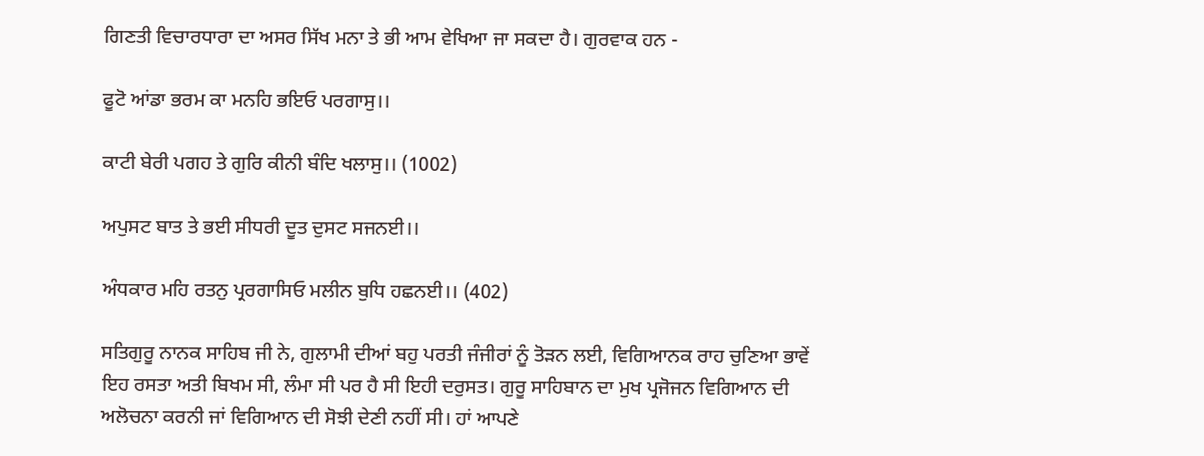ਗਿਣਤੀ ਵਿਚਾਰਧਾਰਾ ਦਾ ਅਸਰ ਸਿੱਖ ਮਨਾ ਤੇ ਭੀ ਆਮ ਵੇਖਿਆ ਜਾ ਸਕਦਾ ਹੈ। ਗੁਰਵਾਕ ਹਨ -

ਫੂਟੋ ਆਂਡਾ ਭਰਮ ਕਾ ਮਨਹਿ ਭਇਓ ਪਰਗਾਸੁ।।

ਕਾਟੀ ਬੇਰੀ ਪਗਹ ਤੇ ਗੁਰਿ ਕੀਨੀ ਬੰਦਿ ਖਲਾਸੁ।। (1002)

ਅਪੁਸਟ ਬਾਤ ਤੇ ਭਈ ਸੀਧਰੀ ਦੂਤ ਦੁਸਟ ਸਜਨਈ।।

ਅੰਧਕਾਰ ਮਹਿ ਰਤਨੁ ਪ੍ਰਰਗਾਸਿਓ ਮਲੀਨ ਬੁਧਿ ਹਛਨਈ।। (402)

ਸਤਿਗੁਰੂ ਨਾਨਕ ਸਾਹਿਬ ਜੀ ਨੇ, ਗੁਲਾਮੀ ਦੀਆਂ ਬਹੁ ਪਰਤੀ ਜੰਜੀਰਾਂ ਨੂੰ ਤੋੜਨ ਲਈ, ਵਿਗਿਆਨਕ ਰਾਹ ਚੁਣਿਆ ਭਾਵੇਂ ਇਹ ਰਸਤਾ ਅਤੀ ਬਿਖਮ ਸੀ, ਲੰਮਾ ਸੀ ਪਰ ਹੈ ਸੀ ਇਹੀ ਦਰੁਸਤ। ਗੁਰੂ ਸਾਹਿਬਾਨ ਦਾ ਮੁਖ ਪ੍ਰਜੋਜਨ ਵਿਗਿਆਨ ਦੀ ਅਲੋਚਨਾ ਕਰਨੀ ਜਾਂ ਵਿਗਿਆਨ ਦੀ ਸੋਝੀ ਦੇਣੀ ਨਹੀਂ ਸੀ। ਹਾਂ ਆਪਣੇ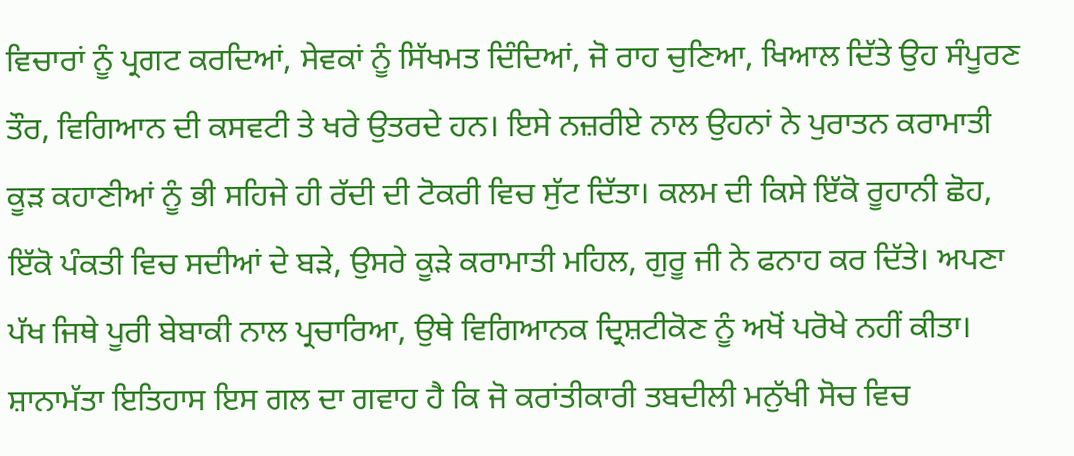ਵਿਚਾਰਾਂ ਨੂੰ ਪ੍ਰਗਟ ਕਰਦਿਆਂ, ਸੇਵਕਾਂ ਨੂੰ ਸਿੱਖਮਤ ਦਿੰਦਿਆਂ, ਜੋ ਰਾਹ ਚੁਣਿਆ, ਖਿਆਲ ਦਿੱਤੇ ਉਹ ਸੰਪੂਰਣ ਤੌਰ, ਵਿਗਿਆਨ ਦੀ ਕਸਵਟੀ ਤੇ ਖਰੇ ਉਤਰਦੇ ਹਨ। ਇਸੇ ਨਜ਼ਰੀਏ ਨਾਲ ਉਹਨਾਂ ਨੇ ਪੁਰਾਤਨ ਕਰਾਮਾਤੀ ਕੂੜ ਕਹਾਣੀਆਂ ਨੂੰ ਭੀ ਸਹਿਜੇ ਹੀ ਰੱਦੀ ਦੀ ਟੋਕਰੀ ਵਿਚ ਸੁੱਟ ਦਿੱਤਾ। ਕਲਮ ਦੀ ਕਿਸੇ ਇੱਕੋ ਰੂਹਾਨੀ ਛੋਹ, ਇੱਕੋ ਪੰਕਤੀ ਵਿਚ ਸਦੀਆਂ ਦੇ ਬੜੇ, ਉਸਰੇ ਕੂੜੇ ਕਰਾਮਾਤੀ ਮਹਿਲ, ਗੁਰੂ ਜੀ ਨੇ ਫਨਾਹ ਕਰ ਦਿੱਤੇ। ਅਪਣਾ ਪੱਖ ਜਿਥੇ ਪੂਰੀ ਬੇਬਾਕੀ ਨਾਲ ਪ੍ਰਚਾਰਿਆ, ਉਥੇ ਵਿਗਿਆਨਕ ਦ੍ਰਿਸ਼ਟੀਕੋਣ ਨੂੰ ਅਖੋਂ ਪਰੋਖੇ ਨਹੀਂ ਕੀਤਾ। ਸ਼ਾਨਾਮੱਤਾ ਇਤਿਹਾਸ ਇਸ ਗਲ ਦਾ ਗਵਾਹ ਹੈ ਕਿ ਜੋ ਕਰਾਂਤੀਕਾਰੀ ਤਬਦੀਲੀ ਮਨੁੱਖੀ ਸੋਚ ਵਿਚ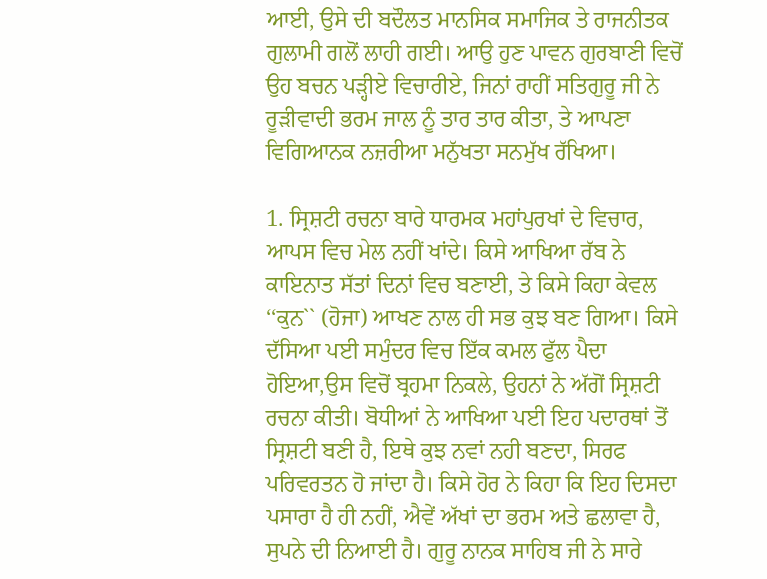ਆਈ, ਉਸੇ ਦੀ ਬਦੌਲਤ ਮਾਨਸਿਕ ਸਮਾਜਿਕ ਤੇ ਰਾਜਨੀਤਕ ਗੁਲਾਮੀ ਗਲੋਂ ਲਾਹੀ ਗਈ। ਆਉ ਹੁਣ ਪਾਵਨ ਗੁਰਬਾਣੀ ਵਿਚੋਂ ਉਹ ਬਚਨ ਪੜ੍ਹੀਏ ਵਿਚਾਰੀਏ, ਜਿਨਾਂ ਰਾਹੀਂ ਸਤਿਗੁਰੂ ਜੀ ਨੇ ਰੂੜੀਵਾਦੀ ਭਰਮ ਜਾਲ ਨੂੰ ਤਾਰ ਤਾਰ ਕੀਤਾ, ਤੇ ਆਪਣਾ ਵਿਗਿਆਨਕ ਨਜ਼ਰੀਆ ਮਨੁੱਖਤਾ ਸਨਮੁੱਖ ਰੱਖਿਆ।

1. ਸ੍ਰਿਸ਼ਟੀ ਰਚਨਾ ਬਾਰੇ ਧਾਰਮਕ ਮਹਾਂਪੁਰਖਾਂ ਦੇ ਵਿਚਾਰ, ਆਪਸ ਵਿਚ ਮੇਲ ਨਹੀਂ ਖਾਂਦੇ। ਕਿਸੇ ਆਖਿਆ ਰੱਬ ਨੇ ਕਾਇਨਾਤ ਸੱਤਾਂ ਦਿਨਾਂ ਵਿਚ ਬਣਾਈ, ਤੇ ਕਿਸੇ ਕਿਹਾ ਕੇਵਲ ‘‘ਕੁਨ`` (ਹੋਜਾ) ਆਖਣ ਨਾਲ ਹੀ ਸਭ ਕੁਝ ਬਣ ਗਿਆ। ਕਿਸੇ ਦੱਸਿਆ ਪਈ ਸਮੁੰਦਰ ਵਿਚ ਇੱਕ ਕਮਲ ਫੁੱਲ ਪੈਦਾ ਹੋਇਆ,ਉਸ ਵਿਚੋਂ ਬ੍ਰਹਮਾ ਨਿਕਲੇ, ਉਹਨਾਂ ਨੇ ਅੱਗੋਂ ਸ੍ਰਿਸ਼ਟੀ ਰਚਨਾ ਕੀਤੀ। ਬੋਧੀਆਂ ਨੇ ਆਖਿਆ ਪਈ ਇਹ ਪਦਾਰਥਾਂ ਤੋਂ ਸ੍ਰਿਸ਼ਟੀ ਬਣੀ ਹੈ, ਇਥੇ ਕੁਝ ਨਵਾਂ ਨਹੀ ਬਣਦਾ, ਸਿਰਫ ਪਰਿਵਰਤਨ ਹੋ ਜਾਂਦਾ ਹੈ। ਕਿਸੇ ਹੋਰ ਨੇ ਕਿਹਾ ਕਿ ਇਹ ਦਿਸਦਾ ਪਸਾਰਾ ਹੈ ਹੀ ਨਹੀਂ, ਐਵੇਂ ਅੱਖਾਂ ਦਾ ਭਰਮ ਅਤੇ ਛਲਾਵਾ ਹੈ, ਸੁਪਨੇ ਦੀ ਨਿਆਈ ਹੈ। ਗੁਰੂ ਨਾਨਕ ਸਾਹਿਬ ਜੀ ਨੇ ਸਾਰੇ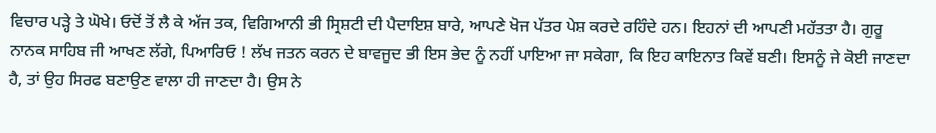ਵਿਚਾਰ ਪੜ੍ਹੇ ਤੇ ਘੋਖੇ। ਓਦੋਂ ਤੋਂ ਲੈ ਕੇ ਅੱਜ ਤਕ, ਵਿਗਿਆਨੀ ਭੀ ਸ੍ਰਿਸ਼ਟੀ ਦੀ ਪੈਦਾਇਸ਼ ਬਾਰੇ, ਆਪਣੇ ਖੋਜ ਪੱਤਰ ਪੇਸ਼ ਕਰਦੇ ਰਹਿੰਦੇ ਹਨ। ਇਹਨਾਂ ਦੀ ਆਪਣੀ ਮਹੱਤਤਾ ਹੈ। ਗੁਰੂ ਨਾਨਕ ਸਾਹਿਬ ਜੀ ਆਖਣ ਲੱਗੇ, ਪਿਆਰਿਓ ! ਲੱਖ ਜਤਨ ਕਰਨ ਦੇ ਬਾਵਜੂਦ ਭੀ ਇਸ ਭੇਦ ਨੂੰ ਨਹੀਂ ਪਾਇਆ ਜਾ ਸਕੇਗਾ, ਕਿ ਇਹ ਕਾਇਨਾਤ ਕਿਵੇਂ ਬਣੀ। ਇਸਨੂੰ ਜੇ ਕੋਈ ਜਾਣਦਾ ਹੈ, ਤਾਂ ਉਹ ਸਿਰਫ ਬਣਾਉਣ ਵਾਲਾ ਹੀ ਜਾਣਦਾ ਹੈ। ਉਸ ਨੇ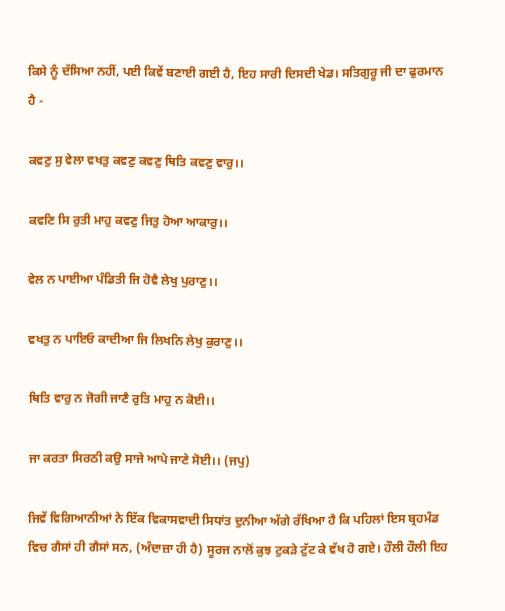ਕਿਸੇ ਨੂੰ ਦੱਸਿਆ ਨਹੀਂ, ਪਈ ਕਿਵੇਂ ਬਣਾਈ ਗਈ ਹੈ, ਇਹ ਸਾਰੀ ਦਿਸਦੀ ਖੇਡ। ਸਤਿਗੁਰੂ ਜੀ ਦਾ ਫੁਰਮਾਨ ਹੈ -

ਕਵਣੁ ਸੁ ਵੇਲਾ ਵਖਤੁ ਕਵਣੁ ਕਵਣੁ ਥਿਤਿ ਕਵਣੁ ਵਾਰੁ।।

ਕਵਣਿ ਸਿ ਰੁਤੀ ਮਾਹੁ ਕਵਣੁ ਜਿਤੁ ਹੋਆ ਆਕਾਰੁ।।

ਵੇਲ ਨ ਪਾਈਆ ਪੰਡਿਤੀ ਜਿ ਹੋਵੈ ਲੇਖੁ ਪੁਰਾਣੁ।।

ਵਖਤੁ ਨ ਪਾਇਓ ਕਾਦੀਆ ਜਿ ਲਿਖਨਿ ਲੇਖੁ ਕੁਰਾਣੁ।।

ਥਿਤਿ ਵਾਰੁ ਨ ਜੋਗੀ ਜਾਣੈ ਰੁਤਿ ਮਾਹੁ ਨ ਕੋਈ।।

ਜਾ ਕਰਤਾ ਸਿਰਠੀ ਕਉ ਸਾਜੇ ਆਪੇ ਜਾਣੇ ਸੋਈ।। (ਜਪੁ)

ਜਿਵੇਂ ਵਿਗਿਆਨੀਆਂ ਨੇ ਇੱਕ ਵਿਕਾਸਵਾਦੀ ਸਿਧਾਂਤ ਦੁਨੀਆ ਅੱਗੇ ਰੱਖਿਆ ਹੈ ਕਿ ਪਹਿਲਾਂ ਇਸ ਬ੍ਰਹਮੰਡ ਵਿਚ ਗੈਸਾਂ ਹੀ ਗੈਸਾਂ ਸਨ, (ਅੰਦਾਜ਼ਾ ਹੀ ਹੈ) ਸੂਰਜ ਨਾਲੋਂ ਕੁਝ ਟੁਕੜੇ ਟੁੱਟ ਕੇ ਵੱਖ ਹੋ ਗਏ। ਹੌਲੀ ਹੌਲੀ ਇਹ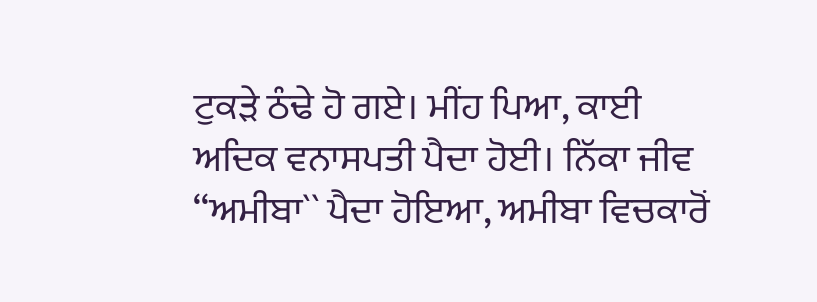ਟੁਕੜੇ ਠੰਢੇ ਹੋ ਗਏ। ਮੀਂਹ ਪਿਆ, ਕਾਈ ਅਦਿਕ ਵਨਾਸਪਤੀ ਪੈਦਾ ਹੋਈ। ਨਿੱਕਾ ਜੀਵ ‘‘ਅਮੀਬਾ`` ਪੈਦਾ ਹੋਇਆ, ਅਮੀਬਾ ਵਿਚਕਾਰੋਂ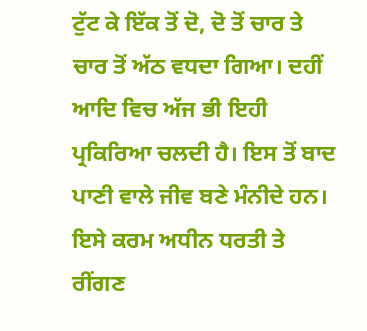ਟੁੱਟ ਕੇ ਇੱਕ ਤੋਂ ਦੋ, ਦੋ ਤੋਂ ਚਾਰ ਤੇ ਚਾਰ ਤੋਂ ਅੱਠ ਵਧਦਾ ਗਿਆ। ਦਹੀਂ ਆਦਿ ਵਿਚ ਅੱਜ ਭੀ ਇਹੀ ਪ੍ਰਕਿਰਿਆ ਚਲਦੀ ਹੈ। ਇਸ ਤੋਂ ਬਾਦ ਪਾਣੀ ਵਾਲੇ ਜੀਵ ਬਣੇ ਮੰਨੀਦੇ ਹਨ। ਇਸੇ ਕਰਮ ਅਧੀਨ ਧਰਤੀ ਤੇ ਰੀਂਗਣ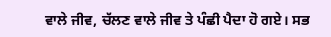ਵਾਲੇ ਜੀਵ, ਚੱਲਣ ਵਾਲੇ ਜੀਵ ਤੇ ਪੰਛੀ ਪੈਦਾ ਹੋ ਗਏ। ਸਭ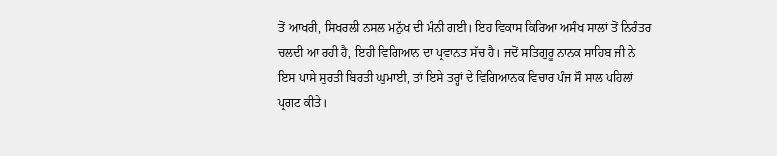ਤੋਂ ਆਖਰੀ, ਸਿਖਰਲੀ ਨਸਲ ਮਨੁੱਖ ਦੀ ਮੰਨੀ ਗਈ। ਇਹ ਵਿਕਾਸ ਕਿਰਿਆ ਅਸੰਖ ਸਾਲਾਂ ਤੋਂ ਨਿਰੰਤਰ ਚਲਦੀ ਆ ਰਹੀ ਹੈ, ਇਹੀ ਵਿਗਿਆਨ ਦਾ ਪ੍ਰਵਾਨਤ ਸੱਚ ਹੈ। ਜਦੋਂ ਸਤਿਗੁਰੂ ਨਾਨਕ ਸਾਹਿਬ ਜੀ ਨੇ ਇਸ ਪਾਸੇ ਸੁਰਤੀ ਬਿਰਤੀ ਘੁਮਾਈ, ਤਾਂ ਇਸੇ ਤਰ੍ਹਾਂ ਦੇ ਵਿਗਿਆਨਕ ਵਿਚਾਰ ਪੰਜ ਸੌ ਸਾਲ ਪਹਿਲਾਂ ਪ੍ਰਗਟ ਕੀਤੇ।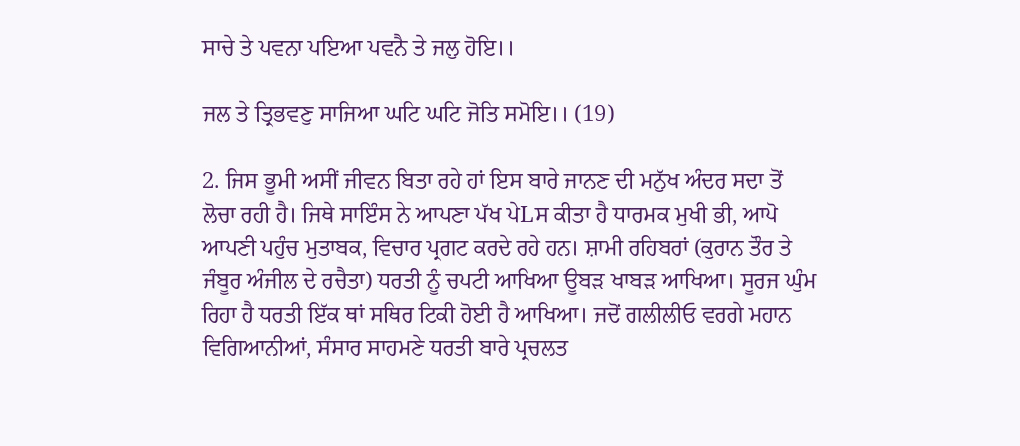ਸਾਚੇ ਤੇ ਪਵਨਾ ਪਇਆ ਪਵਨੈ ਤੇ ਜਲੁ ਹੋਇ।।

ਜਲ ਤੇ ਤ੍ਰਿਭਵਣੁ ਸਾਜਿਆ ਘਟਿ ਘਟਿ ਜੋਤਿ ਸਮੋਇ।। (19)

2. ਜਿਸ ਭੂਮੀ ਅਸੀਂ ਜੀਵਨ ਬਿਤਾ ਰਹੇ ਹਾਂ ਇਸ ਬਾਰੇ ਜਾਨਣ ਦੀ ਮਨੁੱਖ ਅੰਦਰ ਸਦਾ ਤੋਂ ਲੋਚਾ ਰਹੀ ਹੈ। ਜਿਥੇ ਸਾਇੰਸ ਨੇ ਆਪਣਾ ਪੱਖ ਪੇLਸ ਕੀਤਾ ਹੈ ਧਾਰਮਕ ਮੁਖੀ ਭੀ, ਆਪੋ ਆਪਣੀ ਪਹੁੰਚ ਮੁਤਾਬਕ, ਵਿਚਾਰ ਪ੍ਰਗਟ ਕਰਦੇ ਰਹੇ ਹਨ। ਸ਼ਾਮੀ ਰਹਿਬਰਾਂ (ਕੁਰਾਨ ਤੌਰ ਤੇ ਜੰਬੂਰ ਅੰਜੀਲ ਦੇ ਰਚੈਤਾ) ਧਰਤੀ ਨੂੰ ਚਪਟੀ ਆਖਿਆ ਊਬੜ ਖਾਬੜ ਆਖਿਆ। ਸੂਰਜ ਘੁੰਮ ਰਿਹਾ ਹੈ ਧਰਤੀ ਇੱਕ ਥਾਂ ਸਥਿਰ ਟਿਕੀ ਹੋਈ ਹੈ ਆਖਿਆ। ਜਦੋਂ ਗਲੀਲੀਓ ਵਰਗੇ ਮਹਾਨ ਵਿਗਿਆਨੀਆਂ, ਸੰਸਾਰ ਸਾਹਮਣੇ ਧਰਤੀ ਬਾਰੇ ਪ੍ਰਚਲਤ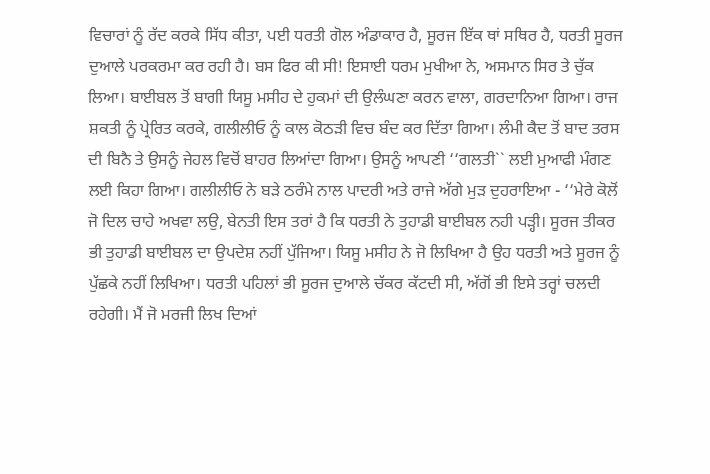ਵਿਚਾਰਾਂ ਨੂੰ ਰੱਦ ਕਰਕੇ ਸਿੱਧ ਕੀਤਾ, ਪਈ ਧਰਤੀ ਗੋਲ ਅੰਡਾਕਾਰ ਹੈ, ਸੂਰਜ ਇੱਕ ਥਾਂ ਸਥਿਰ ਹੈ, ਧਰਤੀ ਸੂਰਜ ਦੁਆਲੇ ਪਰਕਰਮਾ ਕਰ ਰਹੀ ਹੈ। ਬਸ ਫਿਰ ਕੀ ਸੀ! ਇਸਾਈ ਧਰਮ ਮੁਖੀਆ ਨੇ, ਅਸਮਾਨ ਸਿਰ ਤੇ ਚੁੱਕ ਲਿਆ। ਬਾਈਬਲ ਤੋਂ ਬਾਗੀ ਯਿਸੂ ਮਸੀਹ ਦੇ ਹੁਕਮਾਂ ਦੀ ਉਲੰਘਣਾ ਕਰਨ ਵਾਲਾ, ਗਰਦਾਨਿਆ ਗਿਆ। ਰਾਜ ਸ਼ਕਤੀ ਨੂੰ ਪ੍ਰੇਰਿਤ ਕਰਕੇ, ਗਲੀਲੀਓ ਨੂੰ ਕਾਲ ਕੋਠੜੀ ਵਿਚ ਬੰਦ ਕਰ ਦਿੱਤਾ ਗਿਆ। ਲੰਮੀ ਕੈਦ ਤੋਂ ਬਾਦ ਤਰਸ ਦੀ ਬਿਨੈ ਤੇ ਉਸਨੂੰ ਜੇਹਲ ਵਿਚੋਂ ਬਾਹਰ ਲਿਆਂਦਾ ਗਿਆ। ਉਸਨੂੰ ਆਪਣੀ ‘‘ਗਲਤੀ`` ਲਈ ਮੁਆਫੀ ਮੰਗਣ ਲਈ ਕਿਹਾ ਗਿਆ। ਗਲੀਲੀਓ ਨੇ ਬੜੇ ਠਰੰਮੇ ਨਾਲ ਪਾਦਰੀ ਅਤੇ ਰਾਜੇ ਅੱਗੇ ਮੁੜ ਦੁਹਰਾਇਆ - ‘‘ਮੇਰੇ ਕੋਲੋਂ ਜੋ ਦਿਲ ਚਾਹੇ ਅਖਵਾ ਲਉ, ਬੇਨਤੀ ਇਸ ਤਰਾਂ ਹੈ ਕਿ ਧਰਤੀ ਨੇ ਤੁਹਾਡੀ ਬਾਈਬਲ ਨਹੀ ਪੜ੍ਹੀ। ਸੂਰਜ ਤੀਕਰ ਭੀ ਤੁਹਾਡੀ ਬਾਈਬਲ ਦਾ ਉਪਦੇਸ਼ ਨਹੀਂ ਪੁੱਜਿਆ। ਯਿਸੂ ਮਸੀਹ ਨੇ ਜੋ ਲਿਖਿਆ ਹੈ ਉਹ ਧਰਤੀ ਅਤੇ ਸੂਰਜ ਨੂੰ ਪੁੱਛਕੇ ਨਹੀਂ ਲਿਖਿਆ। ਧਰਤੀ ਪਹਿਲਾਂ ਭੀ ਸੂਰਜ ਦੁਆਲੇ ਚੱਕਰ ਕੱਟਦੀ ਸੀ, ਅੱਗੋਂ ਭੀ ਇਸੇ ਤਰ੍ਹਾਂ ਚਲਦੀ ਰਹੇਗੀ। ਮੈਂ ਜੋ ਮਰਜੀ ਲਿਖ ਦਿਆਂ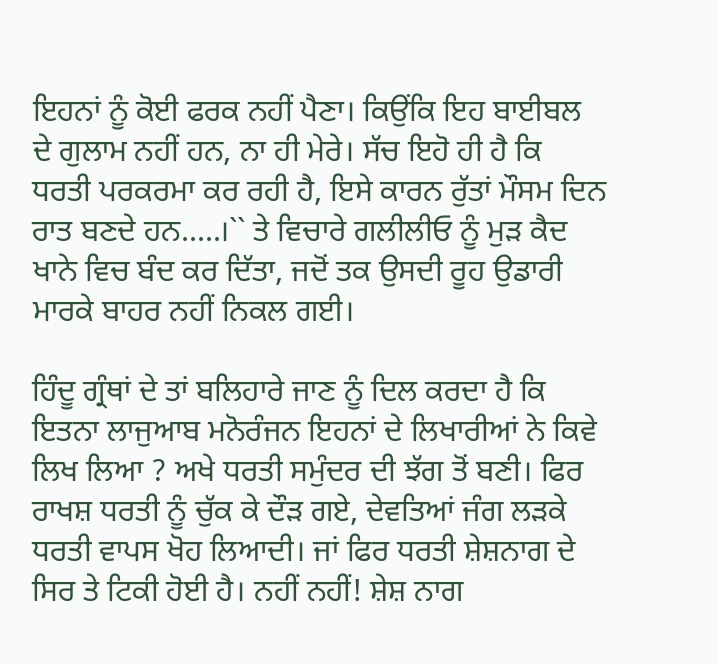ਇਹਨਾਂ ਨੂੰ ਕੋਈ ਫਰਕ ਨਹੀਂ ਪੈਣਾ। ਕਿਉਂਕਿ ਇਹ ਬਾਈਬਲ ਦੇ ਗੁਲਾਮ ਨਹੀਂ ਹਨ, ਨਾ ਹੀ ਮੇਰੇ। ਸੱਚ ਇਹੋ ਹੀ ਹੈ ਕਿ ਧਰਤੀ ਪਰਕਰਮਾ ਕਰ ਰਹੀ ਹੈ, ਇਸੇ ਕਾਰਨ ਰੁੱਤਾਂ ਮੌਸਮ ਦਿਨ ਰਾਤ ਬਣਦੇ ਹਨ.....।`` ਤੇ ਵਿਚਾਰੇ ਗਲੀਲੀਓ ਨੂੰ ਮੁੜ ਕੈਦ ਖਾਨੇ ਵਿਚ ਬੰਦ ਕਰ ਦਿੱਤਾ, ਜਦੋਂ ਤਕ ਉਸਦੀ ਰੂਹ ਉਡਾਰੀ ਮਾਰਕੇ ਬਾਹਰ ਨਹੀਂ ਨਿਕਲ ਗਈ।

ਹਿੰਦੂ ਗ੍ਰੰਥਾਂ ਦੇ ਤਾਂ ਬਲਿਹਾਰੇ ਜਾਣ ਨੂੰ ਦਿਲ ਕਰਦਾ ਹੈ ਕਿ ਇਤਨਾ ਲਾਜੁਆਬ ਮਨੋਰੰਜਨ ਇਹਨਾਂ ਦੇ ਲਿਖਾਰੀਆਂ ਨੇ ਕਿਵੇ ਲਿਖ ਲਿਆ ? ਅਖੇ ਧਰਤੀ ਸਮੁੰਦਰ ਦੀ ਝੱਗ ਤੋਂ ਬਣੀ। ਫਿਰ ਰਾਖਸ਼ ਧਰਤੀ ਨੂੰ ਚੁੱਕ ਕੇ ਦੌੜ ਗਏ, ਦੇਵਤਿਆਂ ਜੰਗ ਲੜਕੇ ਧਰਤੀ ਵਾਪਸ ਖੋਹ ਲਿਆਦੀ। ਜਾਂ ਫਿਰ ਧਰਤੀ ਸ਼ੇਸ਼ਨਾਗ ਦੇ ਸਿਰ ਤੇ ਟਿਕੀ ਹੋਈ ਹੈ। ਨਹੀਂ ਨਹੀਂ! ਸ਼ੇਸ਼ ਨਾਗ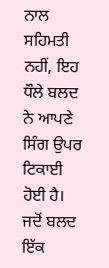ਨਾਲ ਸਹਿਮਤੀ ਨਹੀਂ, ਇਹ ਧੌਲੇ ਬਲਦ ਨੇ ਆਪਣੇ ਸਿੰਗ ਉਪਰ ਟਿਕਾਈ ਹੋਈ ਹੈ। ਜਦੋਂ ਬਲਦ ਇੱਕ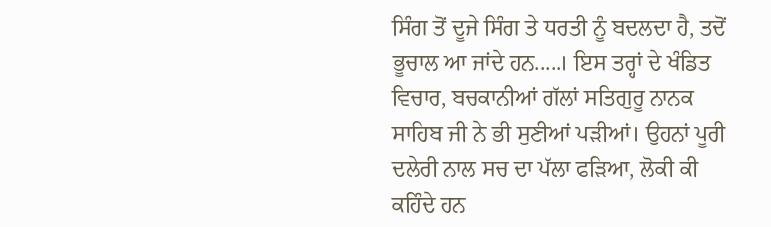ਸਿੰਗ ਤੋਂ ਦੂਜੇ ਸਿੰਗ ਤੇ ਧਰਤੀ ਨੂੰ ਬਦਲਦਾ ਹੈ, ਤਦੋਂ ਭੂਚਾਲ ਆ ਜਾਂਦੇ ਹਨ.....। ਇਸ ਤਰ੍ਹਾਂ ਦੇ ਖੰਡਿਤ ਵਿਚਾਰ, ਬਚਕਾਨੀਆਂ ਗੱਲਾਂ ਸਤਿਗੁਰੂ ਨਾਨਕ ਸਾਹਿਬ ਜੀ ਨੇ ਭੀ ਸੁਣੀਆਂ ਪੜੀਆਂ। ਉਹਨਾਂ ਪੂਰੀ ਦਲੇਰੀ ਨਾਲ ਸਚ ਦਾ ਪੱਲਾ ਫੜਿਆ, ਲੋਕੀ ਕੀ ਕਹਿੰਦੇ ਹਨ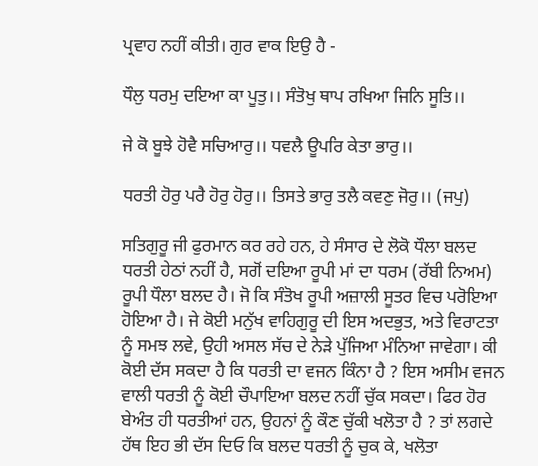ਪ੍ਰਵਾਹ ਨਹੀਂ ਕੀਤੀ। ਗੁਰ ਵਾਕ ਇਉ ਹੈ -

ਧੌਲੁ ਧਰਮੁ ਦਇਆ ਕਾ ਪੂਤੁ।। ਸੰਤੋਖੁ ਥਾਪ ਰਖਿਆ ਜਿਨਿ ਸੂਤਿ।।

ਜੇ ਕੋ ਬੂਝੇ ਹੋਵੈ ਸਚਿਆਰੁ।। ਧਵਲੈ ਊਪਰਿ ਕੇਤਾ ਭਾਰੁ।।

ਧਰਤੀ ਹੋਰੁ ਪਰੈ ਹੋਰੁ ਹੋਰੁ।। ਤਿਸਤੇ ਭਾਰੁ ਤਲੈ ਕਵਣੁ ਜੋਰੁ।। (ਜਪੁ)

ਸਤਿਗੁਰੂ ਜੀ ਫੁਰਮਾਨ ਕਰ ਰਹੇ ਹਨ, ਹੇ ਸੰਸਾਰ ਦੇ ਲੋਕੋ ਧੌਲਾ ਬਲਦ ਧਰਤੀ ਹੇਠਾਂ ਨਹੀਂ ਹੈ, ਸਗੋਂ ਦਇਆ ਰੂਪੀ ਮਾਂ ਦਾ ਧਰਮ (ਰੱਬੀ ਨਿਅਮ) ਰੂਪੀ ਧੌਲਾ ਬਲਦ ਹੈ। ਜੋ ਕਿ ਸੰਤੋਖ ਰੂਪੀ ਅਜ਼ਾਲੀ ਸੂਤਰ ਵਿਚ ਪਰੋਇਆ ਹੋਇਆ ਹੈ। ਜੇ ਕੋਈ ਮਨੁੱਖ ਵਾਹਿਗੁਰੂ ਦੀ ਇਸ ਅਦਭੁਤ, ਅਤੇ ਵਿਰਾਟਤਾ ਨੂੰ ਸਮਝ ਲਵੇ, ਉਹੀ ਅਸਲ ਸੱਚ ਦੇ ਨੇੜੇ ਪੁੱਜਿਆ ਮੰਨਿਆ ਜਾਵੇਗਾ। ਕੀ ਕੋਈ ਦੱਸ ਸਕਦਾ ਹੈ ਕਿ ਧਰਤੀ ਦਾ ਵਜਨ ਕਿੰਨਾ ਹੈ ? ਇਸ ਅਸੀਮ ਵਜਨ ਵਾਲੀ ਧਰਤੀ ਨੂੰ ਕੋਈ ਚੌਪਾਇਆ ਬਲਦ ਨਹੀਂ ਚੁੱਕ ਸਕਦਾ। ਫਿਰ ਹੋਰ ਬੇਅੰਤ ਹੀ ਧਰਤੀਆਂ ਹਨ, ਉਹਨਾਂ ਨੂੰ ਕੌਣ ਚੁੱਕੀ ਖਲੋਤਾ ਹੈ ? ਤਾਂ ਲਗਦੇ ਹੱਥ ਇਹ ਭੀ ਦੱਸ ਦਿਓ ਕਿ ਬਲਦ ਧਰਤੀ ਨੂੰ ਚੁਕ ਕੇ, ਖਲੋਤਾ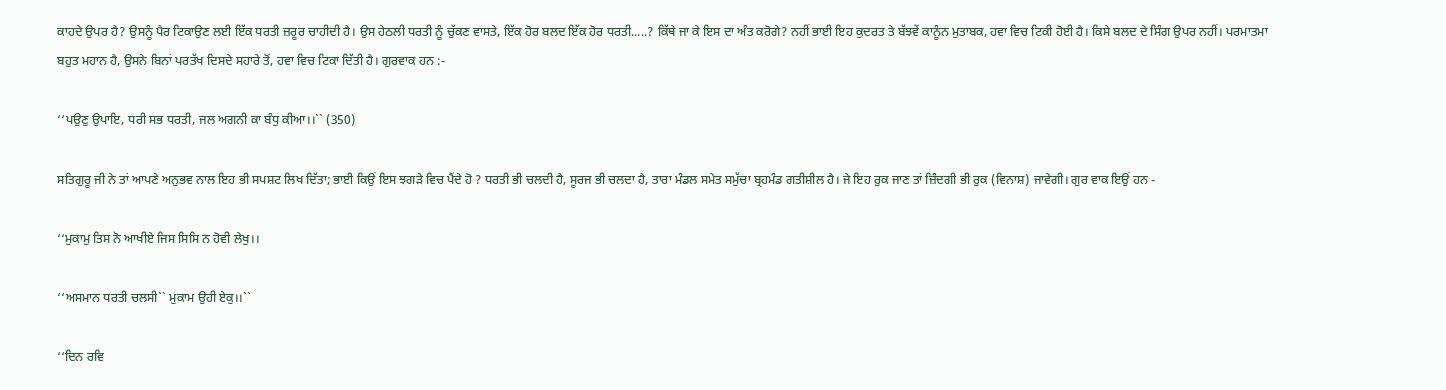ਕਾਹਦੇ ਉਪਰ ਹੈ? ਉਸਨੂੰ ਪੈਰ ਟਿਕਾਉਣ ਲਈ ਇੱਕ ਧਰਤੀ ਜ਼ਰੂਰ ਚਾਹੀਦੀ ਹੈ। ਉਸ ਹੇਠਲੀ ਧਰਤੀ ਨੂੰ ਚੁੱਕਣ ਵਾਸਤੇ, ਇੱਕ ਹੋਰ ਬਲਦ ਇੱਕ ਹੋਰ ਧਰਤੀ.....? ਕਿੱਥੇ ਜਾ ਕੇ ਇਸ ਦਾ ਅੰਤ ਕਰੋਗੇ? ਨਹੀਂ ਭਾਈ ਇਹ ਕੁਦਰਤ ਤੇ ਬੱਝਵੇਂ ਕਾਨੂੰਨ ਮੁਤਾਬਕ, ਹਵਾ ਵਿਚ ਟਿਕੀ ਹੋਈ ਹੈ। ਕਿਸੇ ਬਲਦ ਦੇ ਸਿੰਗ ਉਪਰ ਨਹੀਂ। ਪਰਮਾਤਮਾ ਬਹੁਤ ਮਹਾਨ ਹੈ, ਉਸਨੇ ਬਿਨਾਂ ਪਰਤੱਖ ਦਿਸਦੇ ਸਹਾਰੇ ਤੋਂ, ਹਵਾ ਵਿਚ ਟਿਕਾ ਦਿੱਤੀ ਹੈ। ਗੁਰਵਾਕ ਹਨ :-

‘‘ਪਉਣੁ ਉਪਾਇ, ਧਰੀ ਸਭ ਧਰਤੀ, ਜਲ ਅਗਨੀ ਕਾ ਬੰਧੁ ਕੀਆ।।`` (350)

ਸਤਿਗੁਰੂ ਜੀ ਨੇ ਤਾਂ ਆਪਣੇ ਅਨੁਭਵ ਨਾਲ ਇਹ ਭੀ ਸਪਸ਼ਟ ਲਿਖ ਦਿੱਤਾ; ਭਾਈ ਕਿਉਂ ਇਸ ਝਗੜੇ ਵਿਚ ਪੈਂਦੇ ਹੋ ? ਧਰਤੀ ਭੀ ਚਲਦੀ ਹੈ, ਸੂਰਜ ਭੀ ਚਲਦਾ ਹੈ, ਤਾਰਾ ਮੰਡਲ ਸਮੇਤ ਸਮੁੱਚਾ ਬ੍ਰਹਮੰਡ ਗਤੀਸ਼ੀਲ ਹੈ। ਜੇ ਇਹ ਰੁਕ ਜਾਣ ਤਾਂ ਜ਼ਿੰਦਗੀ ਭੀ ਰੁਕ (ਵਿਨਾਸ਼) ਜਾਵੇਗੀ। ਗੁਰ ਵਾਕ ਇਉਂ ਹਨ -

‘‘ਮੁਕਾਮੁ ਤਿਸ ਨੋ ਆਖੀਏ ਜਿਸ ਸਿਸਿ ਨ ਹੋਵੀ ਲੇਖੁ।।

‘‘ਅਸਮਾਨ ਧਰਤੀ ਚਲਸੀ`` ਮੁਕਾਮ ਉਹੀ ਏਕੁ।।``

‘‘ਦਿਨ ਰਵਿ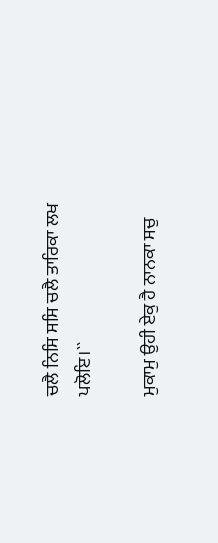ਚਲੈ ਨਿਸਿ ਸਸਿ ਚਲੈ ਤਾਰਿਕਾ ਲਖ ਪਲੋਇ।``

ਮੁਕਾਮੁ ਉਹੀ ਏਕੁ ਹੈ ਨਾਨਕਾ ਸਚੁ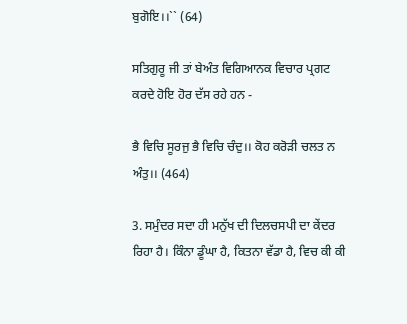ਬੁਗੋਇ।।`` (64)

ਸਤਿਗੁਰੂ ਜੀ ਤਾਂ ਬੇਅੰਤ ਵਿਗਿਆਨਕ ਵਿਚਾਰ ਪ੍ਰਗਟ ਕਰਦੇ ਹੋਇ ਹੋਰ ਦੱਸ ਰਹੇ ਹਨ -

ਭੈ ਵਿਚਿ ਸੂਰਜੁ ਭੈ ਵਿਚਿ ਚੰਦੁ।। ਕੋਹ ਕਰੋੜੀ ਚਲਤ ਨ ਅੰਤੁ।। (464)

3. ਸਮੁੰਦਰ ਸਦਾ ਹੀ ਮਨੁੱਖ ਦੀ ਦਿਲਚਸਪੀ ਦਾ ਕੇਂਦਰ ਰਿਹਾ ਹੈ। ਕਿੰਨਾ ਡੂੰਘਾ ਹੈ, ਕਿਤਨਾ ਵੱਡਾ ਹੈ, ਵਿਚ ਕੀ ਕੀ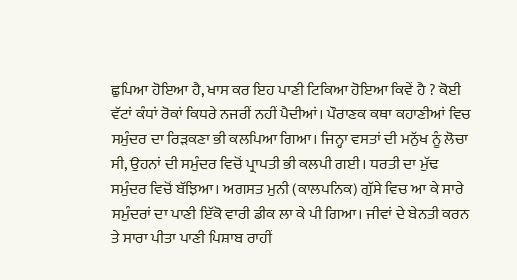ਛੁਪਿਆ ਹੋਇਆ ਹੈ, ਖਾਸ ਕਰ ਇਹ ਪਾਣੀ ਟਿਕਿਆ ਹੋਇਆ ਕਿਵੇਂ ਹੈ ? ਕੋਈ ਵੱਟਾਂ ਕੰਧਾਂ ਰੋਕਾਂ ਕਿਧਰੇ ਨਜਰੀਂ ਨਹੀਂ ਪੈਦੀਆਂ। ਪੌਰਾਣਕ ਕਥਾ ਕਹਾਣੀਆਂ ਵਿਚ ਸਮੁੰਦਰ ਦਾ ਰਿੜਕਣਾ ਭੀ ਕਲਪਿਆ ਗਿਆ। ਜਿਨ੍ਹਾ ਵਸਤਾਂ ਦੀ ਮਨੁੱਖ ਨੂੰ ਲੋਚਾ ਸੀ, ਉਹਨਾਂ ਦੀ ਸਮੁੰਦਰ ਵਿਚੋਂ ਪ੍ਰਾਪਤੀ ਭੀ ਕਲਪੀ ਗਈ। ਧਰਤੀ ਦਾ ਮੁੱਢ ਸਮੁੰਦਰ ਵਿਚੋਂ ਬੱਝਿਆ। ਅਗਸਤ ਮੁਨੀ (ਕਾਲਪਨਿਕ) ਗੁੱਸੇ ਵਿਚ ਆ ਕੇ ਸਾਰੇ ਸਮੁੰਦਰਾਂ ਦਾ ਪਾਣੀ ਇੱਕੋ ਵਾਰੀ ਡੀਕ ਲਾ ਕੇ ਪੀ ਗਿਆ। ਜੀਵਾਂ ਦੇ ਬੇਨਤੀ ਕਰਨ ਤੇ ਸਾਰਾ ਪੀਤਾ ਪਾਣੀ ਪਿਸ਼ਾਬ ਰਾਹੀਂ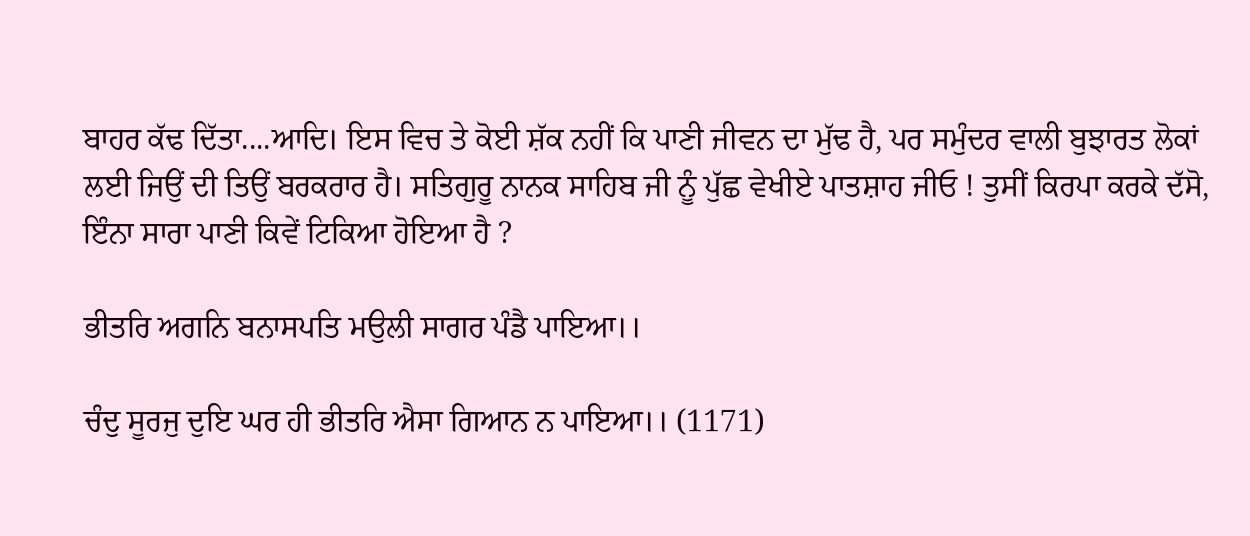ਬਾਹਰ ਕੱਢ ਦਿੱਤਾ....ਆਦਿ। ਇਸ ਵਿਚ ਤੇ ਕੋਈ ਸ਼ੱਕ ਨਹੀਂ ਕਿ ਪਾਣੀ ਜੀਵਨ ਦਾ ਮੁੱਢ ਹੈ, ਪਰ ਸਮੁੰਦਰ ਵਾਲੀ ਬੁਝਾਰਤ ਲੋਕਾਂ ਲਈ ਜਿਉਂ ਦੀ ਤਿਉਂ ਬਰਕਰਾਰ ਹੈ। ਸਤਿਗੁਰੂ ਨਾਨਕ ਸਾਹਿਬ ਜੀ ਨੂੰ ਪੁੱਛ ਵੇਖੀਏ ਪਾਤਸ਼ਾਹ ਜੀਓ ! ਤੁਸੀਂ ਕਿਰਪਾ ਕਰਕੇ ਦੱਸੋ, ਇੰਨਾ ਸਾਰਾ ਪਾਣੀ ਕਿਵੇਂ ਟਿਕਿਆ ਹੋਇਆ ਹੈ ?

ਭੀਤਰਿ ਅਗਨਿ ਬਨਾਸਪਤਿ ਮਉਲੀ ਸਾਗਰ ਪੰਡੈ ਪਾਇਆ।।

ਚੰਦੁ ਸੂਰਜੁ ਦੁਇ ਘਰ ਹੀ ਭੀਤਰਿ ਐਸਾ ਗਿਆਨ ਨ ਪਾਇਆ।। (1171)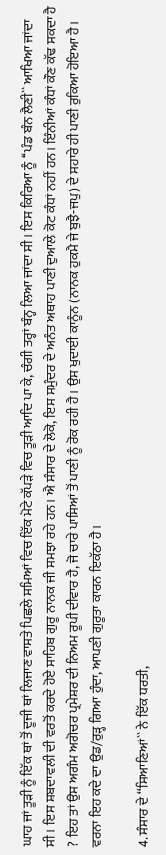ਘਾਹ ਜਾਂ ਤੂੜੀ ਨੂੰ ਇੱਕ ਥਾਂ ਤੋਂ ਦੂਜੀ ਥਾਂ ਲਿਜਾਣ ਵਾਸਤੇ ਪਿਛਲੇ ਸਮਿਆਂ ਵਿਚ ਇੱਕ ਮੋਟੇ ਕੱਪੜੇ ਵਿਚ ਤੂੜੀ ਆਦਿ ਪਾ ਕੇ, ਚੰਗੀ ਤਰ੍ਹਾਂ ਬੰਨ੍ਹ ਲਿਆ ਜਾਂਦਾ ਸੀ। ਇਸ ਕਿਰਿਆ ਨੂੰ ‘‘ਪੰਡ ਬੰਨ ਲੈਣੀ`` ਆਖਿਆ ਜਾਂਦਾ ਸੀ। ਇਸ ਸ਼ਬਦਾਵਲੀ ਦੀ ਵਰਤੋਂ ਕਰਦੇ ਹੋਏ ਸਾਹਿਬ ਗੁਰੂ ਨਾਨਕ ਜੀ ਸਮਝਾ ਰਹੇ ਹਨ। ਐ ਸੰਸਾਰ ਦੇ ਲੋਕੋ, ਇਸ ਸਮੁੰਦਰ ਦੇ ਅਨੰਤ ਅਥਾਹ ਪਾਣੀ ਦੁਆਲੇ ਕੋਟ ਕੰਧਾਂ ਨਹੀਂ ਹਨ। ਇੰਨੀਆਂ ਕੰਧਾਂ ਕੌਣ ਕੱਢ ਸਕਦਾ ਹੈ ? ਇਹ ਤਾਂ ਉਸ ਅਗੰਮ ਅਗੋਚਰ ਪ੍ਰਮੇਸ਼ਰ ਦੀ ਨਿਅਮ ਰੂਪੀ ਦੀਵਾਰ ਹੈ, ਜੋ ਚਾਰੇ ਪਾਸਿਆਂ ਤੋਂ ਪਾਣੀ ਨੂੰ ਰੋਕ ਰਹੀ ਹੈ। ਉਸ ਖੁਦਾਈ ਕਾਨੂੰਨ (ਨਾਨਕ ਹੁਕਮੈ ਜੇ ਬੁਝੈ-ਜਪੁ) ਦੇ ਸਹਾਰੇ ਹੀ ਪਾਣੀ ਰੁਕਿਆ ਹੋਇਆ ਹੈ। ਵਰਨਾ ਇਹ ਕਦੇ ਦਾ ਉਡ/ਰੁੜ੍ਹ ਗਿਆ ਹੁੰਦਾ, ਆਪਣੀ ਗੁਰੂਤਾ ਕਾਰਨ ਇਕੱਠਾ ਹੈ।

4. ਸੰਸਾਰ ਦੇ ‘‘ਸਿਆਣਿਆਂ`` ਨੇ ਇੱਕ ਧਰਤੀ,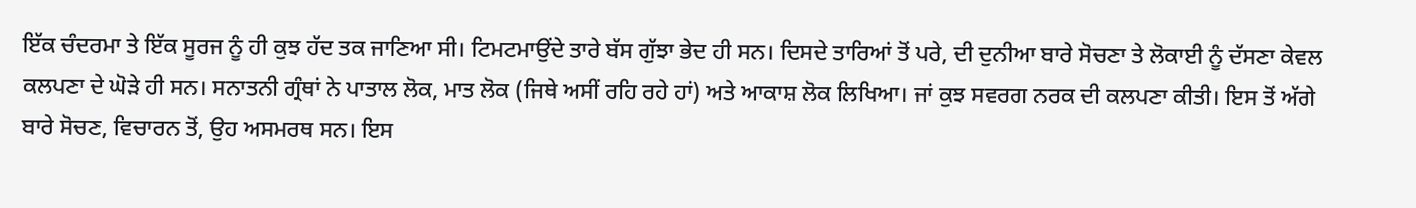ਇੱਕ ਚੰਦਰਮਾ ਤੇ ਇੱਕ ਸੂਰਜ ਨੂੰ ਹੀ ਕੁਝ ਹੱਦ ਤਕ ਜਾਣਿਆ ਸੀ। ਟਿਮਟਮਾਉਂਦੇ ਤਾਰੇ ਬੱਸ ਗੁੱਝਾ ਭੇਦ ਹੀ ਸਨ। ਦਿਸਦੇ ਤਾਰਿਆਂ ਤੋਂ ਪਰੇ, ਦੀ ਦੁਨੀਆ ਬਾਰੇ ਸੋਚਣਾ ਤੇ ਲੋਕਾਈ ਨੂੰ ਦੱਸਣਾ ਕੇਵਲ ਕਲਪਣਾ ਦੇ ਘੋੜੇ ਹੀ ਸਨ। ਸਨਾਤਨੀ ਗ੍ਰੰਥਾਂ ਨੇ ਪਾਤਾਲ ਲੋਕ, ਮਾਤ ਲੋਕ (ਜਿਥੇ ਅਸੀਂ ਰਹਿ ਰਹੇ ਹਾਂ) ਅਤੇ ਆਕਾਸ਼ ਲੋਕ ਲਿਖਿਆ। ਜਾਂ ਕੁਝ ਸਵਰਗ ਨਰਕ ਦੀ ਕਲਪਣਾ ਕੀਤੀ। ਇਸ ਤੋਂ ਅੱਗੇ ਬਾਰੇ ਸੋਚਣ, ਵਿਚਾਰਨ ਤੋਂ, ਉਹ ਅਸਮਰਥ ਸਨ। ਇਸ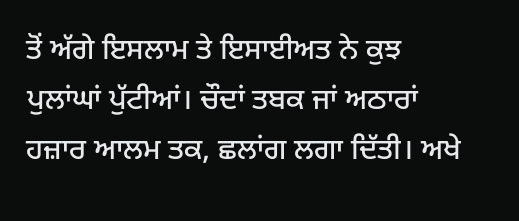ਤੋਂ ਅੱਗੇ ਇਸਲਾਮ ਤੇ ਇਸਾਈਅਤ ਨੇ ਕੁਝ ਪੁਲਾਂਘਾਂ ਪੁੱਟੀਆਂ। ਚੌਦਾਂ ਤਬਕ ਜਾਂ ਅਠਾਰਾਂ ਹਜ਼ਾਰ ਆਲਮ ਤਕ, ਛਲਾਂਗ ਲਗਾ ਦਿੱਤੀ। ਅਖੇ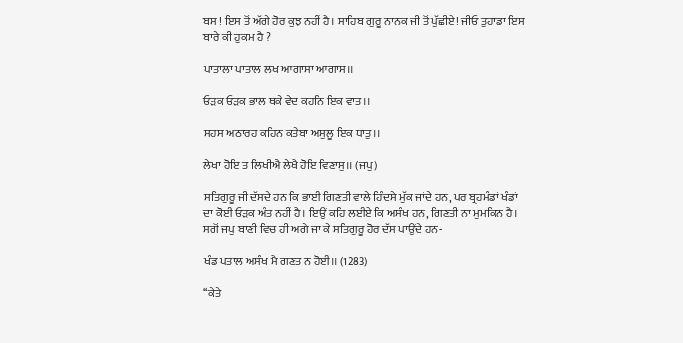ਬਸ ! ਇਸ ਤੋਂ ਅੱਗੇ ਹੋਰ ਕੁਝ ਨਹੀਂ ਹੈ। ਸਾਹਿਬ ਗੁਰੂ ਨਾਨਕ ਜੀ ਤੋਂ ਪੁੱਛੀਏ! ਜੀਓ ਤੁਹਾਡਾ ਇਸ ਬਾਰੇ ਕੀ ਹੁਕਮ ਹੈ ?

ਪਾਤਾਲਾ ਪਾਤਾਲ ਲਖ ਆਗਾਸਾ ਆਗਾਸ।।

ਓੜਕ ਓੜਕ ਭਾਲ ਥਕੇ ਵੇਦ ਕਹਨਿ ਇਕ ਵਾਤ।।

ਸਹਸ ਅਠਾਰਹ ਕਹਿਨ ਕਤੇਬਾ ਅਸੁਲੂ ਇਕ ਧਾਤੁ।।

ਲੇਖਾ ਹੋਇ ਤ ਲਿਖੀਐ ਲੇਖੈ ਹੋਇ ਵਿਣਾਸੁ।। (ਜਪੁ)

ਸਤਿਗੁਰੂ ਜੀ ਦੱਸਦੇ ਹਨ ਕਿ ਭਾਈ ਗਿਣਤੀ ਵਾਲੇ ਹਿੰਦਸੇ ਮੁੱਕ ਜਾਂਦੇ ਹਨ, ਪਰ ਬ੍ਰਹਮੰਡਾਂ ਖੰਡਾਂ ਦਾ ਕੋਈ ਓੜਕ ਅੰਤ ਨਹੀਂ ਹੈ। ਇਉਂ ਕਹਿ ਲਈਏ ਕਿ ਅਸੰਖ ਹਨ, ਗਿਣਤੀ ਨਾ ਮੁਮਕਿਨ ਹੈ। ਸਗੋਂ ਜਪੁ ਬਾਣੀ ਵਿਚ ਹੀ ਅਗੇ ਜਾ ਕੇ ਸਤਿਗੁਰੂ ਹੋਰ ਦੱਸ ਪਾਉਂਦੇ ਹਨ-

ਖੰਡ ਪਤਾਲ ਅਸੰਖ ਮੈ ਗਣਤ ਨ ਹੋਈ।। (1283)

‘‘ਕੇਤੇ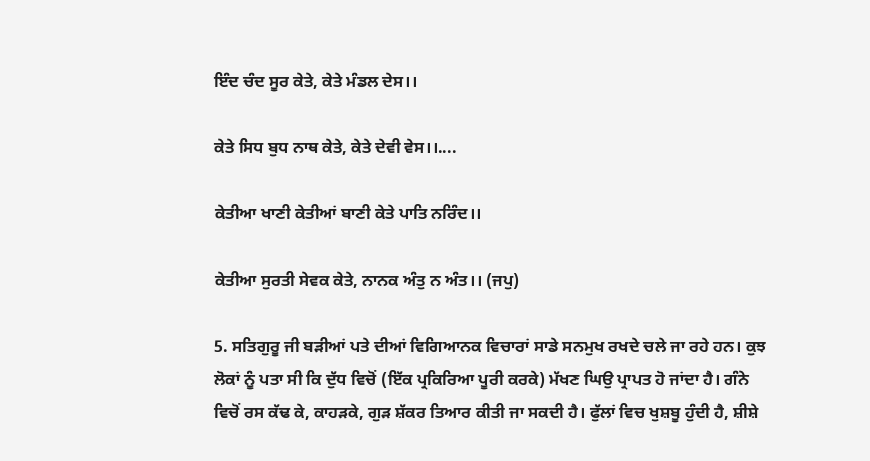ਇੰਦ ਚੰਦ ਸੂਰ ਕੇਤੇ, ਕੇਤੇ ਮੰਡਲ ਦੇਸ।।

ਕੇਤੇ ਸਿਧ ਬੁਧ ਨਾਥ ਕੇਤੇ, ਕੇਤੇ ਦੇਵੀ ਵੇਸ।।....

ਕੇਤੀਆ ਖਾਣੀ ਕੇਤੀਆਂ ਬਾਣੀ ਕੇਤੇ ਪਾਤਿ ਨਰਿੰਦ।।

ਕੇਤੀਆ ਸੁਰਤੀ ਸੇਵਕ ਕੇਤੇ, ਨਾਨਕ ਅੰਤੁ ਨ ਅੰਤ।। (ਜਪੁ)

5. ਸਤਿਗੁਰੂ ਜੀ ਬੜੀਆਂ ਪਤੇ ਦੀਆਂ ਵਿਗਿਆਨਕ ਵਿਚਾਰਾਂ ਸਾਡੇ ਸਨਮੁਖ ਰਖਦੇ ਚਲੇ ਜਾ ਰਹੇ ਹਨ। ਕੁਝ ਲੋਕਾਂ ਨੂੰ ਪਤਾ ਸੀ ਕਿ ਦੁੱਧ ਵਿਚੋਂ (ਇੱਕ ਪ੍ਰਕਿਰਿਆ ਪੂਰੀ ਕਰਕੇ) ਮੱਖਣ ਘਿਉ ਪ੍ਰਾਪਤ ਹੋ ਜਾਂਦਾ ਹੈ। ਗੰਨੇ ਵਿਚੋਂ ਰਸ ਕੱਢ ਕੇ, ਕਾਹੜਕੇ, ਗੁੜ ਸ਼ੱਕਰ ਤਿਆਰ ਕੀਤੀ ਜਾ ਸਕਦੀ ਹੈ। ਫੁੱਲਾਂ ਵਿਚ ਖੁਸ਼ਬੂ ਹੁੰਦੀ ਹੈ, ਸ਼ੀਸ਼ੇ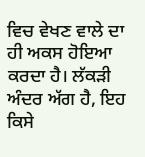ਵਿਚ ਵੇਖਣ ਵਾਲੇ ਦਾ ਹੀ ਅਕਸ ਹੋਇਆ ਕਰਦਾ ਹੈ। ਲੱਕੜੀ ਅੰਦਰ ਅੱਗ ਹੈ, ਇਹ ਕਿਸੇ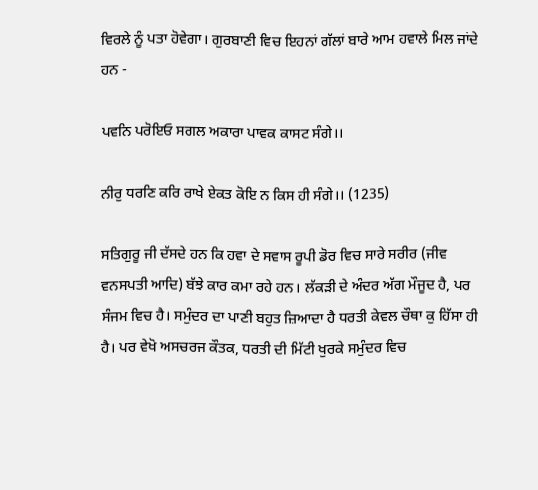ਵਿਰਲੇ ਨੂੰ ਪਤਾ ਹੋਵੇਗਾ। ਗੁਰਬਾਣੀ ਵਿਚ ਇਹਨਾਂ ਗੱਲਾਂ ਬਾਰੇ ਆਮ ਹਵਾਲੇ ਮਿਲ ਜਾਂਦੇ ਹਨ -

ਪਵਨਿ ਪਰੋਇਓ ਸਗਲ ਅਕਾਰਾ ਪਾਵਕ ਕਾਸਟ ਸੰਗੇ।।

ਨੀਰੁ ਧਰਣਿ ਕਰਿ ਰਾਖੇ ਏਕਤ ਕੋਇ ਨ ਕਿਸ ਹੀ ਸੰਗੇ।। (1235)

ਸਤਿਗੁਰੂ ਜੀ ਦੱਸਦੇ ਹਨ ਕਿ ਹਵਾ ਦੇ ਸਵਾਸ ਰੂਪੀ ਡੋਰ ਵਿਚ ਸਾਰੇ ਸਰੀਰ (ਜੀਵ ਵਨਸਪਤੀ ਆਦਿ) ਬੱਝੇ ਕਾਰ ਕਮਾ ਰਹੇ ਹਨ। ਲੱਕੜੀ ਦੇ ਅੰਦਰ ਅੱਗ ਮੌਜੂਦ ਹੈ, ਪਰ ਸੰਜਮ ਵਿਚ ਹੈ। ਸਮੁੰਦਰ ਦਾ ਪਾਣੀ ਬਹੁਤ ਜ਼ਿਆਦਾ ਹੈ ਧਰਤੀ ਕੇਵਲ ਚੌਥਾ ਕੁ ਹਿੱਸਾ ਹੀ ਹੈ। ਪਰ ਵੇਖੋ ਅਸਚਰਜ ਕੌਤਕ, ਧਰਤੀ ਦੀ ਮਿੱਟੀ ਖੁਰਕੇ ਸਮੁੰਦਰ ਵਿਚ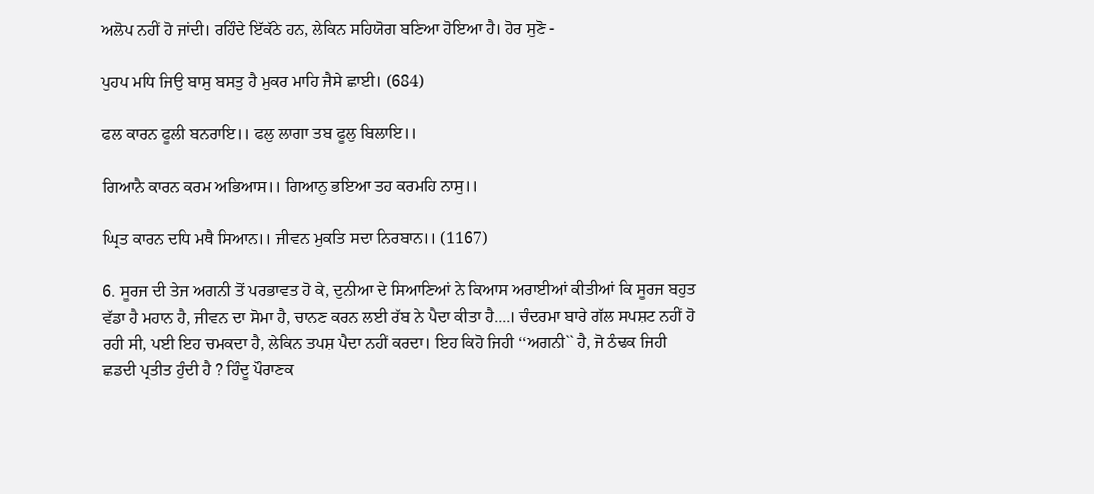ਅਲੋਪ ਨਹੀਂ ਹੋ ਜਾਂਦੀ। ਰਹਿੰਦੇ ਇੱਕੱਠੇ ਹਨ, ਲੇਕਿਨ ਸਹਿਯੋਗ ਬਣਿਆ ਹੋਇਆ ਹੈ। ਹੋਰ ਸੁਣੋ -

ਪੁਹਪ ਮਧਿ ਜਿਉ ਬਾਸੁ ਬਸਤੁ ਹੈ ਮੁਕਰ ਮਾਹਿ ਜੈਸੇ ਛਾਈ। (684)

ਫਲ ਕਾਰਨ ਫੂਲੀ ਬਨਰਾਇ।। ਫਲੁ ਲਾਗਾ ਤਬ ਫੂਲੁ ਬਿਲਾਇ।।

ਗਿਆਨੈ ਕਾਰਨ ਕਰਮ ਅਭਿਆਸ।। ਗਿਆਨੁ ਭਇਆ ਤਹ ਕਰਮਹਿ ਨਾਸੁ।।

ਘ੍ਰਿਤ ਕਾਰਨ ਦਧਿ ਮਥੈ ਸਿਆਨ।। ਜੀਵਨ ਮੁਕਤਿ ਸਦਾ ਨਿਰਬਾਨ।। (1167)

6. ਸੂਰਜ ਦੀ ਤੇਜ ਅਗਨੀ ਤੋਂ ਪਰਭਾਵਤ ਹੋ ਕੇ, ਦੁਨੀਆ ਦੇ ਸਿਆਣਿਆਂ ਨੇ ਕਿਆਸ ਅਰਾਈਆਂ ਕੀਤੀਆਂ ਕਿ ਸੂਰਜ ਬਹੁਤ ਵੱਡਾ ਹੈ ਮਹਾਨ ਹੈ, ਜੀਵਨ ਦਾ ਸੋਮਾ ਹੈ, ਚਾਨਣ ਕਰਨ ਲਈ ਰੱਬ ਨੇ ਪੈਦਾ ਕੀਤਾ ਹੈ....। ਚੰਦਰਮਾ ਬਾਰੇ ਗੱਲ ਸਪਸ਼ਟ ਨਹੀਂ ਹੋ ਰਹੀ ਸੀ, ਪਈ ਇਹ ਚਮਕਦਾ ਹੈ, ਲੇਕਿਨ ਤਪਸ਼ ਪੈਦਾ ਨਹੀਂ ਕਰਦਾ। ਇਹ ਕਿਹੋ ਜਿਹੀ ‘‘ਅਗਨੀ`` ਹੈ, ਜੋ ਠੰਢਕ ਜਿਹੀ ਛਡਦੀ ਪ੍ਰਤੀਤ ਹੁੰਦੀ ਹੈ ? ਹਿੰਦੂ ਪੌਰਾਣਕ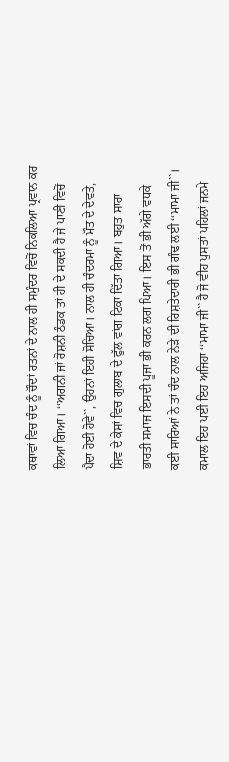ਕਥਾਵਾਂ ਵਿਚ ਚੰਦ ਨੂੰ ਚੌਦਾਂ ਰਤਨਾਂ ਦੇ ਨਾਲ ਹੀ ਸਮੁੰਦਰ ਵਿਚੋਂ ਨਿਕਲਿਆ ਪ੍ਰਵਾਨ ਕਰ ਲਿਆ ਗਿਆ। ‘‘ਅਗਨੀ ਜਾਂ ਰੋਸ਼ਨੀ ਠੰਡਕ ਤਾਂ ਹੀ ਦੇ ਸਕਦੀ ਹੈ ਜੇ ਪਾਣੀ ਵਿਚੋਂ ਪੈਦਾ ਹੋਈ ਹੋਵੇ``, ਉਹਨਾਂ ਇਹੀ ਸੋਚਿਆ। ਨਾਲ ਹੀ ਚੰਦਰਮਾ ਨੂੰ ਮੌਤ ਦੇ ਦੇਵਤੇ, ਸ਼ਿਵ ਦੇ ਕੇਸਾਂ ਵਿਚ ਗੁਲਾਬ ਦੇ ਫੁੱਲ ਵਾਂਗ ਟਿਕਾ ਦਿੱਤਾ ਗਿਆ। ਬਹੁਤ ਸਾਰਾ ਭਾਰਤੀ ਸਮਾਜ ਇਸਦੀ ਪੂਜਾ ਭੀ ਕਰਨ ਲਗ ਪਿਆ। ਇਸ ਤੋਂ ਭੀ ਅੱਗੇ ਵਧਕੇ ਕਈ ਸਾਰਿਆਂ ਨੇ ਤਾਂ ਚੰਦ ਨਾਲ ਨੇੜੇ ਦੀ ਰਿਸ਼ਤੇਦਾਰੀ ਭੀ ਗੰਢ ਲਈ ‘‘ਮਾਮਾ ਜੀ``। ਕਮਾਲ ਇਹ ਪਈ ਇਹ ਅਜਿਹਾ ‘‘ਮਾਮਾ ਜੀ`` ਹੈ ਜੋ ਵੀਹ ਪੁਸਤਾਂ ਪਹਿਲਾਂ ਜਨਮੇ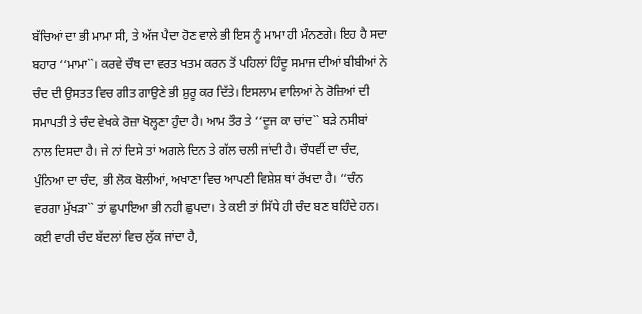ਬੱਚਿਆਂ ਦਾ ਭੀ ਮਾਮਾ ਸੀ, ਤੇ ਅੱਜ ਪੈਦਾ ਹੋਣ ਵਾਲੇ ਭੀ ਇਸ ਨੂੰ ਮਾਮਾ ਹੀ ਮੰਨਣਗੇ। ਇਹ ਹੈ ਸਦਾ ਬਹਾਰ ‘‘ਮਾਮਾ``। ਕਰਵੇ ਚੌਥ ਦਾ ਵਰਤ ਖਤਮ ਕਰਨ ਤੋਂ ਪਹਿਲਾਂ ਹਿੰਦੂ ਸਮਾਜ ਦੀਆਂ ਬੀਬੀਆਂ ਨੇ ਚੰਦ ਦੀ ਉਸਤਤ ਵਿਚ ਗੀਤ ਗਾਉਣੇ ਭੀ ਸ਼ੁਰੂ ਕਰ ਦਿੱਤੇ। ਇਸਲਾਮ ਵਾਲਿਆਂ ਨੇ ਰੋਜ਼ਿਆਂ ਦੀ ਸਮਾਪਤੀ ਤੇ ਚੰਦ ਵੇਖਕੇ ਰੋਜ਼ਾ ਖੋਲ੍ਹਣਾ ਹੁੰਦਾ ਹੈ। ਆਮ ਤੌਰ ਤੇ ‘‘ਦੂਜ ਕਾ ਚਾਂਦ`` ਬੜੇ ਨਸੀਬਾਂ ਨਾਲ ਦਿਸਦਾ ਹੈ। ਜੇ ਨਾਂ ਦਿਸੇ ਤਾਂ ਅਗਲੇ ਦਿਨ ਤੇ ਗੱਲ ਚਲੀ ਜਾਂਦੀ ਹੈ। ਚੌਧਵੀਂ ਦਾ ਚੰਦ, ਪੁੰਨਿਆ ਦਾ ਚੰਦ, ਭੀ ਲੋਕ ਬੋਲੀਆਂ, ਅਖਾਣਾ ਵਿਚ ਆਪਣੀ ਵਿਸ਼ੇਸ਼ ਥਾਂ ਰੱਖਦਾ ਹੈ। ‘‘ਚੰਨ ਵਰਗਾ ਮੁੱਖੜਾ`` ਤਾਂ ਛੁਪਾਇਆ ਭੀ ਨਹੀ ਛੁਪਦਾ। ਤੇ ਕਈ ਤਾਂ ਸਿੱਧੇ ਹੀ ਚੰਦ ਬਣ ਬਹਿੰਦੇ ਹਨ। ਕਈ ਵਾਰੀ ਚੰਦ ਬੱਦਲਾਂ ਵਿਚ ਲੁੱਕ ਜਾਂਦਾ ਹੈ,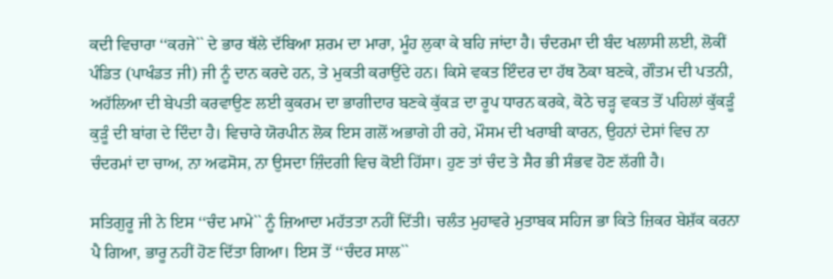ਕਦੀ ਵਿਚਾਰਾ ‘‘ਕਰਜੇ`` ਦੇ ਭਾਰ ਥੱਲੇ ਦੱਬਿਆ ਸ਼ਰਮ ਦਾ ਮਾਰਾ, ਮੂੰਹ ਲੁਕਾ ਕੇ ਬਹਿ ਜਾਂਦਾ ਹੈ। ਚੰਦਰਮਾ ਦੀ ਬੰਦ ਖਲਾਸੀ ਲਈ, ਲੋਕੀਂ ਪੰਡਿਤ (ਪਾਖੰਡਤ ਜੀ) ਜੀ ਨੂੰ ਦਾਨ ਕਰਦੇ ਹਨ, ਤੇ ਮੁਕਤੀ ਕਰਾਉਂਦੇ ਹਨ। ਕਿਸੇ ਵਕਤ ਇੰਦਰ ਦਾ ਹੱਥ ਠੋਕਾ ਬਣਕੇ, ਗੌਤਮ ਦੀ ਪਤਨੀ, ਅਹੱਲਿਆ ਦੀ ਬੇਪਤੀ ਕਰਵਾਉਣ ਲਈ ਕੁਕਰਮ ਦਾ ਭਾਗੀਦਾਰ ਬਣਕੇ ਕੁੱਕੜ ਦਾ ਰੂਪ ਧਾਰਨ ਕਰਕੇ, ਕੋਠੇ ਚੜ੍ਹ ਵਕਤ ਤੋਂ ਪਹਿਲਾਂ ਕੁੱਕੜੂੰ ਕੁੜੂੰ ਦੀ ਬਾਂਗ ਦੇ ਦਿੰਦਾ ਹੈ। ਵਿਚਾਰੇ ਯੋਰਪੀਨ ਲੋਕ ਇਸ ਗਲੋਂ ਅਭਾਗੇ ਹੀ ਰਹੇ, ਮੌਸਮ ਦੀ ਖਰਾਬੀ ਕਾਰਨ, ਉਹਨਾਂ ਦੇਸਾਂ ਵਿਚ ਨਾ ਚੰਦਰਮਾਂ ਦਾ ਚਾਅ, ਨਾ ਅਫਸੋਸ, ਨਾ ਉਸਦਾ ਜ਼ਿੰਦਗੀ ਵਿਚ ਕੋਈ ਹਿੱਸਾ। ਹੁਣ ਤਾਂ ਚੰਦ ਤੇ ਸੈਰ ਭੀ ਸੰਭਵ ਹੋਣ ਲੱਗੀ ਹੈ।

ਸਤਿਗੁਰੂ ਜੀ ਨੇ ਇਸ ‘‘ਚੰਦ ਮਾਮੇ`` ਨੂੰ ਜ਼ਿਆਦਾ ਮਹੱਤਤਾ ਨਹੀਂ ਦਿੱਤੀ। ਚਲੰਤ ਮੁਹਾਵਰੇ ਮੁਤਾਬਕ ਸਹਿਜ ਭਾ ਕਿਤੇ ਜ਼ਿਕਰ ਬੇਸ਼ੱਕ ਕਰਨਾ ਪੈ ਗਿਆ, ਭਾਰੂ ਨਹੀਂ ਹੋਣ ਦਿੱਤਾ ਗਿਆ। ਇਸ ਤੋਂ ‘‘ਚੰਦਰ ਸਾਲ``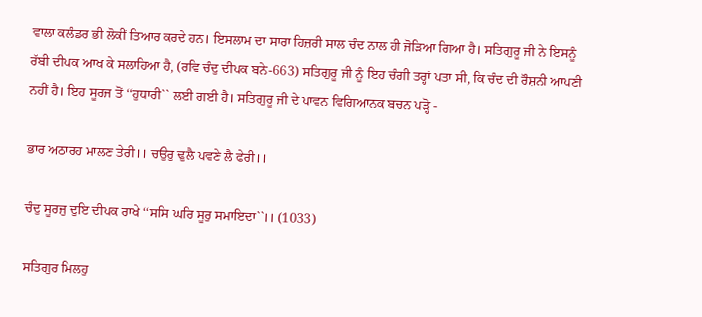ਵਾਲਾ ਕਲੰਡਰ ਭੀ ਲੋਕੀਂ ਤਿਆਰ ਕਰਦੇ ਹਨ। ਇਸਲਾਮ ਦਾ ਸਾਰਾ ਹਿਜ਼ਰੀ ਸਾਲ ਚੰਦ ਨਾਲ ਹੀ ਜੋੜਿਆ ਗਿਆ ਹੈ। ਸਤਿਗੁਰੂ ਜੀ ਨੇ ਇਸਨੂੰ ਰੱਬੀ ਦੀਪਕ ਆਖ ਕੇ ਸਲਾਹਿਆ ਹੈ, (ਰਵਿ ਚੰਦੁ ਦੀਪਕ ਬਨੇ-663) ਸਤਿਗੁਰੂ ਜੀ ਨੂੰ ਇਹ ਚੰਗੀ ਤਰ੍ਹਾਂ ਪਤਾ ਸੀ, ਕਿ ਚੰਦ ਦੀ ਰੌਸ਼ਨੀ ਆਪਣੀ ਨਹੀਂ ਹੈ। ਇਹ ਸੂਰਜ ਤੋਂ ‘‘ਹੁਧਾਰੀ`` ਲਈ ਗਈ ਹੈ। ਸਤਿਗੁਰੂ ਜੀ ਦੇ ਪਾਵਨ ਵਿਗਿਆਨਕ ਬਚਨ ਪੜ੍ਹੋ -

ਭਾਰ ਅਠਾਰਹ ਮਾਲਣ ਤੇਰੀ।। ਚਉਰੁ ਢੁਲੈ ਪਵਣੇ ਲੈ ਫੇਰੀ।।

ਚੰਦੁ ਸੂਰਜੁ ਦੁਇ ਦੀਪਕ ਰਾਖੇ ‘‘ਸਸਿ ਘਰਿ ਸੂਰੁ ਸਮਾਇਦਾ``।। (1033)

ਸਤਿਗੁਰ ਮਿਲਹੁ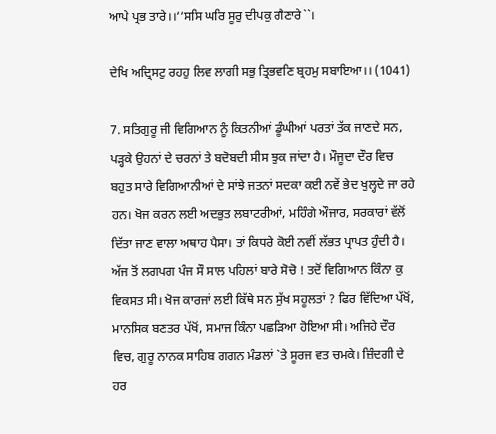ਆਪੇ ਪ੍ਰਭ ਤਾਰੇ।।‘‘ਸਸਿ ਘਰਿ ਸੂਰੁ ਦੀਪਕੁ ਗੈਣਾਰੇ``।

ਦੇਖਿ ਅਦ੍ਰਿਸਟੁ ਰਹਹੁ ਲਿਵ ਲਾਗੀ ਸਭੁ ਤ੍ਰਿਭਵਣਿ ਬ੍ਰਹਮੁ ਸਬਾਇਆ।। (1041)

7. ਸਤਿਗੁਰੂ ਜੀ ਵਿਗਿਆਨ ਨੂੰ ਕਿਤਨੀਆਂ ਡੂੰਘੀਆਂ ਪਰਤਾਂ ਤੱਕ ਜਾਣਦੇ ਸਨ, ਪੜ੍ਹਕੇ ਉਹਨਾਂ ਦੇ ਚਰਨਾਂ ਤੇ ਬਦੋਬਦੀ ਸੀਸ ਝੁਕ ਜਾਂਦਾ ਹੈ। ਮੌਜੂਦਾ ਦੌਰ ਵਿਚ ਬਹੁਤ ਸਾਰੇ ਵਿਗਿਆਨੀਆਂ ਦੇ ਸਾਂਝੇ ਜਤਨਾਂ ਸਦਕਾ ਕਈ ਨਵੇਂ ਭੇਦ ਖੁਲ੍ਹਦੇ ਜਾ ਰਹੇ ਹਨ। ਖੋਜ ਕਰਨ ਲਈ ਅਦਭੁਤ ਲਬਾਟਰੀਆਂ, ਮਹਿੰਗੇ ਔਜਾਰ, ਸਰਕਾਰਾਂ ਵੱਲੋਂ ਦਿੱਤਾ ਜਾਣ ਵਾਲਾ ਅਥਾਹ ਪੈਸਾ। ਤਾਂ ਕਿਧਰੇ ਕੋਈ ਨਵੀਂ ਲੱਭਤ ਪ੍ਰਾਪਤ ਹੁੰਦੀ ਹੈ। ਅੱਜ ਤੋਂ ਲਗਪਗ ਪੰਜ ਸੌ ਸਾਲ ਪਹਿਲਾਂ ਬਾਰੇ ਸੋਚੋ ! ਤਦੋਂ ਵਿਗਿਆਨ ਕਿੰਨਾ ਕੁ ਵਿਕਸਤ ਸੀ। ਖੋਜ ਕਾਰਜਾਂ ਲਈ ਕਿੱਥੇ ਸਨ ਸੁੱਖ ਸਹੂਲਤਾਂ ? ਫਿਰ ਵਿੱਦਿਆ ਪੱਖੋਂ, ਮਾਨਸਿਕ ਬਣਤਰ ਪੱਖੋਂ, ਸਮਾਜ ਕਿੰਨਾ ਪਛੜਿਆ ਹੋਇਆ ਸੀ। ਅਜਿਹੇ ਦੌਰ ਵਿਚ, ਗੁਰੂ ਨਾਨਕ ਸਾਹਿਬ ਗਗਨ ਮੰਡਲਾਂ `ਤੇ ਸੂਰਜ ਵਤ ਚਮਕੇ। ਜ਼ਿੰਦਗੀ ਦੇ ਹਰ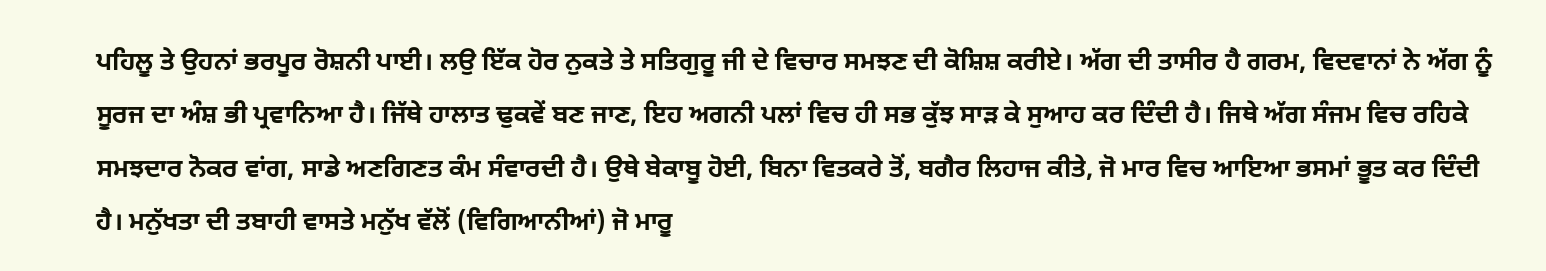ਪਹਿਲੂ ਤੇ ਉਹਨਾਂ ਭਰਪੂਰ ਰੋਸ਼ਨੀ ਪਾਈ। ਲਉ ਇੱਕ ਹੋਰ ਨੁਕਤੇ ਤੇ ਸਤਿਗੁਰੂ ਜੀ ਦੇ ਵਿਚਾਰ ਸਮਝਣ ਦੀ ਕੋਸ਼ਿਸ਼ ਕਰੀਏ। ਅੱਗ ਦੀ ਤਾਸੀਰ ਹੈ ਗਰਮ, ਵਿਦਵਾਨਾਂ ਨੇ ਅੱਗ ਨੂੰ ਸੂਰਜ ਦਾ ਅੰਸ਼ ਭੀ ਪ੍ਰਵਾਨਿਆ ਹੈ। ਜਿੱਥੇ ਹਾਲਾਤ ਢੁਕਵੇਂ ਬਣ ਜਾਣ, ਇਹ ਅਗਨੀ ਪਲਾਂ ਵਿਚ ਹੀ ਸਭ ਕੁੱਝ ਸਾੜ ਕੇ ਸੁਆਹ ਕਰ ਦਿੰਦੀ ਹੈ। ਜਿਥੇ ਅੱਗ ਸੰਜਮ ਵਿਚ ਰਹਿਕੇ ਸਮਝਦਾਰ ਨੋਕਰ ਵਾਂਗ, ਸਾਡੇ ਅਣਗਿਣਤ ਕੰਮ ਸੰਵਾਰਦੀ ਹੈ। ਉਥੇ ਬੇਕਾਬੂ ਹੋਈ, ਬਿਨਾ ਵਿਤਕਰੇ ਤੋਂ, ਬਗੈਰ ਲਿਹਾਜ ਕੀਤੇ, ਜੋ ਮਾਰ ਵਿਚ ਆਇਆ ਭਸਮਾਂ ਭੂਤ ਕਰ ਦਿੰਦੀ ਹੈ। ਮਨੁੱਖਤਾ ਦੀ ਤਬਾਹੀ ਵਾਸਤੇ ਮਨੁੱਖ ਵੱਲੋਂ (ਵਿਗਿਆਨੀਆਂ) ਜੋ ਮਾਰੂ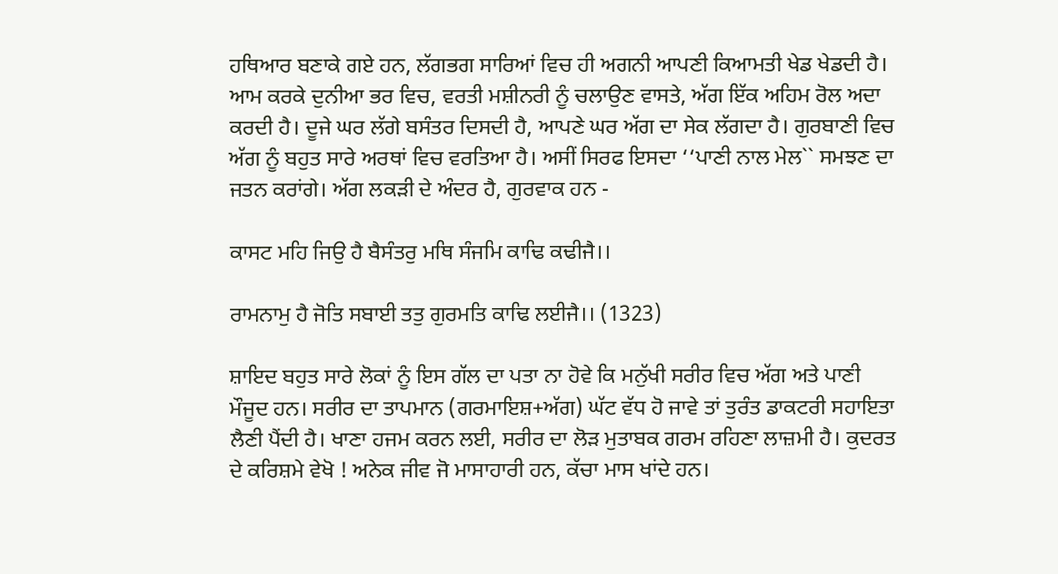ਹਥਿਆਰ ਬਣਾਕੇ ਗਏ ਹਨ, ਲੱਗਭਗ ਸਾਰਿਆਂ ਵਿਚ ਹੀ ਅਗਨੀ ਆਪਣੀ ਕਿਆਮਤੀ ਖੇਡ ਖੇਡਦੀ ਹੈ। ਆਮ ਕਰਕੇ ਦੁਨੀਆ ਭਰ ਵਿਚ, ਵਰਤੀ ਮਸ਼ੀਨਰੀ ਨੂੰ ਚਲਾਉਣ ਵਾਸਤੇ, ਅੱਗ ਇੱਕ ਅਹਿਮ ਰੋਲ ਅਦਾ ਕਰਦੀ ਹੈ। ਦੂਜੇ ਘਰ ਲੱਗੇ ਬਸੰਤਰ ਦਿਸਦੀ ਹੈ, ਆਪਣੇ ਘਰ ਅੱਗ ਦਾ ਸੇਕ ਲੱਗਦਾ ਹੈ। ਗੁਰਬਾਣੀ ਵਿਚ ਅੱਗ ਨੂੰ ਬਹੁਤ ਸਾਰੇ ਅਰਥਾਂ ਵਿਚ ਵਰਤਿਆ ਹੈ। ਅਸੀਂ ਸਿਰਫ ਇਸਦਾ ‘‘ਪਾਣੀ ਨਾਲ ਮੇਲ`` ਸਮਝਣ ਦਾ ਜਤਨ ਕਰਾਂਗੇ। ਅੱਗ ਲਕੜੀ ਦੇ ਅੰਦਰ ਹੈ, ਗੁਰਵਾਕ ਹਨ -

ਕਾਸਟ ਮਹਿ ਜਿਉ ਹੈ ਬੈਸੰਤਰੁ ਮਥਿ ਸੰਜਮਿ ਕਾਢਿ ਕਢੀਜੈ।।

ਰਾਮਨਾਮੁ ਹੈ ਜੋਤਿ ਸਬਾਈ ਤਤੁ ਗੁਰਮਤਿ ਕਾਢਿ ਲਈਜੈ।। (1323)

ਸ਼ਾਇਦ ਬਹੁਤ ਸਾਰੇ ਲੋਕਾਂ ਨੂੰ ਇਸ ਗੱਲ ਦਾ ਪਤਾ ਨਾ ਹੋਵੇ ਕਿ ਮਨੁੱਖੀ ਸਰੀਰ ਵਿਚ ਅੱਗ ਅਤੇ ਪਾਣੀ ਮੌਜੂਦ ਹਨ। ਸਰੀਰ ਦਾ ਤਾਪਮਾਨ (ਗਰਮਾਇਸ਼+ਅੱਗ) ਘੱਟ ਵੱਧ ਹੋ ਜਾਵੇ ਤਾਂ ਤੁਰੰਤ ਡਾਕਟਰੀ ਸਹਾਇਤਾ ਲੈਣੀ ਪੈਂਦੀ ਹੈ। ਖਾਣਾ ਹਜਮ ਕਰਨ ਲਈ, ਸਰੀਰ ਦਾ ਲੋੜ ਮੁਤਾਬਕ ਗਰਮ ਰਹਿਣਾ ਲਾਜ਼ਮੀ ਹੈ। ਕੁਦਰਤ ਦੇ ਕਰਿਸ਼ਮੇ ਵੇਖੋ ! ਅਨੇਕ ਜੀਵ ਜੋ ਮਾਸਾਹਾਰੀ ਹਨ, ਕੱਚਾ ਮਾਸ ਖਾਂਦੇ ਹਨ।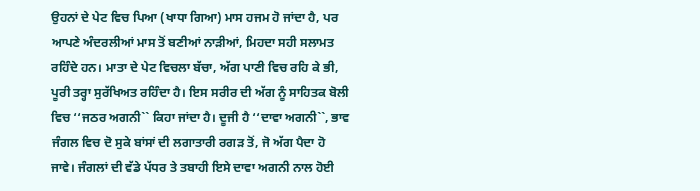ਉਹਨਾਂ ਦੇ ਪੇਟ ਵਿਚ ਪਿਆ (ਖਾਧਾ ਗਿਆ) ਮਾਸ ਹਜਮ ਹੋ ਜਾਂਦਾ ਹੈ, ਪਰ ਆਪਣੇ ਅੰਦਰਲੀਆਂ ਮਾਸ ਤੋਂ ਬਣੀਆਂ ਨਾੜੀਆਂ, ਮਿਹਦਾ ਸਹੀ ਸਲਾਮਤ ਰਹਿੰਦੇ ਹਨ। ਮਾਤਾ ਦੇ ਪੇਟ ਵਿਚਲਾ ਬੱਚਾ, ਅੱਗ ਪਾਣੀ ਵਿਚ ਰਹਿ ਕੇ ਭੀ, ਪੂਰੀ ਤਰ੍ਹਾ ਸੁਰੱਖਿਅਤ ਰਹਿੰਦਾ ਹੈ। ਇਸ ਸਰੀਰ ਦੀ ਅੱਗ ਨੂੰ ਸਾਹਿਤਕ ਬੋਲੀ ਵਿਚ ‘‘ਜਠਰ ਅਗਨੀ`` ਕਿਹਾ ਜਾਂਦਾ ਹੈ। ਦੂਜੀ ਹੈ ‘‘ਦਾਵਾ ਅਗਨੀ``, ਭਾਵ ਜੰਗਲ ਵਿਚ ਦੋ ਸੁਕੇ ਬਾਂਸਾਂ ਦੀ ਲਗਾਤਾਰੀ ਰਗੜ ਤੋਂ, ਜੋ ਅੱਗ ਪੈਦਾ ਹੋ ਜਾਵੇ। ਜੰਗਲਾਂ ਦੀ ਵੱਡੇ ਪੱਧਰ ਤੇ ਤਬਾਹੀ ਇਸੇ ਦਾਵਾ ਅਗਨੀ ਨਾਲ ਹੋਈ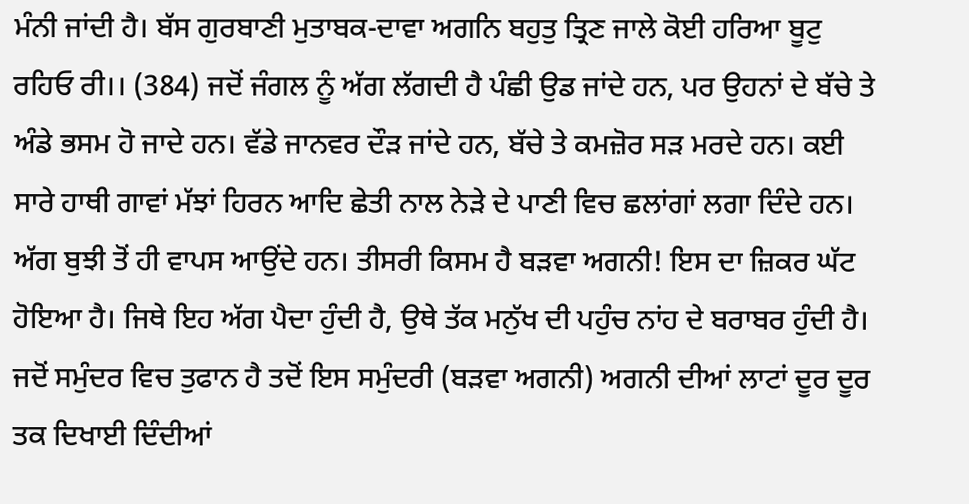ਮੰਨੀ ਜਾਂਦੀ ਹੈ। ਬੱਸ ਗੁਰਬਾਣੀ ਮੁਤਾਬਕ-ਦਾਵਾ ਅਗਨਿ ਬਹੁਤੁ ਤ੍ਰਿਣ ਜਾਲੇ ਕੋਈ ਹਰਿਆ ਬੂਟੁ ਰਹਿਓ ਰੀ।। (384) ਜਦੋਂ ਜੰਗਲ ਨੂੰ ਅੱਗ ਲੱਗਦੀ ਹੈ ਪੰਛੀ ਉਡ ਜਾਂਦੇ ਹਨ, ਪਰ ਉਹਨਾਂ ਦੇ ਬੱਚੇ ਤੇ ਅੰਡੇ ਭਸਮ ਹੋ ਜਾਦੇ ਹਨ। ਵੱਡੇ ਜਾਨਵਰ ਦੌੜ ਜਾਂਦੇ ਹਨ, ਬੱਚੇ ਤੇ ਕਮਜ਼ੋਰ ਸੜ ਮਰਦੇ ਹਨ। ਕਈ ਸਾਰੇ ਹਾਥੀ ਗਾਵਾਂ ਮੱਝਾਂ ਹਿਰਨ ਆਦਿ ਛੇਤੀ ਨਾਲ ਨੇੜੇ ਦੇ ਪਾਣੀ ਵਿਚ ਛਲਾਂਗਾਂ ਲਗਾ ਦਿੰਦੇ ਹਨ। ਅੱਗ ਬੁਝੀ ਤੋਂ ਹੀ ਵਾਪਸ ਆਉਂਦੇ ਹਨ। ਤੀਸਰੀ ਕਿਸਮ ਹੈ ਬੜਵਾ ਅਗਨੀ! ਇਸ ਦਾ ਜ਼ਿਕਰ ਘੱਟ ਹੋਇਆ ਹੈ। ਜਿਥੇ ਇਹ ਅੱਗ ਪੈਦਾ ਹੁੰਦੀ ਹੈ, ਉਥੇ ਤੱਕ ਮਨੁੱਖ ਦੀ ਪਹੁੰਚ ਨਾਂਹ ਦੇ ਬਰਾਬਰ ਹੁੰਦੀ ਹੈ। ਜਦੋਂ ਸਮੁੰਦਰ ਵਿਚ ਤੁਫਾਨ ਹੈ ਤਦੋਂ ਇਸ ਸਮੁੰਦਰੀ (ਬੜਵਾ ਅਗਨੀ) ਅਗਨੀ ਦੀਆਂ ਲਾਟਾਂ ਦੂਰ ਦੂਰ ਤਕ ਦਿਖਾਈ ਦਿੰਦੀਆਂ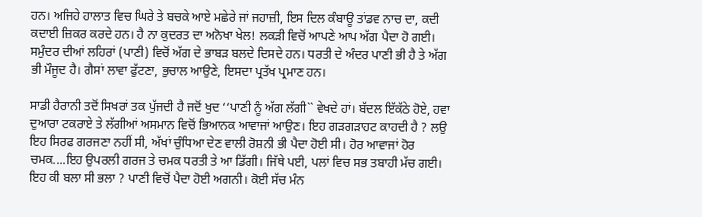ਹਨ। ਅਜਿਹੇ ਹਾਲਾਤ ਵਿਚ ਘਿਰੇ ਤੇ ਬਚਕੇ ਆਏ ਮਛੇਰੇ ਜਾਂ ਜਹਾਜ਼ੀ, ਇਸ ਦਿਲ ਕੰਬਾਊ ਤਾਂਡਵ ਨਾਚ ਦਾ, ਕਦੀ ਕਦਾਈ ਜ਼ਿਕਰ ਕਰਦੇ ਹਨ। ਹੈ ਨਾ ਕੁਦਰਤ ਦਾ ਅਨੋਖਾ ਖੇਲ! ਲਕੜੀ ਵਿਚੋਂ ਆਪਣੇ ਆਪ ਅੱਗ ਪੈਦਾ ਹੋ ਗਈ। ਸਮੁੰਦਰ ਦੀਆਂ ਲਹਿਰਾਂ (ਪਾਣੀ) ਵਿਚੋਂ ਅੱਗ ਦੇ ਭਾਬੜ ਬਲਦੇ ਦਿਸਦੇ ਹਨ। ਧਰਤੀ ਦੇ ਅੰਦਰ ਪਾਣੀ ਭੀ ਹੈ ਤੇ ਅੱਗ ਭੀ ਮੌਜੂਦ ਹੈ। ਗੈਸਾਂ ਲਾਵਾ ਫੁੱਟਣਾ, ਭੁਚਾਲ ਆਉਣੇ, ਇਸਦਾ ਪ੍ਰਤੱਖ ਪ੍ਰਮਾਣ ਹਨ।

ਸਾਡੀ ਹੈਰਾਨੀ ਤਦੋਂ ਸਿਖਰਾਂ ਤਕ ਪੁੱਜਦੀ ਹੈ ਜਦੋਂ ਖੁਦ ‘‘ਪਾਣੀ ਨੂੰ ਅੱਗ ਲੱਗੀ`` ਵੇਖਦੇ ਹਾਂ। ਬੱਦਲ ਇੱਕੱਠੇ ਹੋਏ, ਹਵਾ ਦੁਆਰਾ ਟਕਰਾਏ ਤੇ ਲੱਗੀਆਂ ਅਸਮਾਨ ਵਿਚੋਂ ਭਿਆਨਕ ਆਵਾਜਾਂ ਆਉਣ। ਇਹ ਗੜਗੜਾਹਟ ਕਾਹਦੀ ਹੈ ? ਲਉ ਇਹ ਸਿਰਫ ਗਰਜਣਾ ਨਹੀਂ ਸੀ, ਅੱਖਾਂ ਚੁੰਧਿਆ ਦੇਣ ਵਾਲੀ ਰੋਸ਼ਨੀ ਭੀ ਪੈਦਾ ਹੋਈ ਸੀ। ਹੋਰ ਆਵਾਜਾਂ ਹੋਰ ਚਮਕ....ਇਹ ਉਪਰਲੀ ਗਰਜ ਤੇ ਚਮਕ ਧਰਤੀ ਤੇ ਆ ਡਿੱਗੀ। ਜਿੱਥੇ ਪਈ, ਪਲਾਂ ਵਿਚ ਸਭ ਤਬਾਹੀ ਮੱਚ ਗਈ। ਇਹ ਕੀ ਬਲਾ ਸੀ ਭਲਾ ? ਪਾਣੀ ਵਿਚੋਂ ਪੈਦਾ ਹੋਈ ਅਗਨੀ। ਕੋਈ ਸੱਚ ਮੰਨ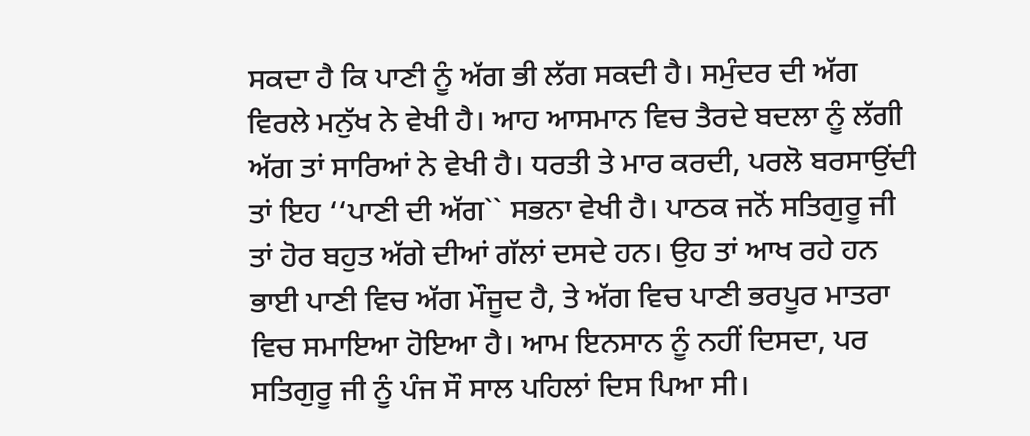ਸਕਦਾ ਹੈ ਕਿ ਪਾਣੀ ਨੂੰ ਅੱਗ ਭੀ ਲੱਗ ਸਕਦੀ ਹੈ। ਸਮੁੰਦਰ ਦੀ ਅੱਗ ਵਿਰਲੇ ਮਨੁੱਖ ਨੇ ਵੇਖੀ ਹੈ। ਆਹ ਆਸਮਾਨ ਵਿਚ ਤੈਰਦੇ ਬਦਲਾ ਨੂੰ ਲੱਗੀ ਅੱਗ ਤਾਂ ਸਾਰਿਆਂ ਨੇ ਵੇਖੀ ਹੈ। ਧਰਤੀ ਤੇ ਮਾਰ ਕਰਦੀ, ਪਰਲੋ ਬਰਸਾਉਂਦੀ ਤਾਂ ਇਹ ‘‘ਪਾਣੀ ਦੀ ਅੱਗ`` ਸਭਨਾ ਵੇਖੀ ਹੈ। ਪਾਠਕ ਜਨੋਂ ਸਤਿਗੁਰੂ ਜੀ ਤਾਂ ਹੋਰ ਬਹੁਤ ਅੱਗੇ ਦੀਆਂ ਗੱਲਾਂ ਦਸਦੇ ਹਨ। ਉਹ ਤਾਂ ਆਖ ਰਹੇ ਹਨ ਭਾਈ ਪਾਣੀ ਵਿਚ ਅੱਗ ਮੌਜੂਦ ਹੈ, ਤੇ ਅੱਗ ਵਿਚ ਪਾਣੀ ਭਰਪੂਰ ਮਾਤਰਾ ਵਿਚ ਸਮਾਇਆ ਹੋਇਆ ਹੈ। ਆਮ ਇਨਸਾਨ ਨੂੰ ਨਹੀਂ ਦਿਸਦਾ, ਪਰ ਸਤਿਗੁਰੂ ਜੀ ਨੂੰ ਪੰਜ ਸੌ ਸਾਲ ਪਹਿਲਾਂ ਦਿਸ ਪਿਆ ਸੀ।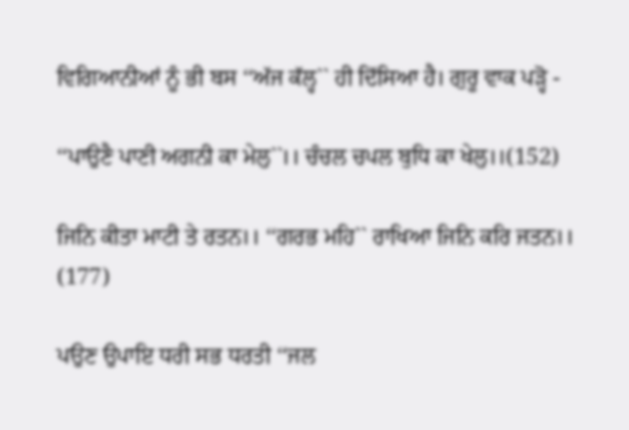ਵਿਗਿਆਨੀਆਂ ਨੂੰ ਭੀ ਬਸ ‘‘ਅੱਜ ਕੱਲ੍ਹ`` ਹੀ ਦਿੱਸਿਆ ਹੈ। ਗੁਰੂ ਵਾਕ ਪੜ੍ਹੋ -

‘‘ਪਾਉਣੈ ਪਾਣੀ ਅਗਨੀ ਕਾ ਮੇਲੁ``।। ਚੰਚਲ ਚਪਲ ਬੁਧਿ ਕਾ ਖੇਲੁ।।(152)

ਜਿਨਿ ਕੀਤਾ ਮਾਟੀ ਤੇ ਰਤਨ।। ‘‘ਗਰਭ ਮਹਿ`` ਰਾਖਿਆ ਜਿਨਿ ਕਰਿ ਜਤਨ।। (177)

ਪਉਣ ਉਪਾਇ ਧਰੀ ਸਭ ਧਰਤੀ ‘‘ਜਲ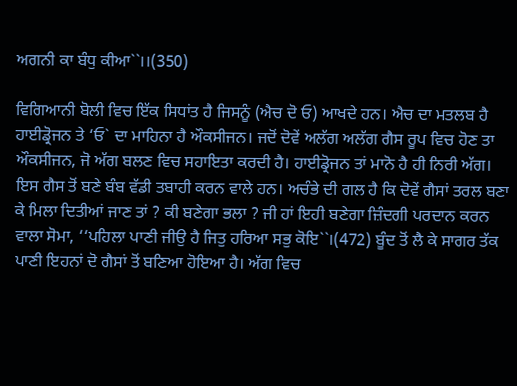ਅਗਨੀ ਕਾ ਬੰਧੁ ਕੀਆ``।।(350)

ਵਿਗਿਆਨੀ ਬੋਲੀ ਵਿਚ ਇੱਕ ਸਿਧਾਂਤ ਹੈ ਜਿਸਨੂੰ (ਐਚ ਦੋ ਓ) ਆਖਦੇ ਹਨ। ਐਚ ਦਾ ਮਤਲਬ ਹੈ ਹਾਈਡ੍ਰੋਜਨ ਤੇ ‘ਓ` ਦਾ ਮਾਹਿਨਾ ਹੈ ਔਕਸੀਜਨ। ਜਦੋਂ ਦੋਵੇਂ ਅਲੱਗ ਅਲੱਗ ਗੈਸ ਰੂਪ ਵਿਚ ਹੋਣ ਤਾ ਔਕਸੀਜਨ, ਜੋ ਅੱਗ ਬਲਣ ਵਿਚ ਸਹਾਇਤਾ ਕਰਦੀ ਹੈ। ਹਾਈਡ੍ਰੋਜਨ ਤਾਂ ਮਾਨੋ ਹੈ ਹੀ ਨਿਰੀ ਅੱਗ। ਇਸ ਗੈਸ ਤੋਂ ਬਣੇ ਬੰਬ ਵੱਡੀ ਤਬਾਹੀ ਕਰਨ ਵਾਲੇ ਹਨ। ਅਚੰਭੇ ਦੀ ਗਲ ਹੈ ਕਿ ਦੋਵੇਂ ਗੈਸਾਂ ਤਰਲ ਬਣਾ ਕੇ ਮਿਲਾ ਦਿਤੀਆਂ ਜਾਣ ਤਾਂ ? ਕੀ ਬਣੇਗਾ ਭਲਾ ? ਜੀ ਹਾਂ ਇਹੀ ਬਣੇਗਾ ਜ਼ਿੰਦਗੀ ਪਰਦਾਨ ਕਰਨ ਵਾਲਾ ਸੋਮਾ, ‘‘ਪਹਿਲਾ ਪਾਣੀ ਜੀਉ ਹੈ ਜਿਤੁ ਹਰਿਆ ਸਭੁ ਕੋਇ``।(472) ਬੂੰਦ ਤੋਂ ਲੈ ਕੇ ਸਾਗਰ ਤੱਕ ਪਾਣੀ ਇਹਨਾਂ ਦੋ ਗੈਸਾਂ ਤੋਂ ਬਣਿਆ ਹੋਇਆ ਹੈ। ਅੱਗ ਵਿਚ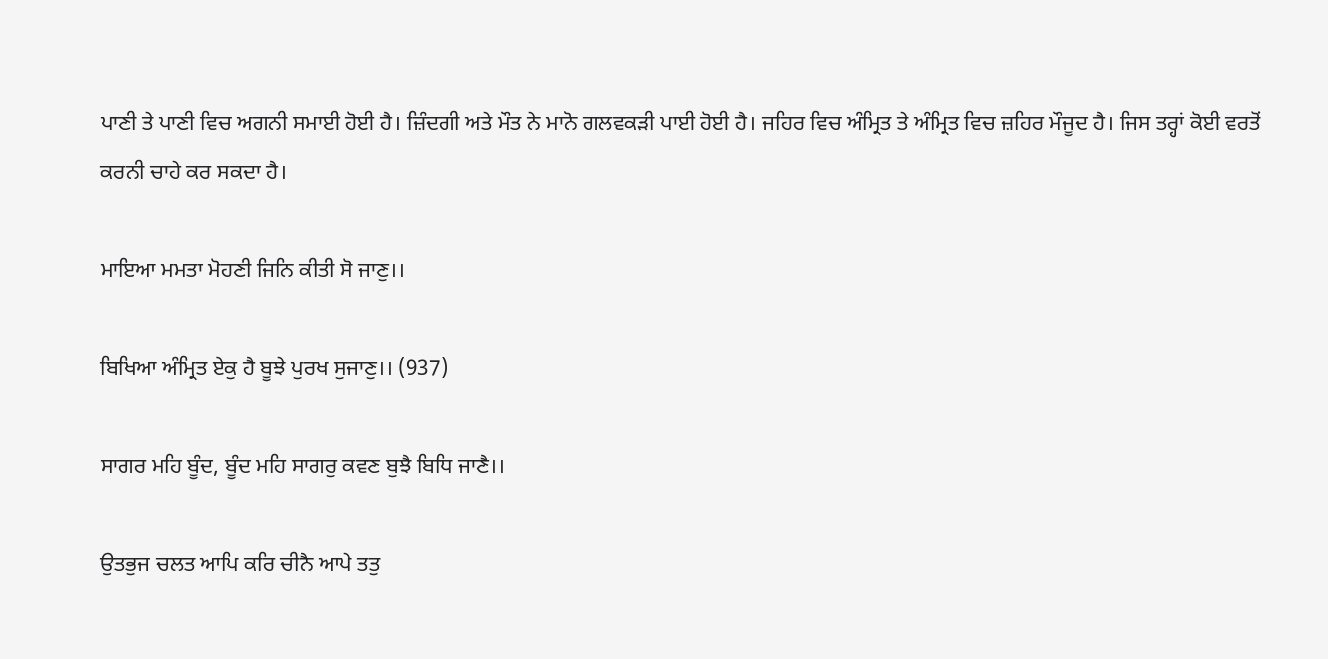ਪਾਣੀ ਤੇ ਪਾਣੀ ਵਿਚ ਅਗਨੀ ਸਮਾਈ ਹੋਈ ਹੈ। ਜ਼ਿੰਦਗੀ ਅਤੇ ਮੌਤ ਨੇ ਮਾਨੋ ਗਲਵਕੜੀ ਪਾਈ ਹੋਈ ਹੈ। ਜਹਿਰ ਵਿਚ ਅੰਮ੍ਰਿਤ ਤੇ ਅੰਮ੍ਰਿਤ ਵਿਚ ਜ਼ਹਿਰ ਮੌਜੂਦ ਹੈ। ਜਿਸ ਤਰ੍ਹਾਂ ਕੋਈ ਵਰਤੋਂ ਕਰਨੀ ਚਾਹੇ ਕਰ ਸਕਦਾ ਹੈ।

ਮਾਇਆ ਮਮਤਾ ਮੋਹਣੀ ਜਿਨਿ ਕੀਤੀ ਸੋ ਜਾਣੁ।।

ਬਿਖਿਆ ਅੰਮ੍ਰਿਤ ਏਕੁ ਹੈ ਬੂਝੇ ਪੁਰਖ ਸੁਜਾਣੁ।। (937)

ਸਾਗਰ ਮਹਿ ਬੂੰਦ, ਬੂੰਦ ਮਹਿ ਸਾਗਰੁ ਕਵਣ ਬੁਝੈ ਬਿਧਿ ਜਾਣੈ।।

ਉਤਭੁਜ ਚਲਤ ਆਪਿ ਕਰਿ ਚੀਨੈ ਆਪੇ ਤਤੁ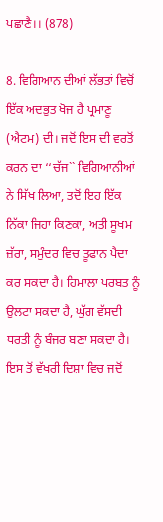ਪਛਾਣੈ।। (878)

8. ਵਿਗਿਆਨ ਦੀਆਂ ਲੱਭਤਾਂ ਵਿਚੋਂ ਇੱਕ ਅਦਭੁਤ ਖੋਜ ਹੈ ਪ੍ਰਮਾਣੂ (ਐਟਮ) ਦੀ। ਜਦੋਂ ਇਸ ਦੀ ਵਰਤੋਂ ਕਰਨ ਦਾ ‘‘ਚੱਜ`` ਵਿਗਿਆਨੀਆਂ ਨੇ ਸਿੱਖ ਲਿਆ, ਤਦੋਂ ਇਹ ਇੱਕ ਨਿੱਕਾ ਜਿਹਾ ਕਿਣਕਾ, ਅਤੀ ਸੂਖਮ ਜ਼ੱਰਾ, ਸਮੁੰਦਰ ਵਿਚ ਤੂਫਾਨ ਪੈਦਾ ਕਰ ਸਕਦਾ ਹੈ। ਹਿਮਾਲਾ ਪਰਬਤ ਨੂੰ ਉਲਟਾ ਸਕਦਾ ਹੈ, ਘੁੱਗ ਵੱਸਦੀ ਧਰਤੀ ਨੂੰ ਬੰਜਰ ਬਣਾ ਸਕਦਾ ਹੈ। ਇਸ ਤੋਂ ਵੱਖਰੀ ਦਿਸ਼ਾ ਵਿਚ ਜਦੋਂ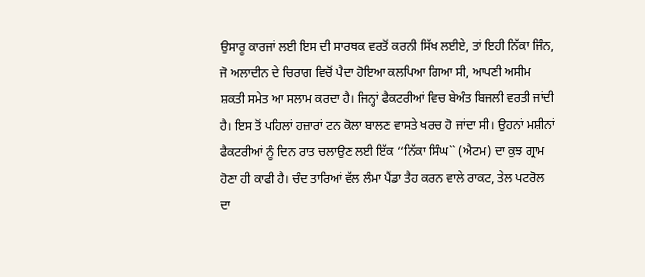ਉਸਾਰੂ ਕਾਰਜਾਂ ਲਈ ਇਸ ਦੀ ਸਾਰਥਕ ਵਰਤੋਂ ਕਰਨੀ ਸਿੱਖ ਲਈਏ, ਤਾਂ ਇਹੀ ਨਿੱਕਾ ਜਿੰਨ, ਜੋ ਅਲਾਦੀਨ ਦੇ ਚਿਰਾਗ ਵਿਚੋਂ ਪੈਦਾ ਹੋਇਆ ਕਲਪਿਆ ਗਿਆ ਸੀ, ਆਪਣੀ ਅਸੀਮ ਸ਼ਕਤੀ ਸਮੇਤ ਆ ਸਲਾਮ ਕਰਦਾ ਹੈ। ਜਿਨ੍ਹਾਂ ਫੈਕਟਰੀਆਂ ਵਿਚ ਬੇਅੰਤ ਬਿਜਲੀ ਵਰਤੀ ਜਾਂਦੀ ਹੈ। ਇਸ ਤੋਂ ਪਹਿਲਾਂ ਹਜ਼ਾਰਾਂ ਟਨ ਕੋਲਾ ਬਾਲਣ ਵਾਸਤੇ ਖਰਚ ਹੋ ਜਾਂਦਾ ਸੀ। ਉਹਨਾਂ ਮਸ਼ੀਨਾਂ ਫੈਕਟਰੀਆਂ ਨੂੰ ਦਿਨ ਰਾਤ ਚਲਾਉਣ ਲਈ ਇੱਕ ‘‘ਨਿੱਕਾ ਸਿੰਘ`` (ਐਟਮ) ਦਾ ਕੁਝ ਗ੍ਰਾਮ ਹੋਣਾ ਹੀ ਕਾਫੀ ਹੈ। ਚੰਦ ਤਾਰਿਆਂ ਵੱਲ ਲੰਮਾ ਪੈਂਡਾ ਤੈਹ ਕਰਨ ਵਾਲੇ ਰਾਕਟ, ਤੇਲ ਪਟਰੋਲ ਦਾ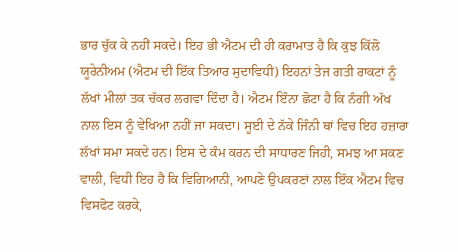ਭਾਰ ਚੁੱਕ ਕੇ ਨਹੀਂ ਸਕਦੇ। ਇਹ ਭੀ ਐਟਮ ਦੀ ਹੀ ਕਰਾਮਾਤ ਹੈ ਕਿ ਕੁਝ ਕਿੱਲੋ ਯੂਰੇਨੀਅਮ (ਐਟਮ ਦੀ ਇੱਕ ਤਿਆਰ ਸੁਦਾਵਿਧੀ) ਇਹਨਾਂ ਤੇਜ ਗਤੀ ਰਾਕਟਾਂ ਨੂੰ ਲੱਖਾਂ ਮੀਲਾਂ ਤਕ ਚੱਕਰ ਲਗਵਾ ਦਿੰਦਾ ਹੈ। ਐਟਮ ਇੰਨਾ ਛੋਟਾ ਹੈ ਕਿ ਨੰਗੀ ਅੱਖ ਨਾਲ ਇਸ ਨੂੰ ਵੇਖਿਆ ਨਹੀਂ ਜਾ ਸਕਦਾ। ਸੂਈ ਦੇ ਨੱਕੇ ਜਿੰਨੀ ਥਾਂ ਵਿਚ ਇਹ ਹਜ਼ਾਰਾ ਲੱਖਾਂ ਸਮਾ ਸਕਦੇ ਹਨ। ਇਸ ਦੇ ਕੰਮ ਕਰਨ ਦੀ ਸਾਧਾਰਣ ਜਿਹੀ, ਸਮਝ ਆ ਸਕਣ ਵਾਲੀ, ਵਿਧੀ ਇਹ ਹੈ ਕਿ ਵਿਗਿਆਨੀ, ਆਪਣੇ ਉਪਕਰਣਾਂ ਨਾਲ ਇੱਕ ਐਟਮ ਵਿਚ ਵਿਸਫੋਟ ਕਰਕੇ,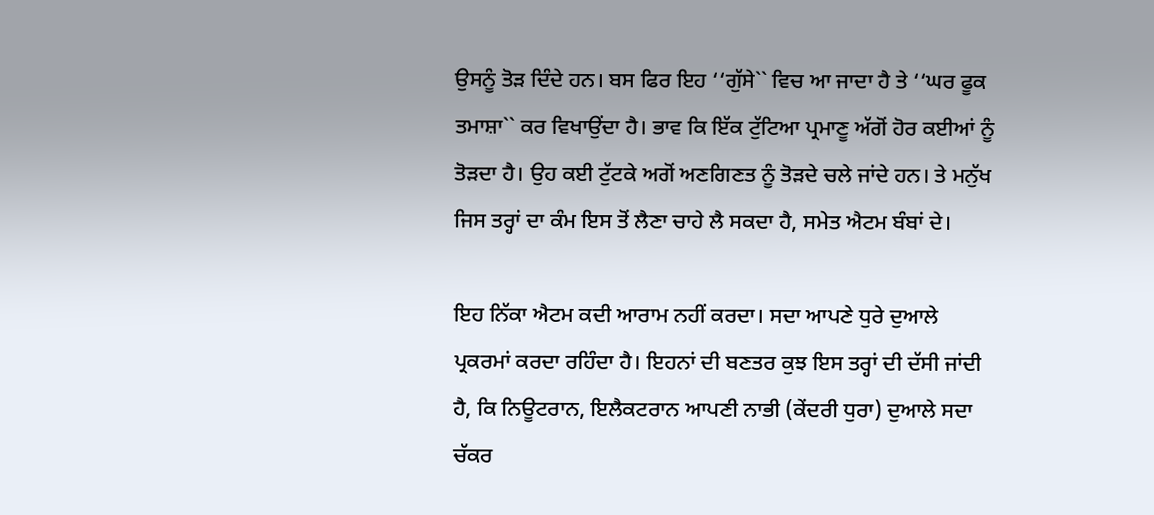ਉਸਨੂੰ ਤੋੜ ਦਿੰਦੇ ਹਨ। ਬਸ ਫਿਰ ਇਹ ‘‘ਗੁੱਸੇ`` ਵਿਚ ਆ ਜਾਦਾ ਹੈ ਤੇ ‘‘ਘਰ ਫੂਕ ਤਮਾਸ਼ਾ`` ਕਰ ਵਿਖਾਉਂਦਾ ਹੈ। ਭਾਵ ਕਿ ਇੱਕ ਟੁੱਟਿਆ ਪ੍ਰਮਾਣੂ ਅੱਗੋਂ ਹੋਰ ਕਈਆਂ ਨੂੰ ਤੋੜਦਾ ਹੈ। ਉਹ ਕਈ ਟੁੱਟਕੇ ਅਗੋਂ ਅਣਗਿਣਤ ਨੂੰ ਤੋੜਦੇ ਚਲੇ ਜਾਂਦੇ ਹਨ। ਤੇ ਮਨੁੱਖ ਜਿਸ ਤਰ੍ਹਾਂ ਦਾ ਕੰਮ ਇਸ ਤੋਂ ਲੈਣਾ ਚਾਹੇ ਲੈ ਸਕਦਾ ਹੈ, ਸਮੇਤ ਐਟਮ ਬੰਬਾਂ ਦੇ।

ਇਹ ਨਿੱਕਾ ਐਟਮ ਕਦੀ ਆਰਾਮ ਨਹੀਂ ਕਰਦਾ। ਸਦਾ ਆਪਣੇ ਧੁਰੇ ਦੁਆਲੇ ਪ੍ਰਕਰਮਾਂ ਕਰਦਾ ਰਹਿੰਦਾ ਹੈ। ਇਹਨਾਂ ਦੀ ਬਣਤਰ ਕੁਝ ਇਸ ਤਰ੍ਹਾਂ ਦੀ ਦੱਸੀ ਜਾਂਦੀ ਹੈ, ਕਿ ਨਿਊਟਰਾਨ, ਇਲੈਕਟਰਾਨ ਆਪਣੀ ਨਾਭੀ (ਕੇਂਦਰੀ ਧੁਰਾ) ਦੁਆਲੇ ਸਦਾ ਚੱਕਰ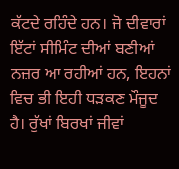ਕੱਟਦੇ ਰਹਿੰਦੇ ਹਨ। ਜੋ ਦੀਵਾਰਾਂ ਇੱਟਾਂ ਸੀਮਿੰਟ ਦੀਆਂ ਬਣੀਆਂ ਨਜ਼ਰ ਆ ਰਹੀਆਂ ਹਨ, ਇਹਨਾਂ ਵਿਚ ਭੀ ਇਹੀ ਧੜਕਣ ਮੌਜੂਦ ਹੈ। ਰੁੱਖਾਂ ਬਿਰਖਾਂ ਜੀਵਾਂ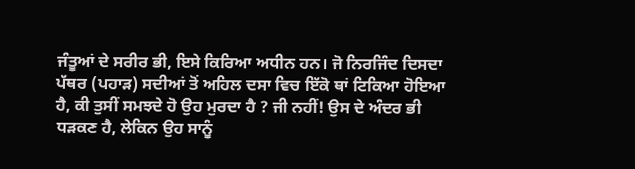ਜੰਤੂਆਂ ਦੇ ਸਰੀਰ ਭੀ, ਇਸੇ ਕਿਰਿਆ ਅਧੀਨ ਹਨ। ਜੋ ਨਿਰਜਿੰਦ ਦਿਸਦਾ ਪੱਥਰ (ਪਹਾੜ) ਸਦੀਆਂ ਤੋਂ ਅਹਿਲ ਦਸਾ ਵਿਚ ਇੱਕੋ ਥਾਂ ਟਿਕਿਆ ਹੋਇਆ ਹੈ, ਕੀ ਤੁਸੀਂ ਸਮਝਦੇ ਹੋ ਉਹ ਮੁਰਦਾ ਹੈ ? ਜੀ ਨਹੀਂ! ਉਸ ਦੇ ਅੰਦਰ ਭੀ ਧੜਕਣ ਹੈ, ਲੇਕਿਨ ਉਹ ਸਾਨੂੰ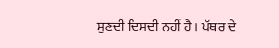ਸੁਣਦੀ ਦਿਸਦੀ ਨਹੀਂ ਹੈ। ਪੱਥਰ ਦੇ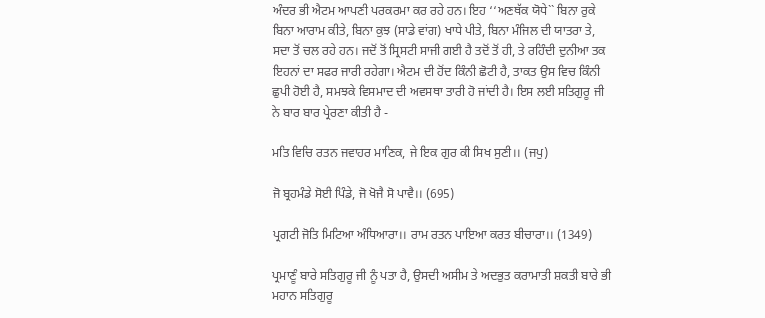ਅੰਦਰ ਭੀ ਐਟਮ ਆਪਣੀ ਪਰਕਰਮਾ ਕਰ ਰਹੇ ਹਨ। ਇਹ ‘‘ਅਣਥੱਕ ਯੋਧੇ`` ਬਿਨਾ ਰੁਕੇ ਬਿਨਾ ਆਰਾਮ ਕੀਤੇ, ਬਿਨਾ ਕੁਝ (ਸਾਡੇ ਵਾਂਗ) ਖਾਧੇ ਪੀਤੇ, ਬਿਨਾ ਮੰਜਿਲ ਦੀ ਯਾਤਰਾ ਤੇ, ਸਦਾ ਤੋਂ ਚਲ ਰਹੇ ਹਨ। ਜਦੋਂ ਤੋਂ ਸ੍ਰਿਸਟੀ ਸਾਜੀ ਗਈ ਹੈ ਤਦੋਂ ਤੋਂ ਹੀ, ਤੇ ਰਹਿੰਦੀ ਦੁਨੀਆ ਤਕ ਇਹਨਾਂ ਦਾ ਸਫਰ ਜਾਰੀ ਰਹੇਗਾ। ਐਟਮ ਦੀ ਹੋਂਦ ਕਿੰਨੀ ਛੋਟੀ ਹੈ, ਤਾਕਤ ਉਸ ਵਿਚ ਕਿੰਨੀ ਛੁਪੀ ਹੋਈ ਹੈ, ਸਮਝਕੇ ਵਿਸਮਾਦ ਦੀ ਅਵਸਥਾ ਤਾਰੀ ਹੋ ਜਾਂਦੀ ਹੈ। ਇਸ ਲਈ ਸਤਿਗੁਰੂ ਜੀ ਨੇ ਬਾਰ ਬਾਰ ਪ੍ਰੇਰਣਾ ਕੀਤੀ ਹੈ -

ਮਤਿ ਵਿਚਿ ਰਤਨ ਜਵਾਹਰ ਮਾਣਿਕ, ਜੇ ਇਕ ਗੁਰ ਕੀ ਸਿਖ ਸੁਣੀ।। (ਜਪੁ)

ਜੋ ਬ੍ਰਹਮੰਡੇ ਸੋਈ ਪਿੰਡੇ, ਜੋ ਖੋਜੈ ਸੋ ਪਾਵੈ।। (695)

ਪ੍ਰਗਟੀ ਜੋਤਿ ਮਿਟਿਆ ਅੰਧਿਆਰਾ।। ਰਾਮ ਰਤਨ ਪਾਇਆ ਕਰਤ ਬੀਚਾਰਾ।। (1349)

ਪ੍ਰਮਾਣੂੰ ਬਾਰੇ ਸਤਿਗੁਰੂ ਜੀ ਨੂੰ ਪਤਾ ਹੈ, ਉਸਦੀ ਅਸੀਮ ਤੇ ਅਦਭੁਤ ਕਰਾਮਾਤੀ ਸ਼ਕਤੀ ਬਾਰੇ ਭੀ ਮਹਾਨ ਸਤਿਗੁਰੂ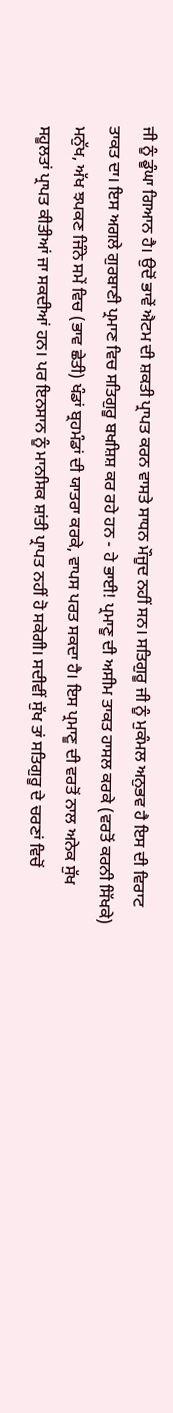ਜੀ ਨੂੰ ਡੂੰਘਾ ਗਿਆਨ ਹੈ। ਉਦੋਂ ਭਾਵੇਂ ਐਟਮ ਦੀ ਸ਼ਕਤੀ ਪ੍ਰਾਪਤ ਕਰਨ ਵਾਸਤੇ ਸਾਧਨ ਮੌਜੂਦ ਨਹੀਂ ਸਨ। ਸਤਿਗੁਰੂ ਜੀ ਨੂੰ ਮੁਕੰਮਲ ਅਨੁਭਵ ਹੈ ਇਸ ਦੀ ਵਿਰਾਟ ਤਾਕਤ ਦਾ। ਇਸ ਅਗਲੇ ਗੁਰਬਾਣੀ ਪ੍ਰਮਾਣ ਵਿਚ ਸਤਿਗੁਰੂ ਬਖਸ਼ਿਸ਼ ਕਰ ਰਹੇ ਹਨ - ਹੇ ਭਾਈ! ਪ੍ਰਮਾਣੂ ਦੀ ਅਸੀਮ ਤਾਕਤ ਹਾਸਲ ਕਰਕੇ (ਵਰਤੋਂ ਕਰਨੀ ਸਿੱਖਕੇ) ਮਨੁੱਖ, ਅੱਖ ਝਪਕਣ ਜਿੰਨੇ ਸਮੇਂ ਵਿਚ (ਭਾਵ ਛੇਤੀ) ਖੰਡਾਂ ਬ੍ਰਹਮੰਡਾਂ ਦੀ ਯਾਤਰਾ ਕਰਕੇ, ਵਾਪਸ ਪਰਤ ਸਕਦਾ ਹੈ। ਇਸ ਪ੍ਰਮਾਣੂ ਦੀ ਵਰਤੋਂ ਨਾਲ ਅਨੇਕ ਸੁੱਖ ਸਹੂਲਤਾਂ ਪ੍ਰਾਪਤ ਕੀਤੀਆਂ ਜਾ ਸਕਦੀਆਂ ਹਨ। ਪਰ ਇਨਸਾਨ ਨੂੰ ਮਾਨਸਿਕ ਸ਼ਾਂਤੀ ਪ੍ਰਾਪਤ ਨਹੀਂ ਹੋ ਸਕੇਗੀ। ਸਦੀਵੀਂ ਸੁੱਖ ਤਾਂ ਸਤਿਗੁਰੂ ਦੇ ਚਰਣਾਂ ਵਿਚੋਂ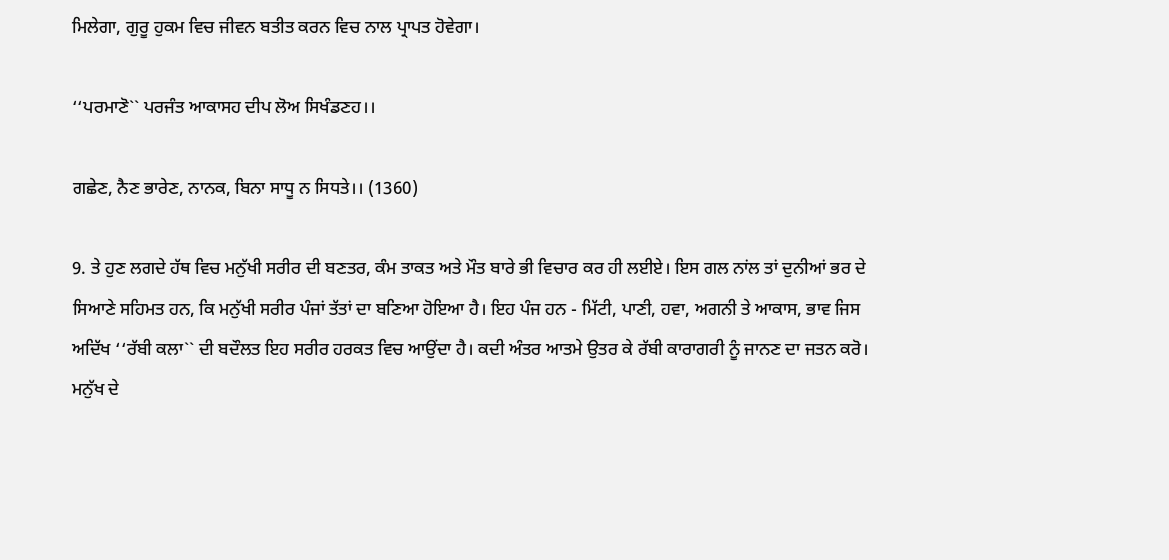ਮਿਲੇਗਾ, ਗੁਰੂ ਹੁਕਮ ਵਿਚ ਜੀਵਨ ਬਤੀਤ ਕਰਨ ਵਿਚ ਨਾਲ ਪ੍ਰਾਪਤ ਹੋਵੇਗਾ।

‘‘ਪਰਮਾਣੋ`` ਪਰਜੰਤ ਆਕਾਸਹ ਦੀਪ ਲੋਅ ਸਿਖੰਡਣਹ।।

ਗਛੇਣ, ਨੈਣ ਭਾਰੇਣ, ਨਾਨਕ, ਬਿਨਾ ਸਾਧੂ ਨ ਸਿਧਤੇ।। (1360)

9. ਤੇ ਹੁਣ ਲਗਦੇ ਹੱਥ ਵਿਚ ਮਨੁੱਖੀ ਸਰੀਰ ਦੀ ਬਣਤਰ, ਕੰਮ ਤਾਕਤ ਅਤੇ ਮੌਤ ਬਾਰੇ ਭੀ ਵਿਚਾਰ ਕਰ ਹੀ ਲਈਏ। ਇਸ ਗਲ ਨਾਂਲ ਤਾਂ ਦੁਨੀਆਂ ਭਰ ਦੇ ਸਿਆਣੇ ਸਹਿਮਤ ਹਨ, ਕਿ ਮਨੁੱਖੀ ਸਰੀਰ ਪੰਜਾਂ ਤੱਤਾਂ ਦਾ ਬਣਿਆ ਹੋਇਆ ਹੈ। ਇਹ ਪੰਜ ਹਨ - ਮਿੱਟੀ, ਪਾਣੀ, ਹਵਾ, ਅਗਨੀ ਤੇ ਆਕਾਸ, ਭਾਵ ਜਿਸ ਅਦਿੱਖ ‘‘ਰੱਬੀ ਕਲਾ`` ਦੀ ਬਦੌਲਤ ਇਹ ਸਰੀਰ ਹਰਕਤ ਵਿਚ ਆਉਂਦਾ ਹੈ। ਕਦੀ ਅੰਤਰ ਆਤਮੇ ਉਤਰ ਕੇ ਰੱਬੀ ਕਾਰਾਗਰੀ ਨੂੰ ਜਾਨਣ ਦਾ ਜਤਨ ਕਰੋ। ਮਨੁੱਖ ਦੇ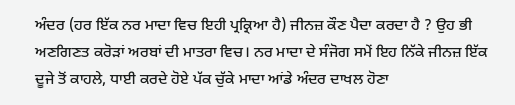ਅੰਦਰ (ਹਰ ਇੱਕ ਨਰ ਮਾਦਾ ਵਿਚ ਇਹੀ ਪ੍ਰਕ੍ਰਿਆ ਹੈ) ਜੀਨਜ਼ ਕੌਣ ਪੈਦਾ ਕਰਦਾ ਹੈ ? ਉਹ ਭੀ ਅਣਗਿਣਤ ਕਰੋੜਾਂ ਅਰਬਾਂ ਦੀ ਮਾਤਰਾ ਵਿਚ। ਨਰ ਮਾਦਾ ਦੇ ਸੰਜੋਗ ਸਮੇਂ ਇਹ ਨਿੱਕੇ ਜੀਨਜ਼ ਇੱਕ ਦੂਜੇ ਤੋਂ ਕਾਹਲੇ, ਧਾਈ ਕਰਦੇ ਹੋਏ ਪੱਕ ਚੁੱਕੇ ਮਾਦਾ ਆਂਡੇ ਅੰਦਰ ਦਾਖਲ ਹੋਣਾ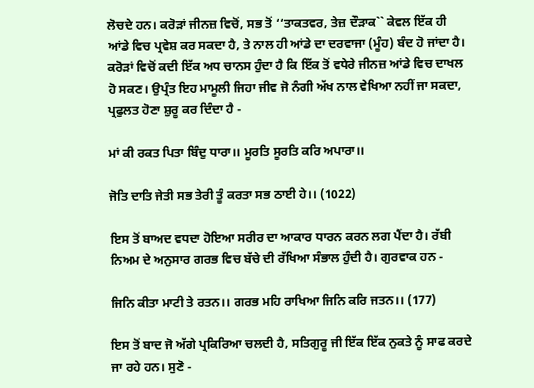ਲੋਚਦੇ ਹਨ। ਕਰੋੜਾਂ ਜੀਨਜ਼ ਵਿਚੋਂ, ਸਭ ਤੋਂ ‘‘ਤਾਕਤਵਰ, ਤੇਜ਼ ਦੌੜਾਕ`` ਕੇਵਲ ਇੱਕ ਹੀ ਆਂਡੇ ਵਿਚ ਪ੍ਰਵੇਸ਼ ਕਰ ਸਕਦਾ ਹੈ, ਤੇ ਨਾਲ ਹੀ ਆਂਡੇ ਦਾ ਦਰਵਾਜਾ (ਮੂੰਹ) ਬੰਦ ਹੋ ਜਾਂਦਾ ਹੈ। ਕਰੋੜਾਂ ਵਿਚੋਂ ਕਦੀ ਇੱਕ ਅਧ ਚਾਨਸ ਹੁੰਦਾ ਹੈ ਕਿ ਇੱਕ ਤੋਂ ਵਧੇਰੇ ਜੀਨਜ਼ ਆਂਡੇ ਵਿਚ ਦਾਖਲ ਹੋ ਸਕਣ। ਉਪ੍ਰੰਤ ਇਹ ਮਾਮੂਲੀ ਜਿਹਾ ਜੀਵ ਜੋ ਨੰਗੀ ਅੱਖ ਨਾਲ ਵੇਖਿਆ ਨਹੀਂ ਜਾ ਸਕਦਾ, ਪ੍ਰਫੁਲਤ ਹੋਣਾ ਸ਼ੁਰੂ ਕਰ ਦਿੰਦਾ ਹੈ -

ਮਾਂ ਕੀ ਰਕਤ ਪਿਤਾ ਬਿੰਦੁ ਧਾਰਾ।। ਮੂਰਤਿ ਸੂਰਤਿ ਕਰਿ ਅਪਾਰਾ।।

ਜੋਤਿ ਦਾਤਿ ਜੇਤੀ ਸਭ ਤੇਰੀ ਤੂੰ ਕਰਤਾ ਸਭ ਠਾਈ ਹੇ।। (1022)

ਇਸ ਤੋਂ ਬਾਅਦ ਵਧਦਾ ਹੋਇਆ ਸਰੀਰ ਦਾ ਆਕਾਰ ਧਾਰਨ ਕਰਨ ਲਗ ਪੈਂਦਾ ਹੈ। ਰੱਬੀ ਨਿਅਮ ਦੇ ਅਨੁਸਾਰ ਗਰਭ ਵਿਚ ਬੱਚੇ ਦੀ ਰੱਖਿਆ ਸੰਭਾਲ ਹੁੰਦੀ ਹੈ। ਗੁਰਵਾਕ ਹਨ -

ਜਿਨਿ ਕੀਤਾ ਮਾਟੀ ਤੇ ਰਤਨ।। ਗਰਭ ਮਹਿ ਰਾਖਿਆ ਜਿਨਿ ਕਰਿ ਜਤਨ।। (177)

ਇਸ ਤੋਂ ਬਾਦ ਜੋ ਅੱਗੇ ਪ੍ਰਕਿਰਿਆ ਚਲਦੀ ਹੈ, ਸਤਿਗੁਰੂ ਜੀ ਇੱਕ ਇੱਕ ਨੁਕਤੇ ਨੂੰ ਸਾਫ ਕਰਦੇ ਜਾ ਰਹੇ ਹਨ। ਸੁਣੋ -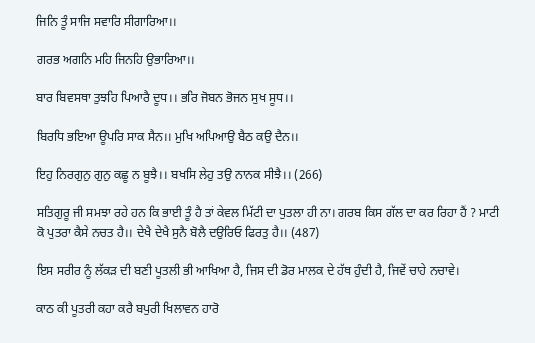ਜਿਨਿ ਤੂੰ ਸਾਜਿ ਸਵਾਰਿ ਸੀਗਾਰਿਆ।।

ਗਰਭ ਅਗਨਿ ਮਹਿ ਜਿਨਹਿ ਉਭਾਰਿਆ।।

ਬਾਰ ਬਿਵਸਥਾ ਤੁਝਹਿ ਪਿਆਰੈ ਦੂਧ।। ਭਰਿ ਜੋਬਨ ਭੋਜਨ ਸੁਖ ਸੂਧ।।

ਬਿਰਧਿ ਭਇਆ ਊਪਰਿ ਸਾਕ ਸੈਨ।। ਮੁਖਿ ਅਪਿਆਉ ਬੈਠ ਕਉ ਦੈਨ।।

ਇਹੁ ਨਿਰਗੁਨੁ ਗੁਨੁ ਕਛੂ ਨ ਬੂਝੈ।। ਬਖਸਿ ਲੇਹੁ ਤਉ ਨਾਨਕ ਸੀਝੈ।। (266)

ਸਤਿਗੁਰੂ ਜੀ ਸਮਝਾ ਰਹੇ ਹਨ ਕਿ ਭਾਈ ਤੂੰ ਹੈ ਤਾਂ ਕੇਵਲ ਮਿੱਟੀ ਦਾ ਪੁਤਲਾ ਹੀ ਨਾ। ਗਰਬ ਕਿਸ ਗੱਲ ਦਾ ਕਰ ਰਿਹਾ ਹੈਂ ? ਮਾਟੀ ਕੋ ਪੁਤਰਾ ਕੈਸੇ ਨਚਤ ਹੈ।। ਦੇਖੈ ਦੇਖੈ ਸੁਨੈ ਬੋਲੈ ਦਉਰਿਓ ਫਿਰਤੁ ਹੈ।। (487)

ਇਸ ਸਰੀਰ ਨੂੰ ਲੱਕੜ ਦੀ ਬਣੀ ਪੂਤਲੀ ਭੀ ਆਖਿਆ ਹੈ, ਜਿਸ ਦੀ ਡੋਰ ਮਾਲਕ ਦੇ ਹੱਥ ਹੁੰਦੀ ਹੈ, ਜਿਵੇਂ ਚਾਹੇ ਨਚਾਵੇ।

ਕਾਠ ਕੀ ਪੂਤਰੀ ਕਹਾ ਕਰੈ ਬਪੁਰੀ ਖਿਲਾਵਨ ਹਾਰੋ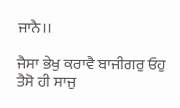ਜਾਨੈ।।

ਜੈਸਾ ਭੇਖੁ ਕਰਾਵੈ ਬਾਜੀਗਰੁ ਓਹੁ ਤੈਸੋ ਹੀ ਸਾਜੁ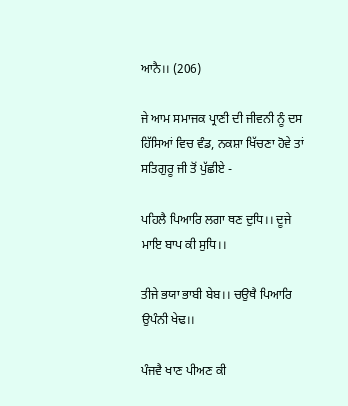ਆਨੈ।। (206)

ਜੇ ਆਮ ਸਮਾਜਕ ਪ੍ਰਾਣੀ ਦੀ ਜੀਵਨੀ ਨੂੰ ਦਸ ਹਿੱਸਿਆਂ ਵਿਚ ਵੰਡ, ਨਕਸ਼ਾ ਖਿੱਚਣਾ ਹੋਵੇ ਤਾਂ ਸਤਿਗੁਰੂ ਜੀ ਤੋਂ ਪੁੱਛੀਏ -

ਪਹਿਲੈ ਪਿਆਰਿ ਲਗਾ ਥਣ ਦੁਧਿ।। ਦੂਜੇ ਮਾਇ ਬਾਪ ਕੀ ਸੁਧਿ।।

ਤੀਜੇ ਭਯਾ ਭਾਬੀ ਬੇਬ।। ਚਉਥੈ ਪਿਆਰਿ ਉਪੰਨੀ ਖੇਢ।।

ਪੰਜਵੈ ਖਾਣ ਪੀਅਣ ਕੀ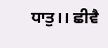ਧਾਤੁ।। ਛੀਵੈ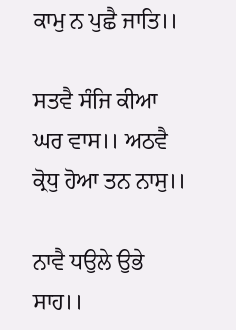ਕਾਮੁ ਨ ਪੁਛੈ ਜਾਤਿ।।

ਸਤਵੈ ਸੰਜਿ ਕੀਆ ਘਰ ਵਾਸ।। ਅਠਵੈ ਕ੍ਰੋਧੁ ਹੋਆ ਤਨ ਨਾਸੁ।।

ਨਾਵੈ ਧਉਲੇ ਉਭੇ ਸਾਹ।।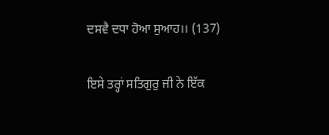ਦਸਵੈ ਦਧਾ ਹੋਆ ਸੁਆਹ।। (137)

ਇਸੇ ਤਰ੍ਹਾਂ ਸਤਿਗੁਰੁ ਜੀ ਨੇ ਇੱਕ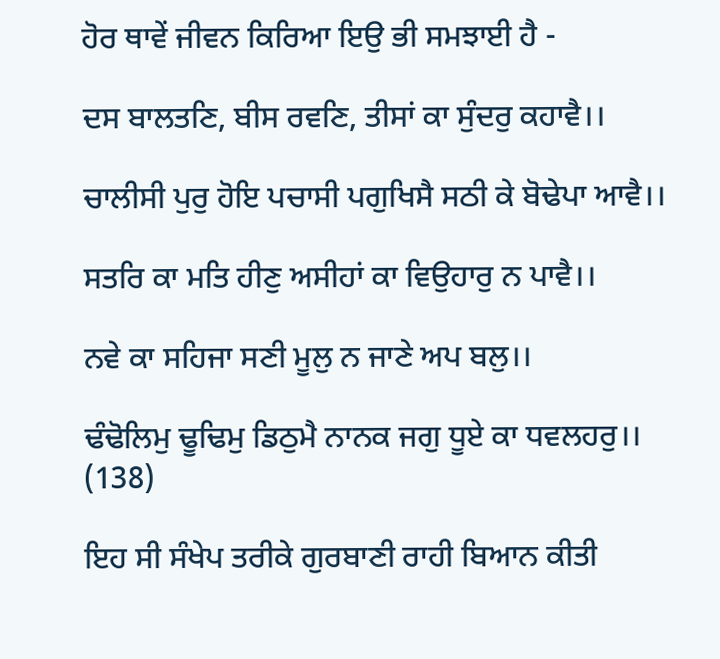ਹੋਰ ਥਾਵੇਂ ਜੀਵਨ ਕਿਰਿਆ ਇਉ ਭੀ ਸਮਝਾਈ ਹੈ -

ਦਸ ਬਾਲਤਣਿ, ਬੀਸ ਰਵਣਿ, ਤੀਸਾਂ ਕਾ ਸੁੰਦਰੁ ਕਹਾਵੈ।।

ਚਾਲੀਸੀ ਪੁਰੁ ਹੋਇ ਪਚਾਸੀ ਪਗੁਖਿਸੈ ਸਠੀ ਕੇ ਬੋਢੇਪਾ ਆਵੈ।।

ਸਤਰਿ ਕਾ ਮਤਿ ਹੀਣੁ ਅਸੀਹਾਂ ਕਾ ਵਿਉਹਾਰੁ ਨ ਪਾਵੈ।।

ਨਵੇ ਕਾ ਸਹਿਜਾ ਸਣੀ ਮੂਲੁ ਨ ਜਾਣੇ ਅਪ ਬਲੁ।।

ਢੰਢੋਲਿਮੁ ਢੂਢਿਮੁ ਡਿਠੁਮੈ ਨਾਨਕ ਜਗੁ ਧੂਏ ਕਾ ਧਵਲਹਰੁ।। (138)

ਇਹ ਸੀ ਸੰਖੇਪ ਤਰੀਕੇ ਗੁਰਬਾਣੀ ਰਾਹੀ ਬਿਆਨ ਕੀਤੀ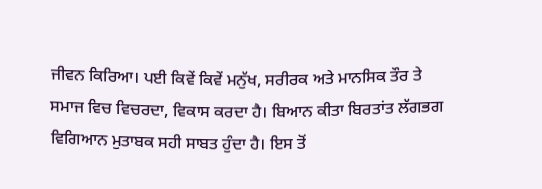ਜੀਵਨ ਕਿਰਿਆ। ਪਈ ਕਿਵੇਂ ਕਿਵੇਂ ਮਨੁੱਖ, ਸਰੀਰਕ ਅਤੇ ਮਾਨਸਿਕ ਤੌਰ ਤੇ ਸਮਾਜ ਵਿਚ ਵਿਚਰਦਾ, ਵਿਕਾਸ ਕਰਦਾ ਹੈ। ਬਿਆਨ ਕੀਤਾ ਬਿਰਤਾਂਤ ਲੱਗਭਗ ਵਿਗਿਆਨ ਮੁਤਾਬਕ ਸਹੀ ਸਾਬਤ ਹੁੰਦਾ ਹੈ। ਇਸ ਤੋਂ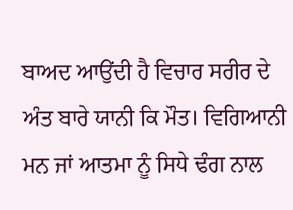ਬਾਅਦ ਆਉਂਦੀ ਹੈ ਵਿਚਾਰ ਸਰੀਰ ਦੇ ਅੰਤ ਬਾਰੇ ਯਾਨੀ ਕਿ ਮੌਤ। ਵਿਗਿਆਨੀ ਮਨ ਜਾਂ ਆਤਮਾ ਨੂੰ ਸਿਧੇ ਢੰਗ ਨਾਲ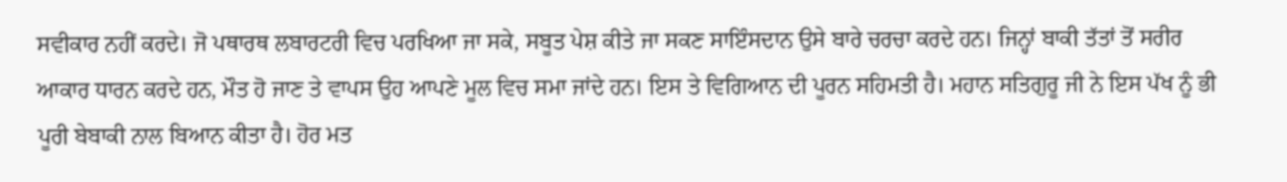ਸਵੀਕਾਰ ਨਹੀਂ ਕਰਦੇ। ਜੋ ਪਥਾਰਥ ਲਬਾਰਟਰੀ ਵਿਚ ਪਰਖਿਆ ਜਾ ਸਕੇ, ਸਬੂਤ ਪੇਸ਼ ਕੀਤੇ ਜਾ ਸਕਣ ਸਾਇੰਸਦਾਨ ਉਸੇ ਬਾਰੇ ਚਰਚਾ ਕਰਦੇ ਹਨ। ਜਿਨ੍ਹਾਂ ਬਾਕੀ ਤੱਤਾਂ ਤੋਂ ਸਰੀਰ ਆਕਾਰ ਧਾਰਨ ਕਰਦੇ ਹਨ, ਮੌਤ ਹੋ ਜਾਣ ਤੇ ਵਾਪਸ ਉਹ ਆਪਣੇ ਮੂਲ ਵਿਚ ਸਮਾ ਜਾਂਦੇ ਹਨ। ਇਸ ਤੇ ਵਿਗਿਆਨ ਦੀ ਪੂਰਨ ਸਹਿਮਤੀ ਹੈ। ਮਹਾਨ ਸਤਿਗੁਰੂ ਜੀ ਨੇ ਇਸ ਪੱਖ ਨੂੰ ਭੀ ਪੂਰੀ ਬੇਬਾਕੀ ਨਾਲ ਬਿਆਨ ਕੀਤਾ ਹੈ। ਹੋਰ ਮਤ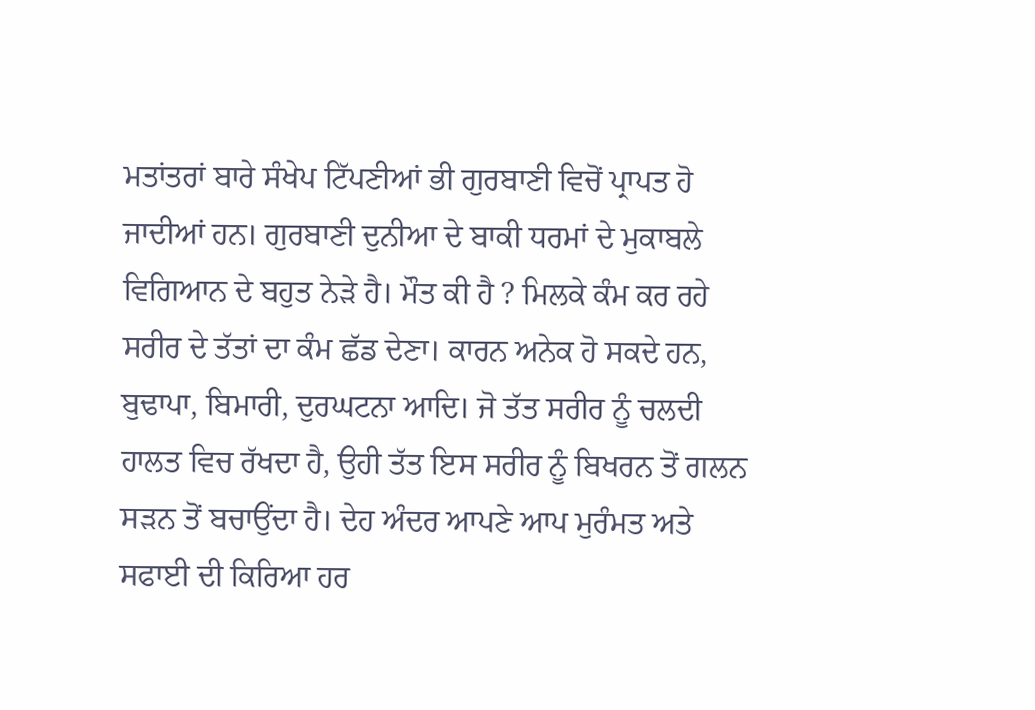ਮਤਾਂਤਰਾਂ ਬਾਰੇ ਸੰਖੇਪ ਟਿੱਪਣੀਆਂ ਭੀ ਗੁਰਬਾਣੀ ਵਿਚੋਂ ਪ੍ਰਾਪਤ ਹੋ ਜਾਦੀਆਂ ਹਨ। ਗੁਰਬਾਣੀ ਦੁਨੀਆ ਦੇ ਬਾਕੀ ਧਰਮਾਂ ਦੇ ਮੁਕਾਬਲੇ ਵਿਗਿਆਨ ਦੇ ਬਹੁਤ ਨੇੜੇ ਹੈ। ਮੌਤ ਕੀ ਹੈ ? ਮਿਲਕੇ ਕੰਮ ਕਰ ਰਹੇ ਸਰੀਰ ਦੇ ਤੱਤਾਂ ਦਾ ਕੰਮ ਛੱਡ ਦੇਣਾ। ਕਾਰਨ ਅਨੇਕ ਹੋ ਸਕਦੇ ਹਨ, ਬੁਢਾਪਾ, ਬਿਮਾਰੀ, ਦੁਰਘਟਨਾ ਆਦਿ। ਜੋ ਤੱਤ ਸਰੀਰ ਨੂੰ ਚਲਦੀ ਹਾਲਤ ਵਿਚ ਰੱਖਦਾ ਹੈ, ਉਹੀ ਤੱਤ ਇਸ ਸਰੀਰ ਨੂੰ ਬਿਖਰਨ ਤੋਂ ਗਲਨ ਸੜਨ ਤੋਂ ਬਚਾਉਂਦਾ ਹੈ। ਦੇਹ ਅੰਦਰ ਆਪਣੇ ਆਪ ਮੁਰੰਮਤ ਅਤੇ ਸਫਾਈ ਦੀ ਕਿਰਿਆ ਹਰ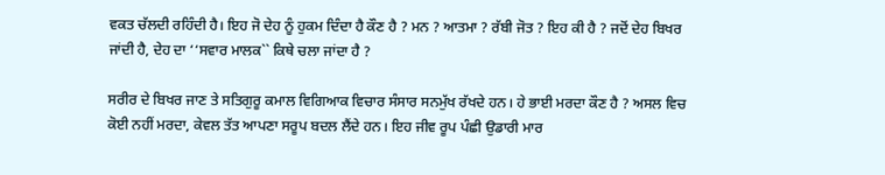ਵਕਤ ਚੱਲਦੀ ਰਹਿੰਦੀ ਹੈ। ਇਹ ਜੋ ਦੇਹ ਨੂੰ ਹੁਕਮ ਦਿੰਦਾ ਹੈ ਕੌਣ ਹੈ ? ਮਨ ? ਆਤਮਾ ? ਰੱਬੀ ਜੋਤ ? ਇਹ ਕੀ ਹੈ ? ਜਦੋਂ ਦੇਹ ਬਿਖਰ ਜਾਂਦੀ ਹੈ, ਦੇਹ ਦਾ ‘‘ਸਵਾਰ ਮਾਲਕ`` ਕਿਥੇ ਚਲਾ ਜਾਂਦਾ ਹੈ ?

ਸਰੀਰ ਦੇ ਬਿਖਰ ਜਾਣ ਤੇ ਸਤਿਗੁਰੂ ਕਮਾਲ ਵਿਗਿਆਕ ਵਿਚਾਰ ਸੰਸਾਰ ਸਨਮੁੱਖ ਰੱਖਦੇ ਹਨ। ਹੇ ਭਾਈ ਮਰਦਾ ਕੌਣ ਹੈ ? ਅਸਲ ਵਿਚ ਕੋਈ ਨਹੀਂ ਮਰਦਾ, ਕੇਵਲ ਤੱਤ ਆਪਣਾ ਸਰੂਪ ਬਦਲ ਲੈਂਦੇ ਹਨ। ਇਹ ਜੀਵ ਰੂਪ ਪੰਛੀ ਉਡਾਰੀ ਮਾਰ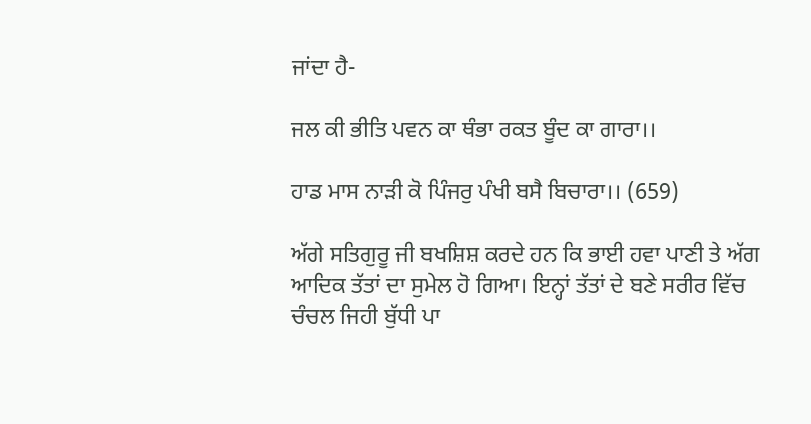ਜਾਂਦਾ ਹੈ-

ਜਲ ਕੀ ਭੀਤਿ ਪਵਨ ਕਾ ਥੰਭਾ ਰਕਤ ਬੂੰਦ ਕਾ ਗਾਰਾ।।

ਹਾਡ ਮਾਸ ਨਾੜੀ ਕੋ ਪਿੰਜਰੁ ਪੰਖੀ ਬਸੈ ਬਿਚਾਰਾ।। (659)

ਅੱਗੇ ਸਤਿਗੁਰੂ ਜੀ ਬਖਸ਼ਿਸ਼ ਕਰਦੇ ਹਨ ਕਿ ਭਾਈ ਹਵਾ ਪਾਣੀ ਤੇ ਅੱਗ ਆਦਿਕ ਤੱਤਾਂ ਦਾ ਸੁਮੇਲ ਹੋ ਗਿਆ। ਇਨ੍ਹਾਂ ਤੱਤਾਂ ਦੇ ਬਣੇ ਸਰੀਰ ਵਿੱਚ ਚੰਚਲ ਜਿਹੀ ਬੁੱਧੀ ਪਾ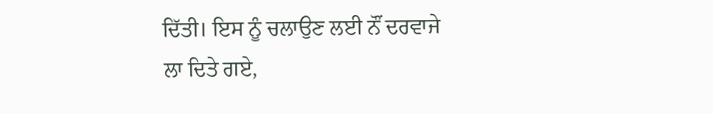ਦਿੱਤੀ। ਇਸ ਨੂੰ ਚਲਾਉਣ ਲਈ ਨੌਂ ਦਰਵਾਜੇ ਲਾ ਦਿਤੇ ਗਏ,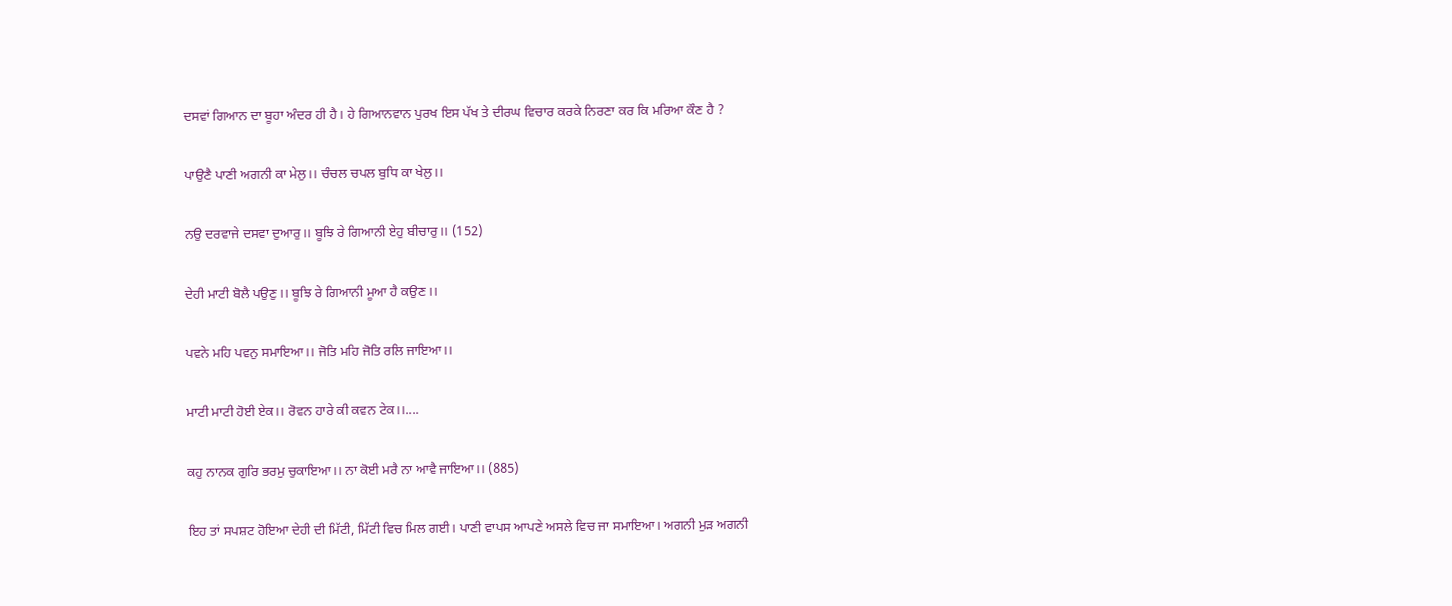ਦਸਵਾਂ ਗਿਆਨ ਦਾ ਬੂਹਾ ਅੰਦਰ ਹੀ ਹੈ। ਹੇ ਗਿਆਨਵਾਨ ਪੁਰਖ ਇਸ ਪੱਖ ਤੇ ਦੀਰਘ ਵਿਚਾਰ ਕਰਕੇ ਨਿਰਣਾ ਕਰ ਕਿ ਮਰਿਆ ਕੌਣ ਹੈ ?

ਪਾਉਣੈ ਪਾਣੀ ਅਗਨੀ ਕਾ ਮੇਲੁ।। ਚੰਚਲ ਚਪਲ ਬੁਧਿ ਕਾ ਖੇਲੁ।।

ਨਉ ਦਰਵਾਜੇ ਦਸਵਾ ਦੁਆਰੁ।। ਬੂਝਿ ਰੇ ਗਿਆਨੀ ਏਹੁ ਬੀਚਾਰੁ।। (152)

ਦੇਹੀ ਮਾਟੀ ਬੋਲੈ ਪਉਣੁ।। ਬੂਝਿ ਰੇ ਗਿਆਨੀ ਮੂਆ ਹੈ ਕਉਣ।।

ਪਵਨੇ ਮਹਿ ਪਵਨੁ ਸਮਾਇਆ।। ਜੋਤਿ ਮਹਿ ਜੋਤਿ ਰਲਿ ਜਾਇਆ।।

ਮਾਟੀ ਮਾਟੀ ਹੋਈ ਏਕ।। ਰੋਵਨ ਹਾਰੇ ਕੀ ਕਵਨ ਟੇਕ।।....

ਕਹੁ ਨਾਨਕ ਗੁਰਿ ਭਰਮੁ ਚੁਕਾਇਆ।। ਨਾ ਕੋਈ ਮਰੈ ਨਾ ਆਵੈ ਜਾਇਆ।। (885)

ਇਹ ਤਾਂ ਸਪਸ਼ਟ ਹੋਇਆ ਦੇਹੀ ਦੀ ਮਿੱਟੀ, ਮਿੱਟੀ ਵਿਚ ਮਿਲ ਗਈ। ਪਾਣੀ ਵਾਪਸ ਆਪਣੇ ਅਸਲੇ ਵਿਚ ਜਾ ਸਮਾਇਆ। ਅਗਨੀ ਮੁੜ ਅਗਨੀ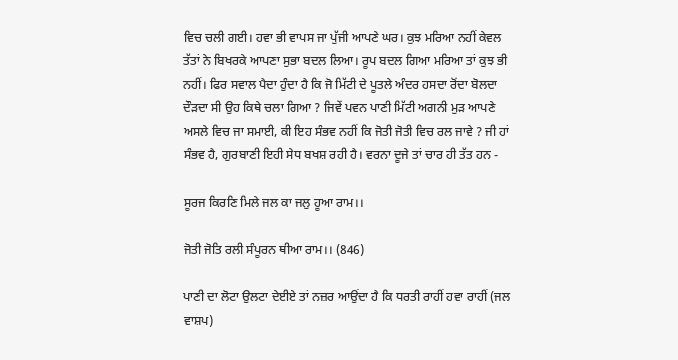ਵਿਚ ਚਲੀ ਗਈ। ਹਵਾ ਭੀ ਵਾਪਸ ਜਾ ਪੁੱਜੀ ਆਪਣੇ ਘਰ। ਕੁਝ ਮਰਿਆ ਨਹੀਂ ਕੇਵਲ ਤੱਤਾਂ ਨੇ ਬਿਖਰਕੇ ਆਪਣਾ ਸੁਭਾ ਬਦਲ ਲਿਆ। ਰੂਪ ਬਦਲ ਗਿਆ ਮਰਿਆ ਤਾਂ ਕੁਝ ਭੀ ਨਹੀਂ। ਫਿਰ ਸਵਾਲ ਪੈਦਾ ਹੁੰਦਾ ਹੈ ਕਿ ਜੋ ਮਿੱਟੀ ਦੇ ਪੂਤਲੇ ਅੰਦਰ ਹਸਦਾ ਰੋਂਦਾ ਬੋਲਦਾ ਦੌੜਦਾ ਸੀ ਉਹ ਕਿਥੇ ਚਲਾ ਗਿਆ ? ਜਿਵੇਂ ਪਵਨ ਪਾਣੀ ਮਿੱਟੀ ਅਗਨੀ ਮੁੜ ਆਪਣੇ ਅਸਲੇ ਵਿਚ ਜਾ ਸਮਾਈ, ਕੀ ਇਹ ਸੰਭਵ ਨਹੀਂ ਕਿ ਜੋਤੀ ਜੋਤੀ ਵਿਚ ਰਲ ਜਾਵੇ ? ਜੀ ਹਾਂ ਸੰਭਵ ਹੈ, ਗੁਰਬਾਣੀ ਇਹੀ ਸੇਧ ਬਖਸ਼ ਰਹੀ ਹੈ। ਵਰਨਾ ਦੂਜੇ ਤਾਂ ਚਾਰ ਹੀ ਤੱਤ ਹਨ -

ਸੂਰਜ ਕਿਰਣਿ ਮਿਲੇ ਜਲ ਕਾ ਜਲੁ ਹੂਆ ਰਾਮ।।

ਜੋਤੀ ਜੋਤਿ ਰਲੀ ਸੰਪੂਰਨ ਥੀਆ ਰਾਮ।। (846)

ਪਾਣੀ ਦਾ ਲੋਟਾ ਉਲਟਾ ਦੇਈਏ ਤਾਂ ਨਜ਼ਰ ਆਉਂਦਾ ਹੈ ਕਿ ਧਰਤੀ ਰਾਹੀਂ ਹਵਾ ਰਾਹੀਂ (ਜਲ ਵਾਸ਼ਪ)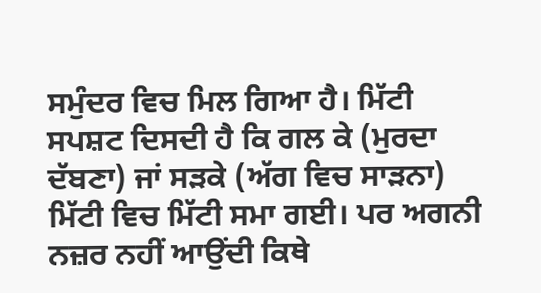ਸਮੁੰਦਰ ਵਿਚ ਮਿਲ ਗਿਆ ਹੈ। ਮਿੱਟੀ ਸਪਸ਼ਟ ਦਿਸਦੀ ਹੈ ਕਿ ਗਲ ਕੇ (ਮੁਰਦਾ ਦੱਬਣਾ) ਜਾਂ ਸੜਕੇ (ਅੱਗ ਵਿਚ ਸਾੜਨਾ) ਮਿੱਟੀ ਵਿਚ ਮਿੱਟੀ ਸਮਾ ਗਈ। ਪਰ ਅਗਨੀ ਨਜ਼ਰ ਨਹੀਂ ਆਉਂਦੀ ਕਿਥੇ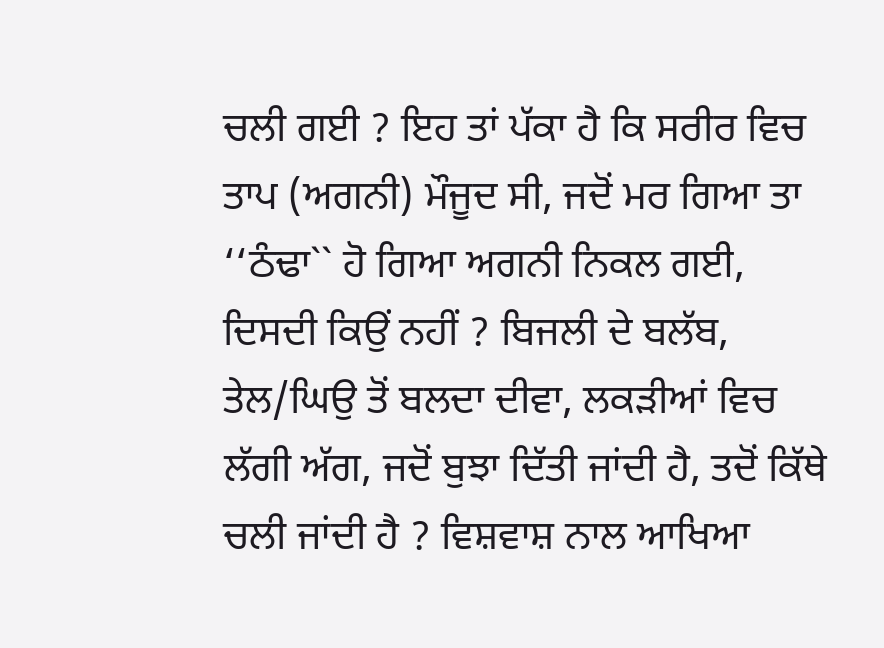ਚਲੀ ਗਈ ? ਇਹ ਤਾਂ ਪੱਕਾ ਹੈ ਕਿ ਸਰੀਰ ਵਿਚ ਤਾਪ (ਅਗਨੀ) ਮੌਜੂਦ ਸੀ, ਜਦੋਂ ਮਰ ਗਿਆ ਤਾ ‘‘ਠੰਢਾ`` ਹੋ ਗਿਆ ਅਗਨੀ ਨਿਕਲ ਗਈ, ਦਿਸਦੀ ਕਿਉਂ ਨਹੀਂ ? ਬਿਜਲੀ ਦੇ ਬਲੱਬ, ਤੇਲ/ਘਿਉ ਤੋਂ ਬਲਦਾ ਦੀਵਾ, ਲਕੜੀਆਂ ਵਿਚ ਲੱਗੀ ਅੱਗ, ਜਦੋਂ ਬੁਝਾ ਦਿੱਤੀ ਜਾਂਦੀ ਹੈ, ਤਦੋਂ ਕਿੱਥੇ ਚਲੀ ਜਾਂਦੀ ਹੈ ? ਵਿਸ਼ਵਾਸ਼ ਨਾਲ ਆਖਿਆ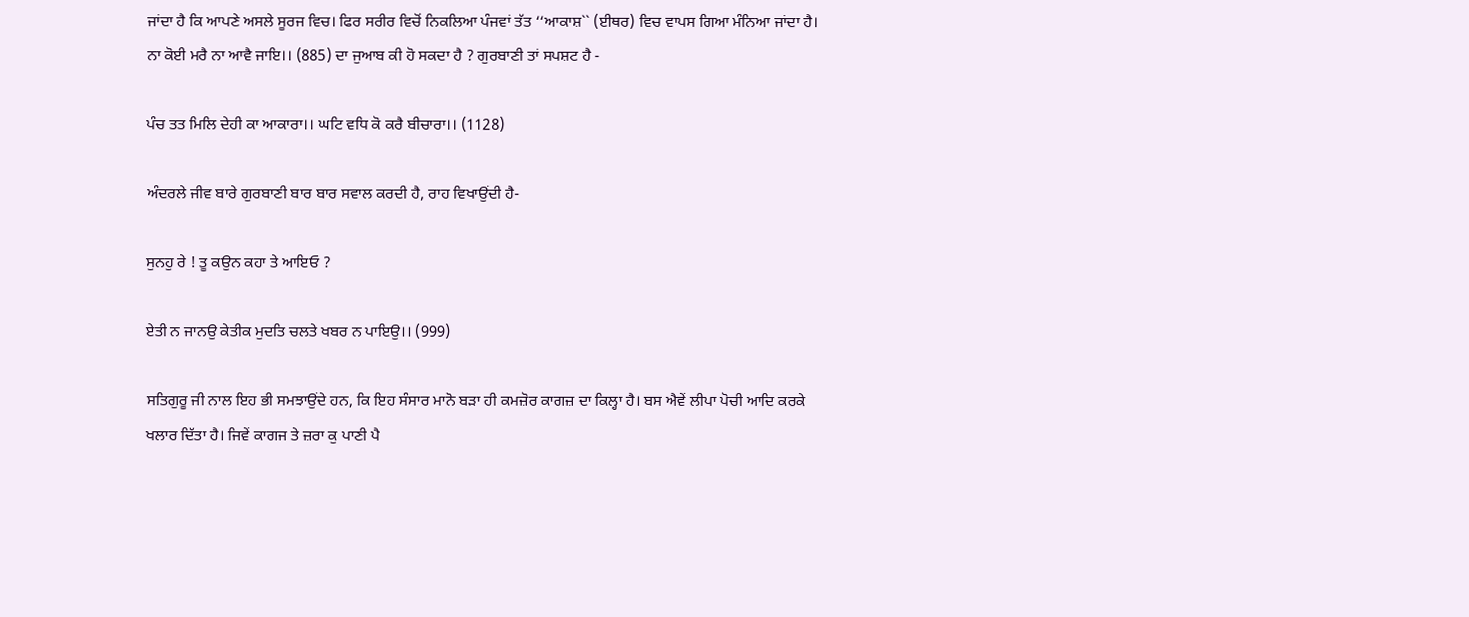ਜਾਂਦਾ ਹੈ ਕਿ ਆਪਣੇ ਅਸਲੇ ਸੂਰਜ ਵਿਚ। ਫਿਰ ਸਰੀਰ ਵਿਚੋਂ ਨਿਕਲਿਆ ਪੰਜਵਾਂ ਤੱਤ ‘‘ਆਕਾਸ਼`` (ਈਥਰ) ਵਿਚ ਵਾਪਸ ਗਿਆ ਮੰਨਿਆ ਜਾਂਦਾ ਹੈ। ਨਾ ਕੋਈ ਮਰੈ ਨਾ ਆਵੈ ਜਾਇ।। (885) ਦਾ ਜੁਆਬ ਕੀ ਹੋ ਸਕਦਾ ਹੈ ? ਗੁਰਬਾਣੀ ਤਾਂ ਸਪਸ਼ਟ ਹੈ -

ਪੰਚ ਤਤ ਮਿਲਿ ਦੇਹੀ ਕਾ ਆਕਾਰਾ।। ਘਟਿ ਵਧਿ ਕੋ ਕਰੈ ਬੀਚਾਰਾ।। (1128)

ਅੰਦਰਲੇ ਜੀਵ ਬਾਰੇ ਗੁਰਬਾਣੀ ਬਾਰ ਬਾਰ ਸਵਾਲ ਕਰਦੀ ਹੈ, ਰਾਹ ਵਿਖਾਉਂਦੀ ਹੈ-

ਸੁਨਹੁ ਰੇ ! ਤੂ ਕਉਨ ਕਹਾ ਤੇ ਆਇਓ ?

ਏਤੀ ਨ ਜਾਨਉ ਕੇਤੀਕ ਮੁਦਤਿ ਚਲਤੇ ਖਬਰ ਨ ਪਾਇਉ।। (999)

ਸਤਿਗੁਰੂ ਜੀ ਨਾਲ ਇਹ ਭੀ ਸਮਝਾਉਂਦੇ ਹਨ, ਕਿ ਇਹ ਸੰਸਾਰ ਮਾਨੋ ਬੜਾ ਹੀ ਕਮਜ਼ੋਰ ਕਾਗਜ਼ ਦਾ ਕਿਲ੍ਹਾ ਹੈ। ਬਸ ਐਵੇਂ ਲੀਪਾ ਪੋਚੀ ਆਦਿ ਕਰਕੇ ਖਲਾਰ ਦਿੱਤਾ ਹੈ। ਜਿਵੇਂ ਕਾਗਜ ਤੇ ਜ਼ਰਾ ਕੁ ਪਾਣੀ ਪੈ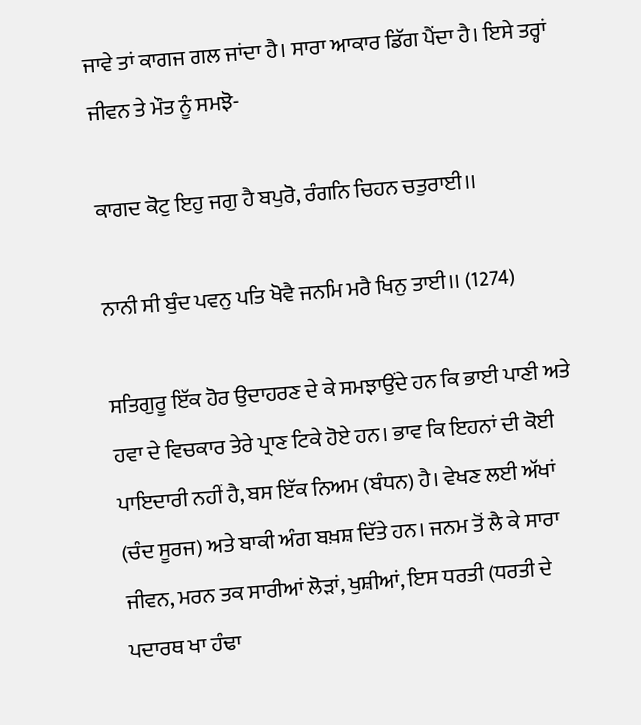ਜਾਵੇ ਤਾਂ ਕਾਗਜ ਗਲ ਜਾਂਦਾ ਹੈ। ਸਾਰਾ ਆਕਾਰ ਡਿੱਗ ਪੈਂਦਾ ਹੈ। ਇਸੇ ਤਰ੍ਹਾਂ ਜੀਵਨ ਤੇ ਮੌਤ ਨੂੰ ਸਮਝੋ-

ਕਾਗਦ ਕੋਟੁ ਇਹੁ ਜਗੁ ਹੈ ਬਪੁਰੋ, ਰੰਗਨਿ ਚਿਹਨ ਚਤੁਰਾਈ।।

ਨਾਨੀ ਸੀ ਬੁੰਦ ਪਵਨੁ ਪਤਿ ਖੋਵੈ ਜਨਮਿ ਮਰੈ ਖਿਨੁ ਤਾਈ।। (1274)

ਸਤਿਗੁਰੂ ਇੱਕ ਹੋਰ ਉਦਾਹਰਣ ਦੇ ਕੇ ਸਮਝਾਉਂਦੇ ਹਨ ਕਿ ਭਾਈ ਪਾਣੀ ਅਤੇ ਹਵਾ ਦੇ ਵਿਚਕਾਰ ਤੇਰੇ ਪ੍ਰਾਣ ਟਿਕੇ ਹੋਏ ਹਨ। ਭਾਵ ਕਿ ਇਹਨਾਂ ਦੀ ਕੋਈ ਪਾਇਦਾਰੀ ਨਹੀਂ ਹੈ, ਬਸ ਇੱਕ ਨਿਅਮ (ਬੰਧਨ) ਹੈ। ਵੇਖਣ ਲਈ ਅੱਖਾਂ (ਚੰਦ ਸੂਰਜ) ਅਤੇ ਬਾਕੀ ਅੰਗ ਬਖ਼ਸ਼ ਦਿੱਤੇ ਹਨ। ਜਨਮ ਤੋਂ ਲੈ ਕੇ ਸਾਰਾ ਜੀਵਨ, ਮਰਨ ਤਕ ਸਾਰੀਆਂ ਲੋੜਾਂ, ਖੁਸ਼ੀਆਂ, ਇਸ ਧਰਤੀ (ਧਰਤੀ ਦੇ ਪਦਾਰਥ ਖਾ ਹੰਢਾ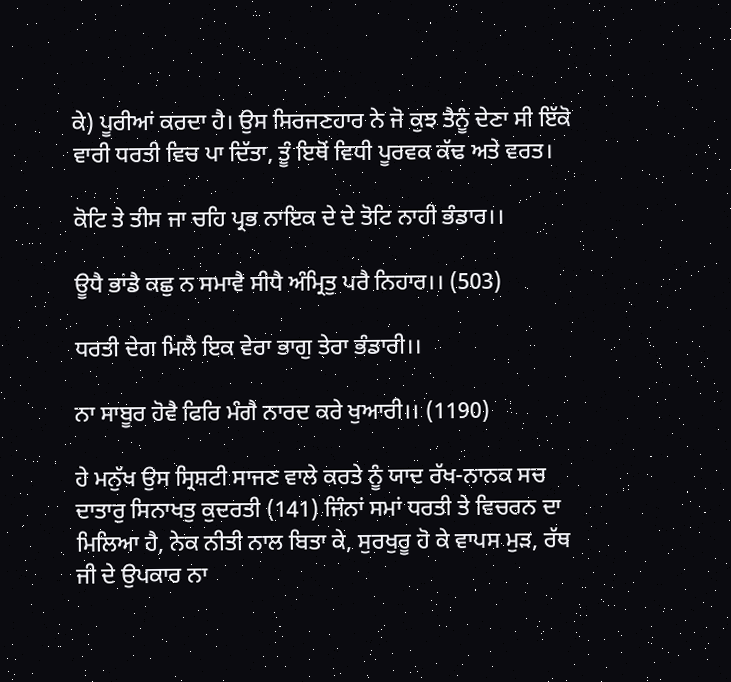ਕੇ) ਪੂਰੀਆਂ ਕਰਦਾ ਹੈ। ਉਸ ਸਿਰਜਣਹਾਰ ਨੇ ਜੋ ਕੁਝ ਤੈਨੂੰ ਦੇਣਾ ਸੀ ਇੱਕੋ ਵਾਰੀ ਧਰਤੀ ਵਿਚ ਪਾ ਦਿੱਤਾ, ਤੂੰ ਇਥੋਂ ਵਿਧੀ ਪੂਰਵਕ ਕੱਢ ਅਤੇ ਵਰਤ।

ਕੋਟਿ ਤੇ ਤੀਸ ਜਾ ਚਹਿ ਪ੍ਰਭ ਨਾਇਕ ਦੇ ਦੇ ਤੋਟਿ ਨਾਹੀ ਭੰਡਾਰ।।

ਊਧੈ ਭਾਂਡੈ ਕਛੁ ਨ ਸਮਾਵੈ ਸੀਧੈ ਅੰਮ੍ਰਿਤੁ ਪਰੈ ਨਿਹਾਰ।। (503)

ਧਰਤੀ ਦੇਗ ਮਿਲੈ ਇਕ ਵੇਰਾ ਭਾਗੁ ਤੇਰਾ ਭੰਡਾਰੀ।।

ਨਾ ਸਾਬੂਰ ਹੋਵੈ ਫਿਰਿ ਮੰਗੈ ਨਾਰਦ ਕਰੇ ਖੁਆਰੀ।। (1190)

ਹੇ ਮਨੁੱਖ ਉਸ ਸ੍ਰਿਸ਼ਟੀ ਸਾਜਣ ਵਾਲੇ ਕਰਤੇ ਨੂੰ ਯਾਦ ਰੱਖ-ਨਾਨਕ ਸਚ ਦਾਤਾਰੁ ਸਿਨਾਖਤੁ ਕੁਦਰਤੀ (141) ਜਿੰਨਾਂ ਸਮਾਂ ਧਰਤੀ ਤੇ ਵਿਚਰਨ ਦਾ ਮਿਲਿਆ ਹੈ, ਨੇਕ ਨੀਤੀ ਨਾਲ ਬਿਤਾ ਕੇ, ਸੁਰਖੁਰੂ ਹੋ ਕੇ ਵਾਪਸ ਮੁੜ, ਰੱਥ ਜੀ ਦੇ ਉਪਕਾਰ ਨਾ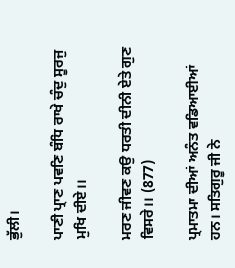ਭੁੱਲੀ।

ਪਾਣੀ ਪ੍ਰਾਣ ਪਵਣਿ ਬੰਧਿ ਰਾਖੇ ਚੰਦੁ ਸੂਰਜੁ ਮੁਖਿ ਦੀਏ।।

ਮਰਣ ਜੀਵਣ ਕਉ ਧਰਤੀ ਦੀਨੀ ਏਤੇ ਗੁਣ ਵਿਸਰੇ।। (877)

ਪ੍ਰਮਾਤਮਾ ਦੀਆਂ ਅਨੰਤ ਵਡਿਆਈਆਂ ਹਨ। ਸਤਿਗੁਰੂ ਜੀ ਨੇ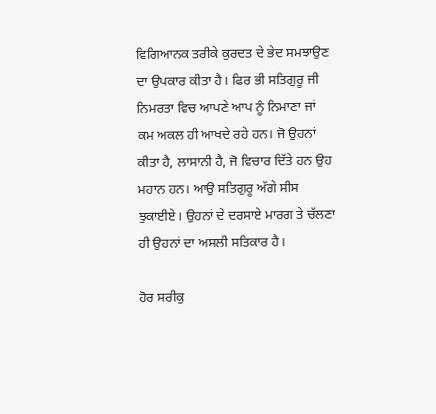ਵਿਗਿਆਨਕ ਤਰੀਕੇ ਕੁਰਦਤ ਦੇ ਭੇਦ ਸਮਝਾਉਣ ਦਾ ਉਪਕਾਰ ਕੀਤਾ ਹੈ। ਫਿਰ ਭੀ ਸਤਿਗੁਰੂ ਜੀ ਨਿਮਰਤਾ ਵਿਚ ਆਪਣੇ ਆਪ ਨੂੰ ਨਿਮਾਣਾ ਜਾਂ ਕਮ ਅਕਲ ਹੀ ਆਖਦੇ ਰਹੇ ਹਨ। ਜੋ ਉਹਨਾਂ ਕੀਤਾ ਹੈ, ਲਾਸਾਨੀ ਹੈ, ਜੋ ਵਿਚਾਰ ਦਿੱਤੇ ਹਨ ਉਹ ਮਹਾਨ ਹਨ। ਆਉ ਸਤਿਗੁਰੂ ਅੱਗੇ ਸੀਸ ਝੁਕਾਈਏ। ਉਹਨਾਂ ਦੇ ਦਰਸਾਏ ਮਾਰਗ ਤੇ ਚੱਲਣਾ ਹੀ ਉਹਨਾਂ ਦਾ ਅਸਲੀ ਸਤਿਕਾਰ ਹੈ।

ਹੋਰ ਸਰੀਕੁ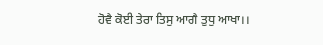ਹੋਵੈ ਕੋਈ ਤੇਰਾ ਤਿਸੁ ਆਗੈ ਤੁਧੁ ਆਖਾ।।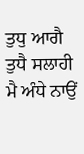ਤੁਧੁ ਆਗੈ ਤੁਧੈ ਸਲਾਹੀ ਮੈ ਅੰਧੇ ਨਾਉਂ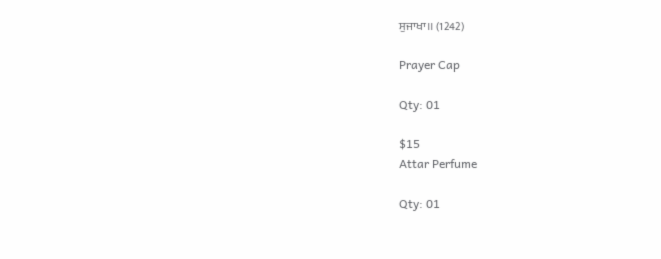ਸੁਜਾਖਾ।। (1242)

Prayer Cap

Qty: 01

$15
Attar Perfume

Qty: 01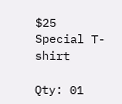$25
Special T-shirt

Qty: 01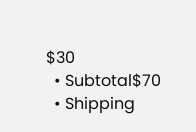$30
  • Subtotal$70
  • Shipping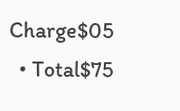Charge$05
  • Total$75